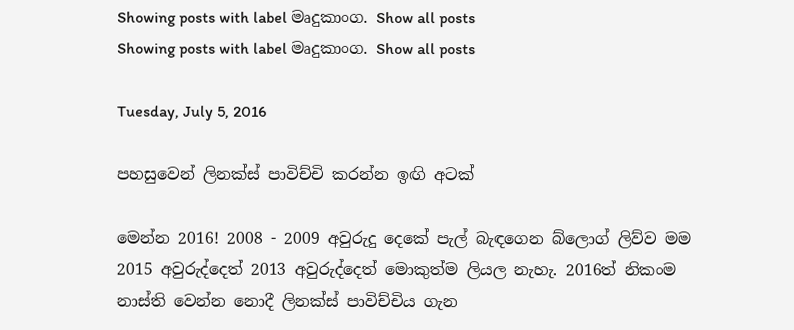Showing posts with label මෘදුකාංග. Show all posts
Showing posts with label මෘදුකාංග. Show all posts

Tuesday, July 5, 2016

පහසුවෙන් ලිනක්ස් පාවිච්චි කරන්න ඉඟි අටක්

මෙන්න 2016! 2008 - 2009 අවුරුදු දෙකේ පැල් බැඳගෙන බ්ලොග් ලිව්ව මම 2015 අවුරුද්දෙත් 2013 අවුරුද්දෙත් මොකුත්ම ලියල නැහැ. 2016ත් නිකංම නාස්ති වෙන්න නොදී ලිනක්ස් පාවිච්චිය ගැන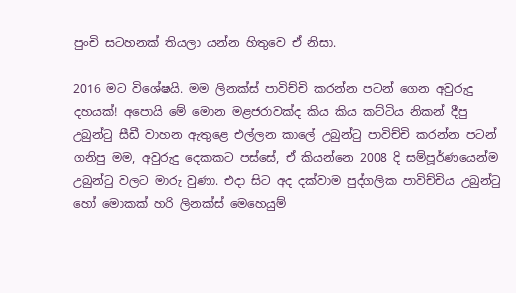පුංචි සටහනක් තියලා යන්න හිතුවෙ ඒ නිසා.

2016 මට විශේෂයි. මම ලිනක්ස් පාවිච්චි කරන්න පටන් ගෙන අවුරුදු දහයක්! අපොයි මේ මොන මළජරාවක්ද කිය කිය කට්ටිය නිකන් දීපු උබුන්ටු සීඩී වාහන ඇතුළෙ එල්ලන කාලේ උබුන්ටු පාවිච්චි කරන්න පටන් ගනිපු මම, අවුරුදු දෙකකට පස්සේ, ඒ කියන්නෙ 2008 දි සම්පූර්ණයෙන්ම උබුන්ටු වලට මාරු වුණා. එදා සිට අද දක්වාම පුද්ගලික පාවිච්චිය උබුන්ටු හෝ මොකක් හරි ලිනක්ස් මෙහෙයුම්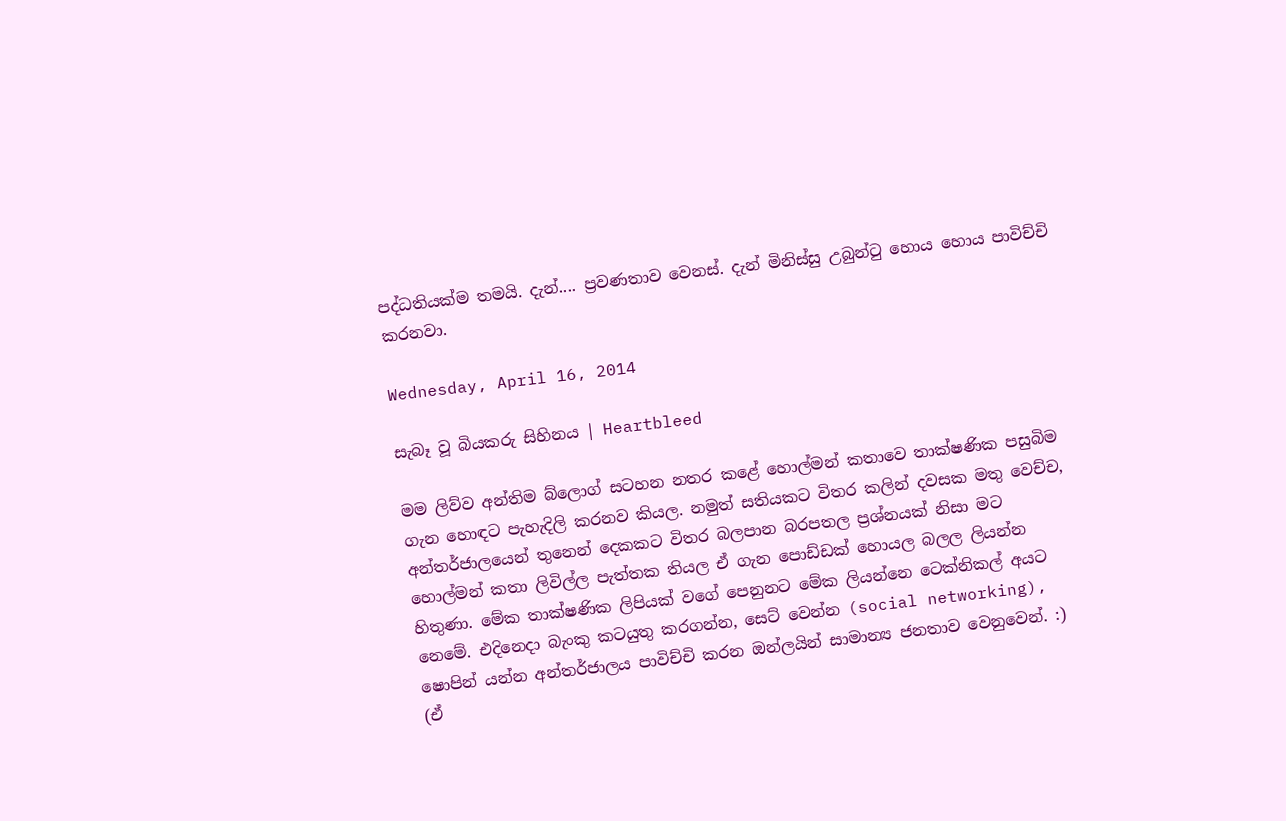පද්ධතියක්ම තමයි. දැන්.... ප්‍රවණතාව වෙනස්. දැන් මිනිස්සු උබුන්ටු හොය හොය පාවිච්චි කරනවා.

Wednesday, April 16, 2014

සැබෑ වූ බියකරු සිහිනය | Heartbleed

මම ලිව්ව අන්තිම බ්ලොග් සටහන නතර කළේ හොල්මන් කතාවෙ තාක්ෂණික පසුබිම ගැන හොඳට පැහැදිලි කරනව කියල. නමුත් සතියකට විතර කලින් දවසක මතු වෙච්ච, අන්තර්ජාලයෙන් තුනෙන් දෙකකට විතර බලපාන බරපතල ප්‍රශ්නයක් නිසා මට හොල්මන් කතා ලිවිල්ල පැත්තක තියල ඒ ගැන පොඩ්ඩක් හොයල බලල ලියන්න හිතුණා. මේක තාක්ෂණික ලිපියක් වගේ පෙනුනට මේක ලියන්නෙ ටෙක්නිකල් අයට නෙමේ. එදිනෙදා බැංකු කටයුතු කරගන්න, සෙට් වෙන්න (social networking), ෂොපින් යන්න අන්තර්ජාලය පාවිච්චි කරන ඔන්ලයින් සාමාන්‍ය ජනතාව වෙනුවෙන්. :) (ඒ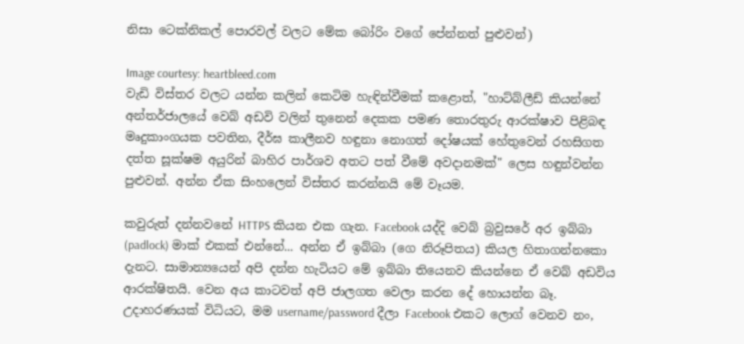නිසා ටෙක්නිකල් පොරවල් වලට මේක බෝරිං වගේ පේන්නත් පුළුවන්)

Image courtesy: heartbleed.com
වැඩි විස්තර වලට යන්න කලින් කෙටිම හැඳින්වීමක් කළොත්, "හාට්බ්ලීඩ් කියන්නේ අන්තර්ජාලයේ වෙබ් අඩවි වලින් තුනෙන් දෙකක පමණ තොරතුරු ආරක්ෂාව පිළිබඳ මෘදුකාංගයක පවතින, දීර්ඝ කාලීනව හඳුනා නොගත් දෝෂයක් හේතුවෙන් රහසිගත දත්ත සූක්ෂම අයුරින් බාහිර පාර්ශව අතට පත් වීමේ අවදානමක්" ලෙස හඳුන්වන්න පුළුවන්. අන්න ඒක සිංහලෙන් විස්තර කරන්නයි මේ වෑයම.

කවුරුත් දන්නවනේ HTTPS කියන එක ගැන. Facebook යද්දි වෙබ් බ්‍රවුසරේ අර ඉබ්බා (padlock) මාක් එකක් එන්නේ... අන්න ඒ ඉබ්බා (ගෙ නිරූපිතය) කියල හිතාගන්නකො දැනට. සාමාන්‍යයෙන් අපි දන්න හැටියට මේ ඉබ්බා තියෙනව කියන්නෙ ඒ වෙබ් අඩවිය ආරක්ෂිතයි. වෙන අය කාටවත් අපි ජාලගත වෙලා කරන දේ හොයන්න බෑ. උදාහරණයක් විධියට, මම username/password දීලා Facebook එකට ලොග් වෙනව නං,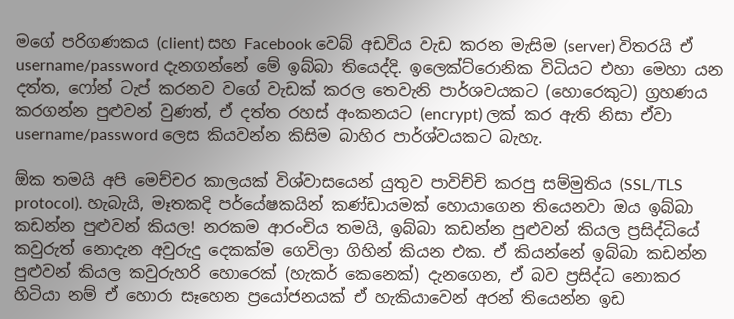මගේ පරිගණකය (client) සහ Facebook වෙබ් අඩවිය වැඩ කරන මැසිම (server) විතරයි ඒ username/password දැනගන්නේ මේ ඉබ්බා තියෙද්දි. ඉලෙක්ට්රොනික විධියට එහා මෙහා යන දත්ත, ෆෝන් ටැප් කරනව වගේ වැඩක් කරල තෙවැනි පාර්ශවයකට (හොරෙකුට) ග්‍රහණය කරගන්න පුළුවන් වුණත්, ඒ දත්ත රහස් අංකනයට (encrypt) ලක් කර ඇති නිසා ඒවා username/password ලෙස කියවන්න කිසිම බාහිර පාර්ශ්වයකට බැහැ.

ඕක තමයි අපි මෙච්චර කාලයක් විශ්වාසයෙන් යුතුව පාවිච්චි කරපු සම්මුතිය (SSL/TLS protocol). හැබැයි, මෑතකදි පර්යේෂකයින් කණ්ඩායමක් හොයාගෙන තියෙනවා ඔය ඉබ්බා කඩන්න පුළුවන් කියල! නරකම ආරංචිය තමයි, ඉබ්බා කඩන්න පුළුවන් කියල ප්‍රසිද්ධියේ කවුරුත් නොදැන අවුරුදු දෙකක්ම ගෙවිලා ගිහින් කියන එක. ඒ කියන්නේ ඉබ්බා කඩන්න පුළුවන් කියල කවුරුහරි හොරෙක් (හැකර් කෙනෙක්) දැනගෙන, ඒ බව ප්‍රසිද්ධ නොකර හිටියා නම් ඒ හොරා සෑහෙන ප්‍රයෝජනයක් ඒ හැකියාවෙන් අරන් තියෙන්න ඉඩ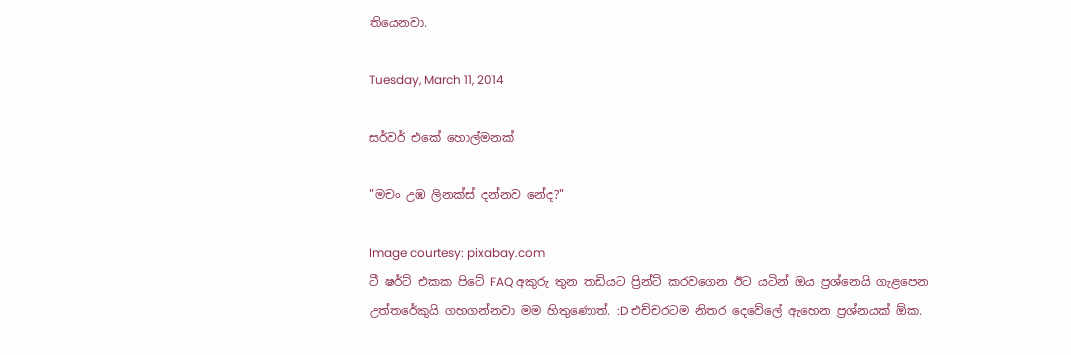තියෙනවා.

Tuesday, March 11, 2014

සර්වර් එකේ හොල්මනක්

"මචං උඹ ලිනක්ස් දන්නව නේද?"

Image courtesy: pixabay.com
ටී ෂර්ට් එකක පිටේ FAQ අකුරු තුන තඩියට ප්‍රින්ට් කරවගෙන ඊට යටින් ඔය ප්‍රශ්නෙයි ගැළපෙන උත්තරේකුයි ගහගන්නවා මම හිතුණොත්. :D එච්චරටම නිතර දෙවේලේ ඇහෙන ප්‍රශ්නයක් ඕක.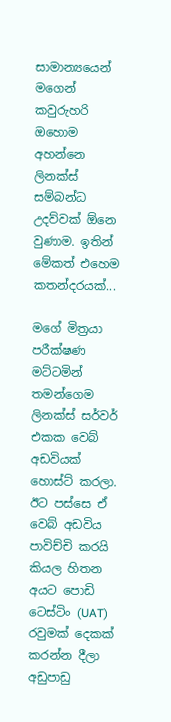සාමාන්‍යයෙන් මගෙන් කවුරුහරි ඔහොම අහන්නෙ ලිනක්ස් සම්බන්ධ උදව්වක් ඕනෙ වුණාම. ඉතින් මේකත් එහෙම කතන්දරයක්...

මගේ මිත්‍රයා පරීක්ෂණ මට්ටමින් තමන්ගෙම ලිනක්ස් සර්වර් එකක වෙබ් අඩවියක් හොස්ට් කරලා. ඊට පස්සෙ ඒ වෙබ් අඩවිය පාවිච්චි කරයි කියල හිතන අයට පොඩි ටෙස්ටිං (UAT) රවුමක් දෙකක් කරන්න දීලා අඩුපාඩු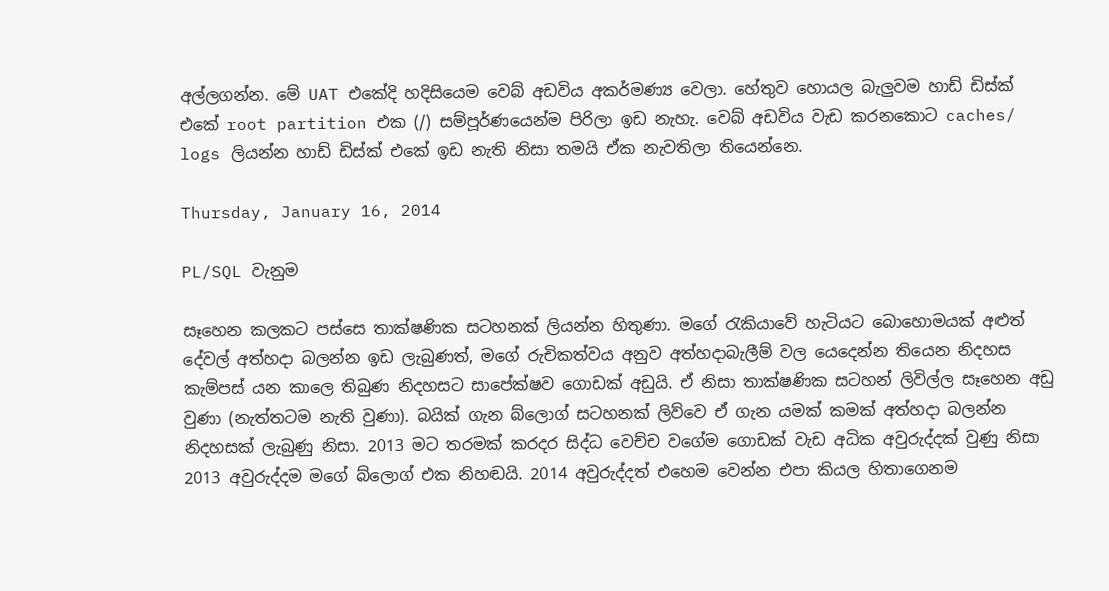අල්ලගන්න. මේ UAT එකේදි හදිසියෙම වෙබ් අඩවිය අකර්මණ්‍ය වෙලා. හේතුව හොයල බැලුවම හාඩ් ඩිස්ක් එකේ root partition එක (/) සම්පූර්ණයෙන්ම පිරිලා ඉඩ නැහැ. වෙබ් අඩවිය වැඩ කරනකොට caches/ logs ලියන්න හාඩ් ඩිස්ක් එකේ ඉඩ නැති නිසා තමයි ඒක නැවතිලා තියෙන්නෙ.

Thursday, January 16, 2014

PL/SQL වැනුම

සෑහෙන කලකට පස්සෙ තාක්ෂණික සටහනක් ලියන්න හිතුණා. මගේ රැකියාවේ හැටියට බොහොමයක් අළුත් දේවල් අත්හදා බලන්න ඉඩ ලැබුණත්, මගේ රුචිකත්වය අනුව අත්හදාබැලීම් වල යෙදෙන්න තියෙන නිදහස කැම්පස් යන කාලෙ තිබුණ නිදහසට සාපේක්ෂව ගොඩක් අඩුයි. ඒ නිසා තාක්ෂණික සටහන් ලිවිල්ල සෑහෙන අඩු වුණා (නැත්තටම නැති වුණා). බයික් ගැන බ්ලොග් සටහනක් ලිව්වෙ ඒ ගැන යමක් කමක් අත්හදා බලන්න නිදහසක් ලැබුණු නිසා. 2013 මට තරමක් කරදර සිද්ධ වෙච්ච වගේම ගොඩක් වැඩ අධික අවුරුද්දක් වුණු නිසා 2013 අවුරුද්දම මගේ බ්ලොග් එක නිහඬයි. 2014 අවුරුද්දත් එහෙම වෙන්න එපා කියල හිතාගෙනම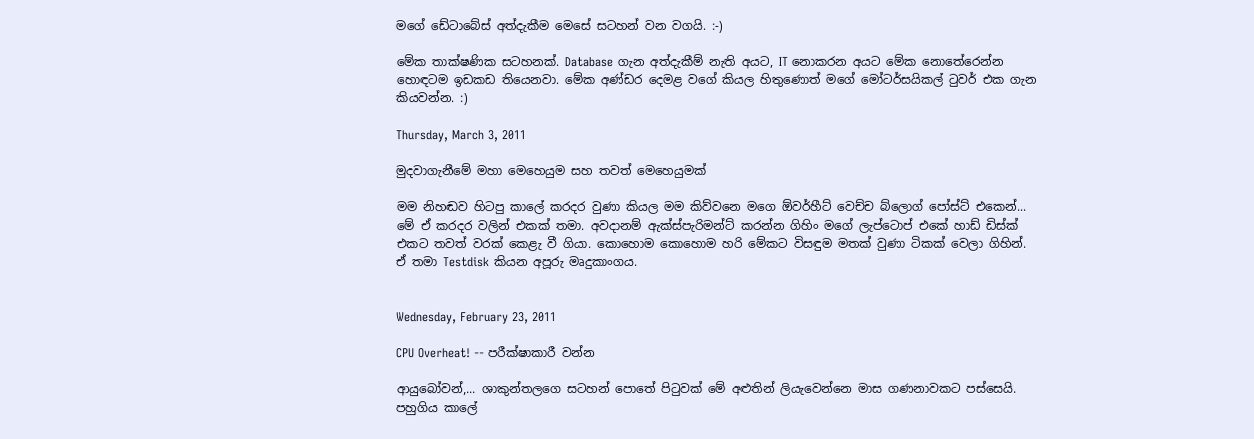මගේ ඩේටාබේස් අත්දැකීම මෙසේ සටහන් වන වගයි. :-)

මේක තාක්ෂණික සටහනක්. Database ගැන අත්දැකීම් නැති අයට, IT නොකරන අයට මේක නොතේරෙන්න හොඳටම ඉඩකඩ තියෙනවා. මේක අණ්ඩර දෙමළ වගේ කියල හිතුණොත් මගේ මෝටර්සයිකල් ටුවර් එක ගැන කියවන්න. :)

Thursday, March 3, 2011

මුදවාගැනීමේ මහා මෙහෙයුම සහ තවත් මෙහෙයුමක්

මම නිහඬව හිටපු කාලේ කරදර වුණා කියල මම කිව්වනෙ මගෙ ඕවර්හීට් වෙච්ච බ්ලොග් පෝස්ට් එකෙන්... මේ ඒ කරදර වලින් එකක් තමා. අවදානම් ඇක්ස්පැරිමන්ට් කරන්න ගිහිං මගේ ලැප්ටොප් එකේ හාඩ් ඩිස්ක් එකට තවත් වරක් කෙළැ වී ගියා. කොහොම කොහොම හරි මේකට විසඳුම මතක් වුණා ටිකක් වෙලා ගිහින්. ඒ තමා Testdisk කියන අපූරු මෘදුකාංගය.


Wednesday, February 23, 2011

CPU Overheat! -- පරීක්ෂාකාරී වන්න

ආයුබෝවන්,... ශාකුන්තලගෙ සටහන් පොතේ පිටුවක් මේ අළුතින් ලියැවෙන්නෙ මාස ගණනාවකට පස්සෙයි. පහුගිය කාලේ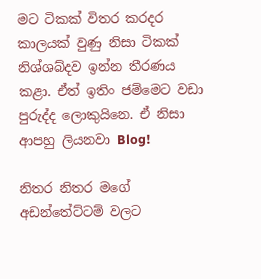මට ටිකක් විතර කරදර කාලයක් වුණු නිසා ටිකක් නිශ්ශබ්දව ඉන්න තීරණය කළා. ඒත් ඉතිං ජම්මෙට වඩා පුරුද්ද ලොකුයිනෙ. ඒ නිසා ආපහු ලියනවා Blog!

නිතර නිතර මගේ අඩන්තේට්ටම් වලට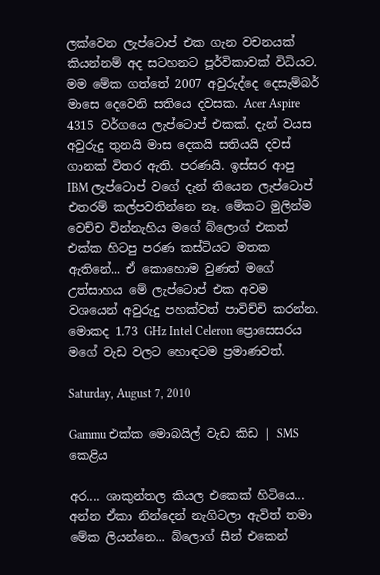ලක්වෙන ලැප්ටොප් එක ගැන වචනයක් කියන්නම් අද සටහනට පූර්විකාවක් විධියට. මම මේක ගත්තේ 2007 අවුරුද්දෙ දෙසැම්බර් මාසෙ දෙවෙනි සතියෙ දවසක. Acer Aspire 4315 වර්ගයෙ ලැප්ටොප් එකක්. දැන් වයස අවුරුදු තුනයි මාස දෙකයි සතියයි දවස් ගානක් විතර ඇති. පරණයි. ඉස්සර ආපු IBM ලැප්ටොප් වගේ දැන් තියෙන ලැප්ටොප් එතරම් කල්පවතින්නෙ නෑ. මේකට මුලින්ම වෙච්ච වින්නැහිය මගේ බ්ලොග් එකත් එක්ක හිටපු පරණ කස්ටියට මතක ඇතිනේ... ඒ කොහොම වුණත් මගේ උත්සාහය මේ ලැප්ටොප් එක අවම වශයෙන් අවුරුදු පහක්වත් පාවිච්චි කරන්න. මොකද 1.73 GHz Intel Celeron ප්‍රොසෙසරය මගේ වැඩ වලට හොඳටම ප්‍රමාණවත්.

Saturday, August 7, 2010

Gammu එක්ක මොබයිල් වැඩ කිඩ | SMS කෙළිය

අර.... ශාකුන්තල කියල එකෙක් හිටියෙ... අන්න ඒකා නින්දෙන් නැගිටලා ඇවිත් තමා මේක ලියන්නෙ... බ්ලොග් සීන් එකෙන්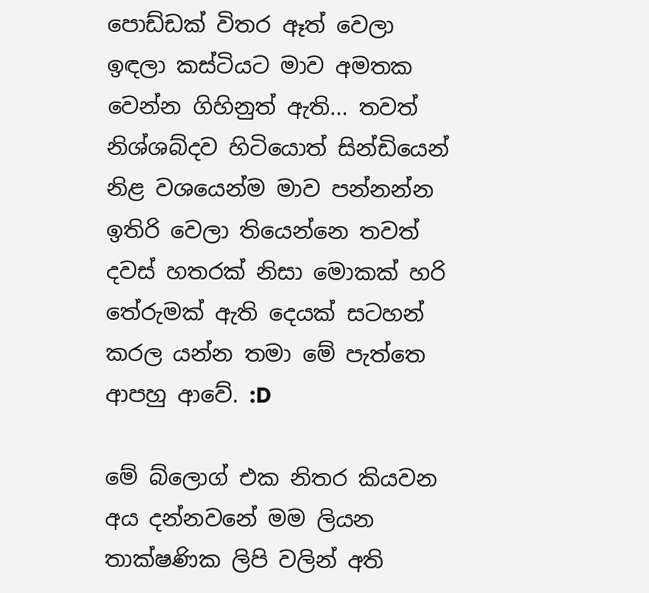පොඩ්ඩක් විතර ඈත් වෙලා ඉඳලා කස්ටියට මාව අමතක වෙන්න ගිහිනුත් ඇති... තවත් නිශ්ශබ්දව හිටියොත් සින්ඩියෙන් නිළ වශයෙන්ම මාව පන්නන්න ඉතිරි වෙලා තියෙන්නෙ තවත් දවස් හතරක් නිසා මොකක් හරි තේරුමක් ඇති දෙයක් සටහන් කරල යන්න තමා මේ පැත්තෙ ආපහු ආවේ. :D

මේ බ්ලොග් එක නිතර කියවන අය දන්නවනේ මම ලියන තාක්ෂණික ලිපි වලින් අති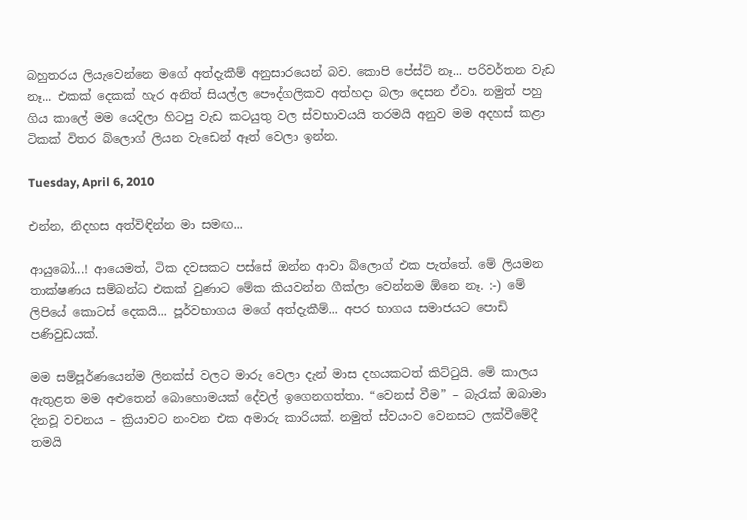බහුතරය ලියැවෙන්නෙ මගේ අත්දැකීම් අනුසාරයෙන් බව. කොපි පේස්ට් නෑ... පරිවර්තන වැඩ නෑ... එකක් දෙකක් හැර අනිත් සියල්ල පෞද්ගලිකව අත්හදා බලා දෙසන ඒවා. නමුත් පහු ගිය කාලේ මම යෙදිලා හිටපු වැඩ කටයුතු වල ස්වභාවයයි තරමයි අනුව මම අදහස් කළා ටිකක් විතර බ්ලොග් ලියන වැඩෙන් ඈත් වෙලා ඉන්න.

Tuesday, April 6, 2010

එන්න, නිදහස අත්විඳින්න මා සමඟ...

ආයුබෝ...! ආයෙමත්, ටික දවසකට පස්සේ ඔන්න ආවා බ්ලොග් එක පැත්තේ. මේ ලියමන තාක්ෂණය සම්බන්ධ එකක් වුණාට මේක කියවන්න ගීක්ලා වෙන්නම ඕනෙ නෑ. :-) මේ ලිපියේ කොටස් දෙකයි... පූර්වභාගය මගේ අත්දැකීම්... අපර භාගය සමාජයට පොඩි පණිවුඩයක්.

මම සම්පූර්ණයෙන්ම ලිනක්ස් වලට මාරු වෙලා දැන් මාස දහයකටත් කිට්ටුයි. මේ කාලය ඇතුළත මම අළුතෙන් බොහොමයක් දේවල් ඉගෙනගත්තා. “වෙනස් වීම” – බැරැක් ඔබාමා දිනවූ වචනය – ක්‍රියාවට නංවන එක අමාරු කාරියක්. නමුත් ස්වයංව වෙනසට ලක්වීමේදී තමයි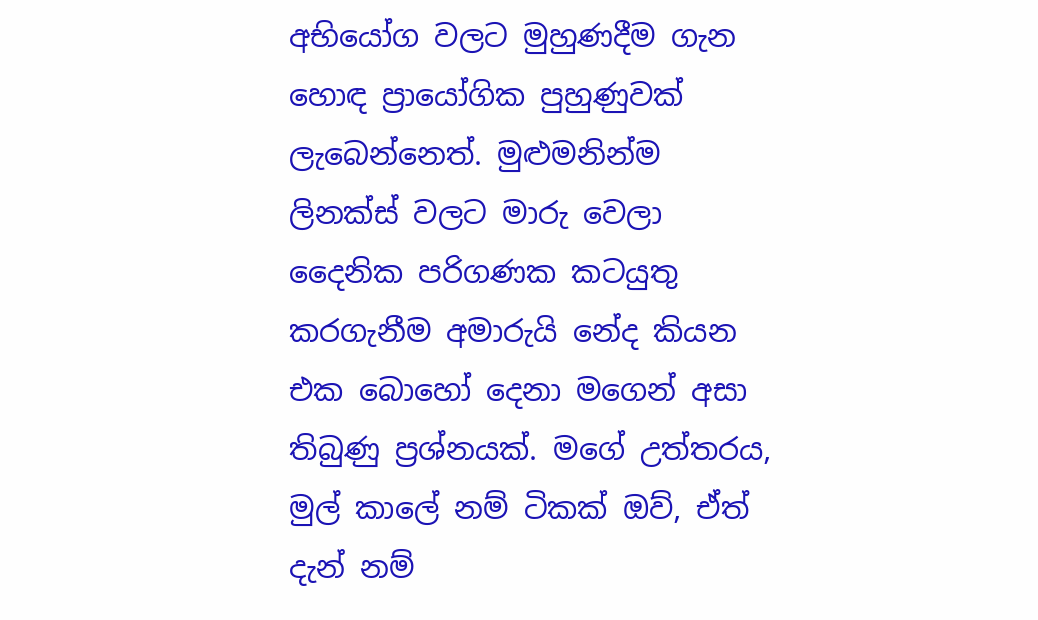අභියෝග වලට මුහුණදීම ගැන හොඳ ප්‍රායෝගික පුහුණුවක් ලැබෙන්නෙත්. මුළුමනින්ම ලිනක්ස් වලට මාරු වෙලා දෛනික පරිගණක කටයුතු කරගැනීම අමාරුයි නේද කියන එක බොහෝ දෙනා මගෙන් අසා තිබුණු ප්‍රශ්නයක්. මගේ උත්තරය, මුල් කාලේ නම් ටිකක් ඔව්, ඒත් දැන් නම්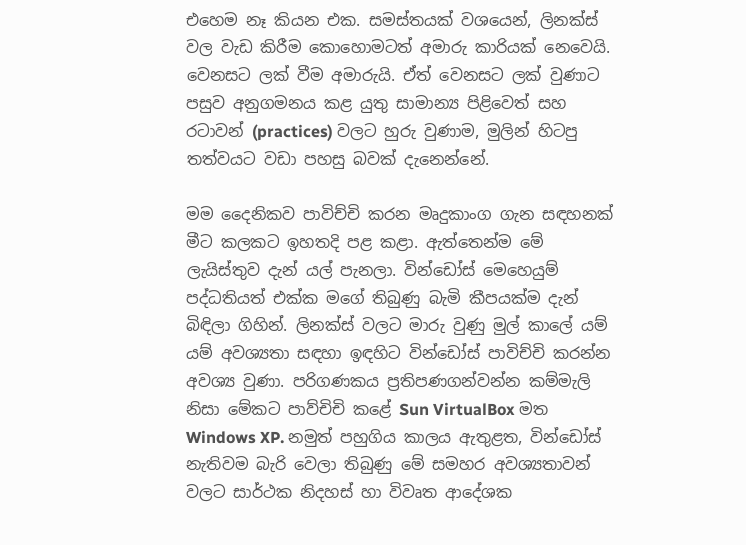එහෙම නෑ කියන එක. සමස්තයක් වශයෙන්, ලිනක්ස් වල වැඩ කිරීම කොහොමටත් අමාරු කාරියක් නෙවෙයි. වෙනසට ලක් වීම අමාරුයි. ඒත් වෙනසට ලක් වුණාට පසුව අනුගමනය කළ යුතු සාමාන්‍ය පිළිවෙත් සහ රටාවන් (practices) වලට හුරු වුණාම, මුලින් හිටපු තත්වයට වඩා පහසු බවක් දැනෙන්නේ.

මම දෛනිකව පාවිච්චි කරන මෘදුකාංග ගැන සඳහනක් මීට කලකට ඉහතදි පළ කළා. ඇත්තෙන්ම මේ ලැයිස්තුව දැන් යල් පැනලා. වින්ඩෝස් මෙහෙයුම් පද්ධතියත් එක්ක මගේ තිබුණු බැමි කීපයක්ම දැන් බිඳිලා ගිහින්. ලිනක්ස් වලට මාරු වුණු මුල් කාලේ යම් යම් අවශ්‍යතා සඳහා ඉඳහිට වින්ඩෝස් පාවිච්චි කරන්න අවශ්‍ය වුණා. පරිගණකය ප්‍රතිපණගන්වන්න කම්මැලි නිසා මේකට පාව්චිචි කළේ Sun VirtualBox මත Windows XP. නමුත් පහුගිය කාලය ඇතුළත, වින්ඩෝස් නැතිවම බැරි වෙලා තිබුණු මේ සමහර අවශ්‍යතාවන් වලට සාර්ථක නිදහස් හා විවෘත ආදේශක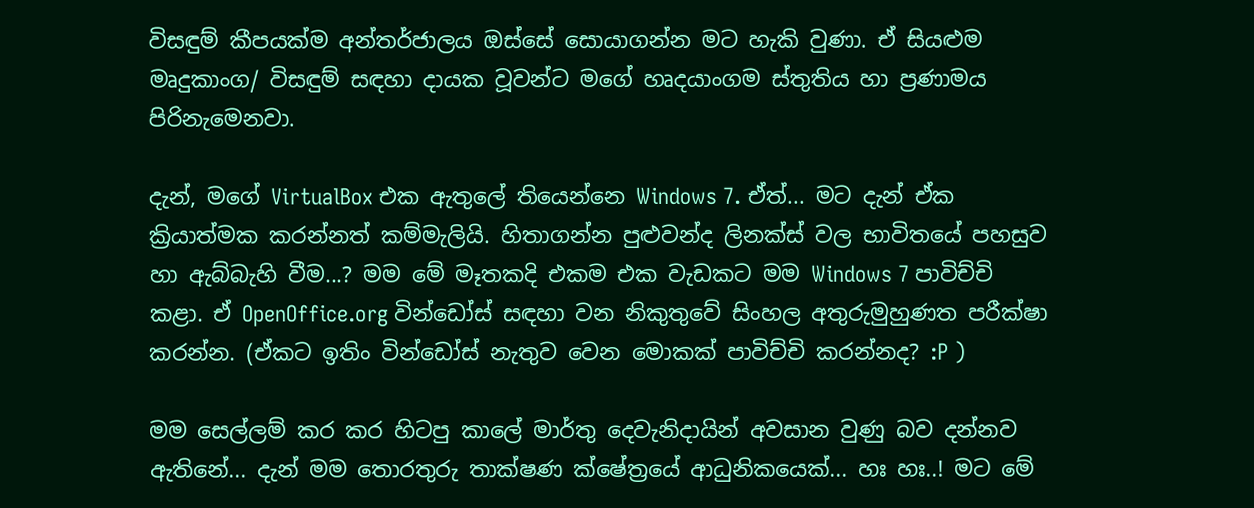විසඳුම් කීපයක්ම අන්තර්ජාලය ඔස්සේ සොයාගන්න මට හැකි වුණා. ඒ සියළුම මෘදුකාංග/ විසඳුම් සඳහා දායක වූවන්ට මගේ හෘදයාංගම ස්තුතිය හා ප්‍රණාමය පිරිනැමෙනවා.

දැන්, මගේ VirtualBox එක ඇතුලේ තියෙන්නෙ Windows 7. ඒත්... මට දැන් ඒක ක්‍රියාත්මක කරන්නත් කම්මැලියි. හිතාගන්න පුළුවන්ද ලිනක්ස් වල භාවිතයේ පහසුව හා ඇබ්බැහි වීම...? මම මේ මෑතකදි එකම එක වැඩකට මම Windows 7 පාවිච්චි කළා. ඒ OpenOffice.org වින්ඩෝස් සඳහා වන නිකුතුවේ සිංහල අතුරුමුහුණත පරීක්ෂා කරන්න. (ඒකට ඉතිං වින්ඩෝස් නැතුව වෙන මොකක් පාවිච්චි කරන්නද? :P )

මම සෙල්ලම් කර කර හිටපු කාලේ මාර්තු දෙවැනිදායින් අවසාන වුණු බව දන්නව ඇතිනේ... දැන් මම තොරතුරු තාක්ෂණ ක්ෂේත්‍රයේ ආධුනිකයෙක්... හඃ හඃ..! මට මේ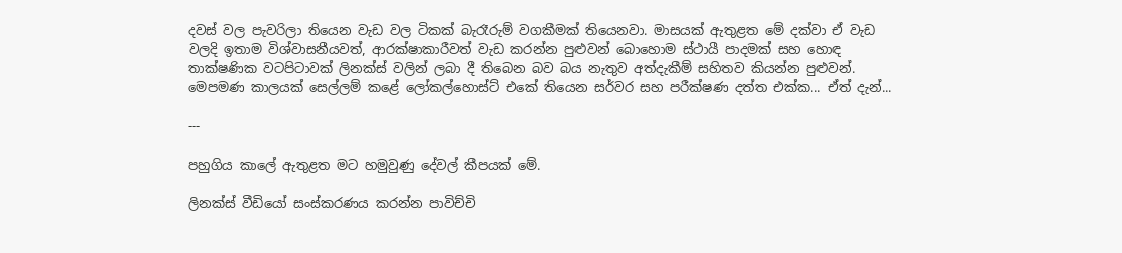දවස් වල පැවරිලා තියෙන වැඩ වල ටිකක් බැරෑරුම් වගකීමක් තියෙනවා. මාසයක් ඇතුළත මේ දක්වා ඒ වැඩ වලදි ඉතාම විශ්වාසනීයවත්, ආරක්ෂාකාරීවත් වැඩ කරන්න පුළුවන් බොහොම ස්ථායී පාදමක් සහ හොඳ තාක්ෂණික වටපිටාවක් ලිනක්ස් වලින් ලබා දී තිබෙන බව බය නැතුව අත්දැකීම් සහිතව කියන්න පුළුවන්. මෙපමණ කාලයක් සෙල්ලම් කළේ ලෝකල්හොස්ට් එකේ තියෙන සර්වර සහ පරීක්ෂණ දත්ත එක්ක... ඒත් දැන්...

---

පහුගිය කාලේ ඇතුළත මට හමුවුණු දේවල් කීපයක් මේ.

ලිනක්ස් වීඩියෝ සංස්කරණය කරන්න පාවිච්චි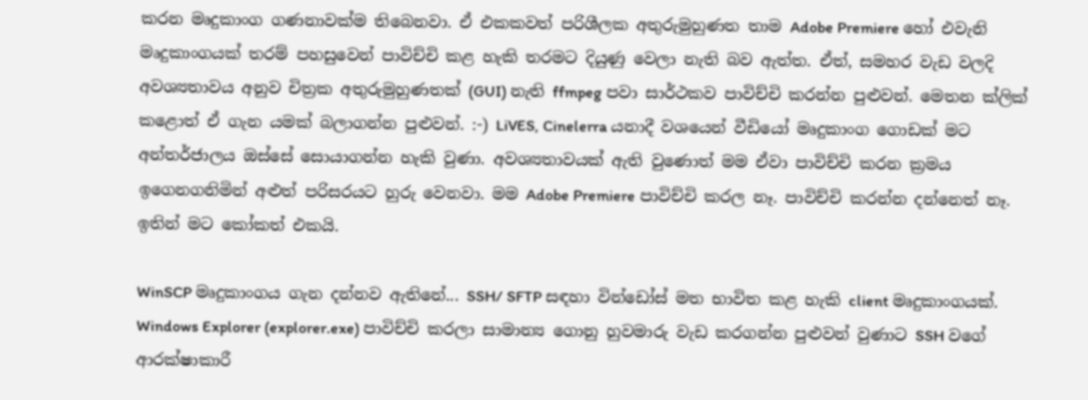කරන මෘදුකාංග ගණනාවක්ම තිබෙනවා. ඒ එකකවත් පරිශීලක අතුරුමුහුණත තාම Adobe Premiere හෝ එවැනි මෘදුකාංගයක් තරම් පහසුවෙන් පාවිච්චි කළ හැකි තරමට දියුණු වෙලා නැති බව ඇත්ත. ඒත්, සමහර වැඩ වලදි අවශ්‍යතාවය අනුව චිත්‍රක අතුරුමුහුණතක් (GUI) නැති ffmpeg පවා සාර්ථකව පාවිච්චි කරන්න පුළුවන්. මෙතන ක්ලික් කළොත් ඒ ගැන යමක් බලාගන්න පුළුවන්. :-) LiVES, Cinelerra යනාදී වශයෙන් වීඩියෝ මෘදුකාංග ගොඩක් මට අන්තර්ජාලය ඔස්සේ සොයාගන්න හැකි වුණා. අවශ්‍යතාවයක් ඇති වුණොත් මම ඒවා පාවිච්චි කරන ක්‍රමය ඉගෙනගනිමින් අළුත් පරිසරයට හුරු වෙනවා. මම Adobe Premiere පාවිච්චි කරල නෑ. පාවිච්චි කරන්න දන්නෙත් නෑ. ඉතින් මට කෝකත් එකයි.

WinSCP මෘදුකාංගය ගැන දන්නව ඇතිනේ... SSH/ SFTP සඳහා වින්ඩෝස් මත භාවිත කළ හැකි client මෘදුකාංගයක්. Windows Explorer (explorer.exe) පාවිච්චි කරලා සාමාන්‍ය ගොනු හුවමාරු වැඩ කරගන්න පුළුවන් වුණාට SSH වගේ ආරක්ෂාකාරී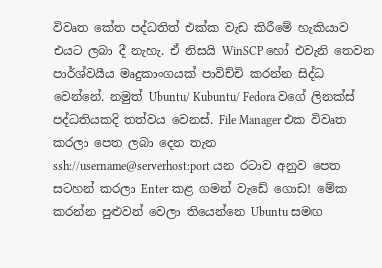විවෘත කේත පද්ධතිත් එක්ක වැඩ කිරීමේ හැකියාව එයට ලබා දී නැහැ. ඒ නිසයි WinSCP හෝ එවැනි තෙවන පාර්ශ්වයීය මෘදුකාංගයක් පාවිච්චි කරන්න සිද්ධ වෙන්නේ. නමුත් Ubuntu/ Kubuntu/ Fedora වගේ ලිනක්ස් පද්ධතියකදි තත්වය වෙනස්. File Manager එක විවෘත කරලා පෙත ලබා දෙන තැන ssh://username@serverhost:port යන රටාව අනුව පෙත සටහන් කරලා Enter කළ ගමන් වැඩේ ගොඩ! මේක කරන්න පුළුවන් වෙලා තියෙන්නෙ Ubuntu සමඟ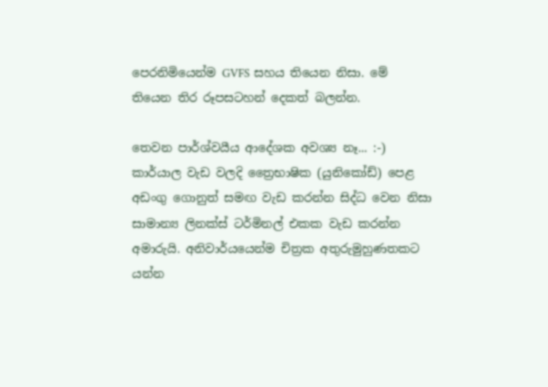පෙරනිමියෙන්ම GVFS සහය තියෙන නිසා. මේ තියෙන තිර රූපසටහන් දෙකත් බලන්න.

තෙවන පාර්ශ්වයීය ආදේශක අවශ්‍ය නෑ... :-) කාර්යාල වැඩ වලදි ත්‍රෛභාෂික (යුනිකෝඩ්) පෙළ අඩංගු ගොනුත් සමඟ වැඩ කරන්න සිද්ධ වෙන නිසා සාමාන්‍ය ලිනක්ස් ටර්මිනල් එකක වැඩ කරන්න අමාරුයි. අනිවාර්යයෙන්ම චිත්‍රක අතුරුමුහුණතකට යන්න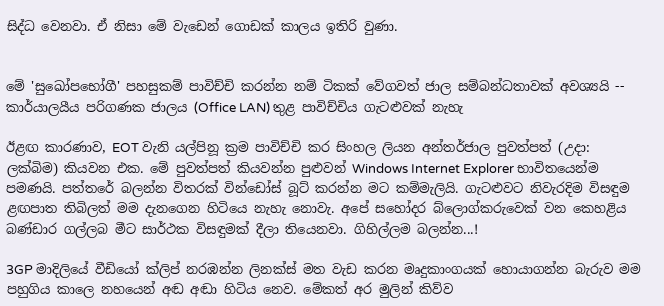සිද්ධ වෙනවා. ඒ නිසා මේ වැඩෙන් ගොඩක් කාලය ඉතිරි වුණා.


මේ 'සුඛෝපභෝගී' පහසුකම් පාවිච්චි කරන්න නම් ටිකක් වේගවත් ජාල සම්බන්ධතාවක් අවශ්‍යයි -- කාර්යාලයීය පරිගණක ජාලය (Office LAN) තුළ පාවිච්චිය ගැටළුවක් නැහැ

ඊළඟ කාරණාව, EOT වැනි යල්පිනූ ක්‍රම පාවිච්චි කර සිංහල ලියන අන්තර්ජාල පුවත්පත් (උදා: ලක්බිම) කියවන එක. මේ පුවත්පත් කියවන්න පුළුවන් Windows Internet Explorer භාවිතයෙන්ම පමණයි. පත්තරේ බලන්න විතරක් වින්ඩෝස් බූට් කරන්න මට කම්මැලියි. ගැටළුවට නිවැරදිම විසඳුම ළඟපාත තිබිලත් මම දැනගෙන හිටියෙ නැහැ නොවැ. අපේ සහෝදර බ්ලොග්කරුවෙක් වන කෙහළිය බණ්ඩාර ගල්ලබ මීට සාර්ථක විසඳුමක් දීලා තියෙනවා. ගිහිල්ලම බලන්න...!

3GP මාදිලියේ වීඩියෝ ක්ලිප් නරඹන්න ලිනක්ස් මත වැඩ කරන මෘදුකාංගයක් හොයාගන්න බැරුව මම පහුගිය කාලෙ නහයෙන් අඬ අඬා හිටිය නෙව. මේකත් අර මුලින් කිව්ව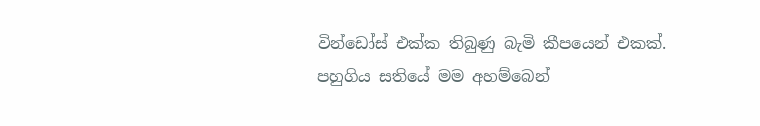වින්ඩෝස් එක්ක තිබුණු බැමි කීපයෙන් එකක්. පහුගිය සතියේ මම අහම්බෙන්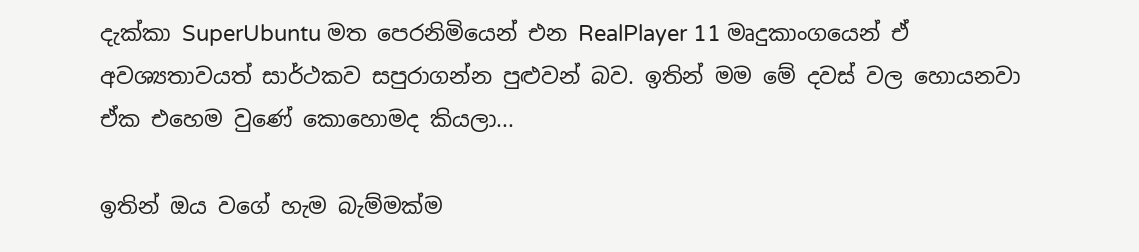දැක්කා SuperUbuntu මත පෙරනිමියෙන් එන RealPlayer 11 මෘදුකාංගයෙන් ඒ අවශ්‍යතාවයත් සාර්ථකව සපුරාගන්න පුළුවන් බව. ඉතින් මම මේ දවස් වල හොයනවා ඒක එහෙම වුණේ කොහොමද කියලා...

ඉතින් ඔය වගේ හැම බැම්මක්ම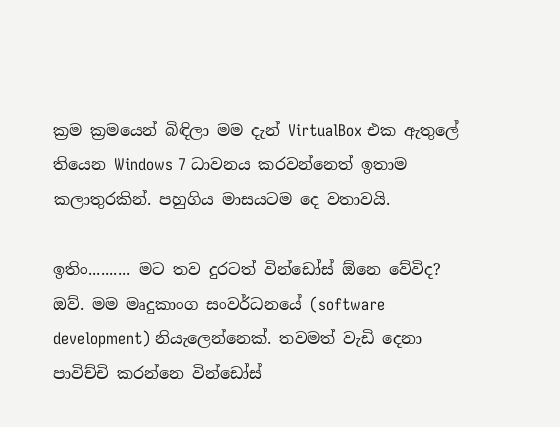ක්‍රම ක්‍රමයෙන් බිඳිලා මම දැන් VirtualBox එක ඇතුලේ තියෙන Windows 7 ධාවනය කරවන්නෙත් ඉතාම කලාතුරකින්. පහුගිය මාසයටම දෙ වතාවයි.

ඉතිං.......... මට තව දුරටත් වින්ඩෝස් ඕනෙ වේවිද? ඔව්. මම මෘදුකාංග සංවර්ධනයේ (software development) නියැලෙන්නෙක්. තවමත් වැඩි දෙනා පාවිච්චි කරන්නෙ වින්ඩෝස්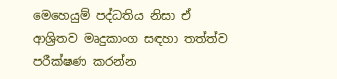මෙහෙයුම් පද්ධතිය නිසා ඒ ආශ්‍රිතව මෘදුකාංග සඳහා තත්ත්ව පරීක්ෂණ කරන්න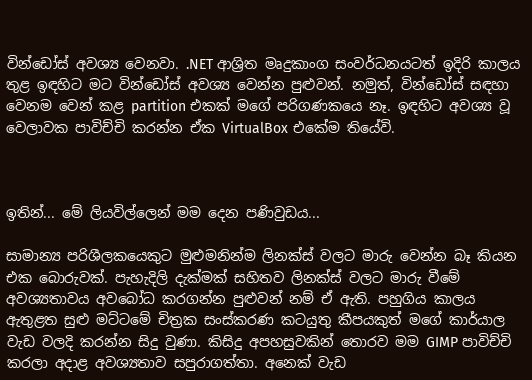වින්ඩෝස් අවශ්‍ය වෙනවා. .NET ආශ්‍රිත මෘදුකාංග සංවර්ධනයටත් ඉදිරි කාලය තුළ ඉඳහිට මට වින්ඩෝස් අවශ්‍ය වෙන්න පුළුවන්. නමුත්, වින්ඩෝස් සඳහා වෙනම වෙන් කළ partition එකක් මගේ පරිගණකයෙ නෑ. ඉඳහිට අවශ්‍ය වූ වෙලාවක පාවිච්චි කරන්න ඒක VirtualBox එකේම තියේවි.



ඉතින්... මේ ලියවිල්ලෙන් මම දෙන පණිවුඩය...

සාමාන්‍ය පරිශීලකයෙකුට මුළුමනින්ම ලිනක්ස් වලට මාරු වෙන්න බෑ කියන එක බොරුවක්. පැහැදිලි දැක්මක් සහිතව ලිනක්ස් වලට මාරු වීමේ අවශ්‍යතාවය අවබෝධ කරගන්න පුළුවන් නම් ඒ ඇති. පහුගිය කාලය ඇතුළත සුළු මට්ටමේ චිත්‍රක සංස්කරණ කටයුතු කීපයකුත් මගේ කාර්යාල වැඩ වලදි කරන්න සිදු වුණා. කිසිදු අපහසුවකින් තොරව මම GIMP පාවිච්චි කරලා අදාළ අවශ්‍යතාව සපුරාගත්තා. අනෙක් වැඩ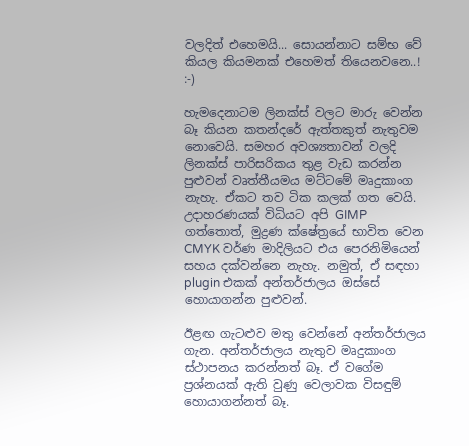වලදිත් එහෙමයි... සොයන්නාට සම්භ වේ කියල කියමනක් එහෙමත් තියෙනවනෙ..! :-)

හැමදෙනාටම ලිනක්ස් වලට මාරු වෙන්න බෑ කියන කතන්දරේ ඇත්තකුත් නැතුවම නොවෙයි. සමහර අවශ්‍යතාවන් වලදි ලිනක්ස් පාරිසරිකය තුළ වැඩ කරන්න පුළුවන් වෘත්තීයමය මට්ටමේ මෘදුකාංග නැහැ. ඒකට තව ටික කලක් ගත වෙයි. උදාහරණයක් විධියට අපි GIMP ගත්තොත්, මුද්‍රණ ක්ෂේත්‍රයේ භාවිත වෙන CMYK වර්ණ මාදිලියට එය පෙරනිමියෙන් සහය දක්වන්නෙ නැහැ. නමුත්, ඒ සඳහා plugin එකක් අන්තර්ජාලය ඔස්සේ හොයාගන්න පුළුවන්.

ඊළඟ ගැටළුව මතු වෙන්නේ අන්තර්ජාලය ගැන. අන්තර්ජාලය නැතුව මෘදුකාංග ස්ථාපනය කරන්නත් බෑ. ඒ වගේම ප්‍රශ්නයක් ඇති වුණු වෙලාවක විසඳුම් හොයාගන්නත් බෑ.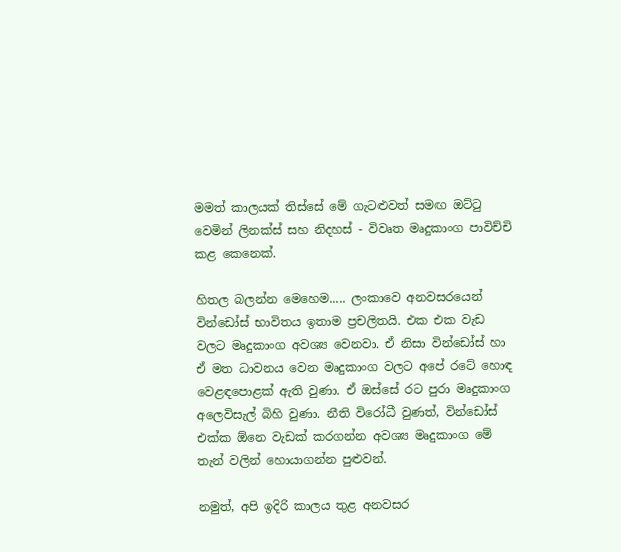මමත් කාලයක් තිස්සේ මේ ගැටළුවත් සමඟ ඔට්ටු වෙමින් ලිනක්ස් සහ නිදහස් - විවෘත මෘදුකාංග පාවිච්චි කළ කෙනෙක්.

හිතල බලන්න මෙහෙම..... ලංකාවෙ අනවසරයෙන් වින්ඩෝස් භාවිතය ඉතාම ප්‍රචලිතයි. එක එක වැඩ වලට මෘදුකාංග අවශ්‍ය වෙනවා. ඒ නිසා වින්ඩෝස් හා ඒ මත ධාවනය වෙන මෘදුකාංග වලට අපේ රටේ හොඳ වෙළඳපොළක් ඇති වුණා. ඒ ඔස්සේ රට පුරා මෘදුකාංග අලෙවිසැල් බිහි වුණා. නීති විරෝධී වුණත්, වින්ඩෝස් එක්ක ඕනෙ වැඩක් කරගන්න අවශ්‍ය මෘදුකාංග මේ තැන් වලින් හොයාගන්න පුළුවන්.

නමුත්, අපි ඉදිරි කාලය තුළ අනවසර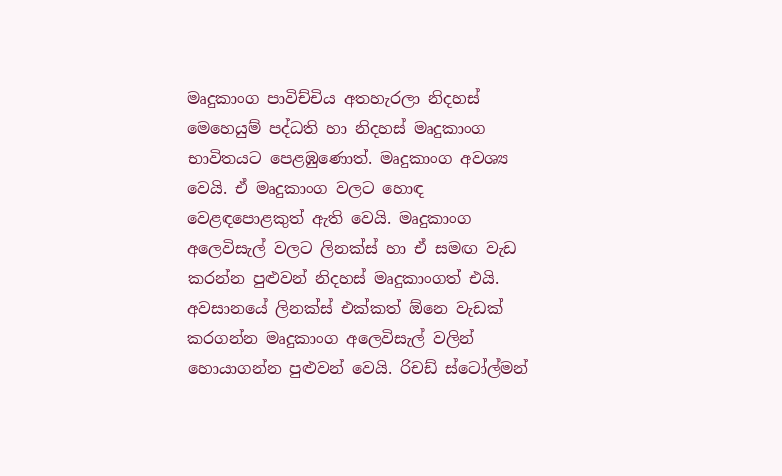මෘදුකාංග පාවිච්චිය අතහැරලා නිදහස් මෙහෙයුම් පද්ධති හා නිදහස් මෘදුකාංග භාවිතයට පෙළඹුණොත්. මෘදුකාංග අවශ්‍ය වෙයි. ඒ මෘදුකාංග වලට හොඳ වෙළඳපොළකුත් ඇති වෙයි. මෘදුකාංග අලෙවිසැල් වලට ලිනක්ස් හා ඒ සමඟ වැඩ කරන්න පුළුවන් නිදහස් මෘදුකාංගත් එයි. අවසානයේ ලිනක්ස් එක්කත් ඕනෙ වැඩක් කරගන්න මෘදුකාංග අලෙවිසැල් වලින් හොයාගන්න පුළුවන් වෙයි. රිචඩ් ස්ටෝල්මන්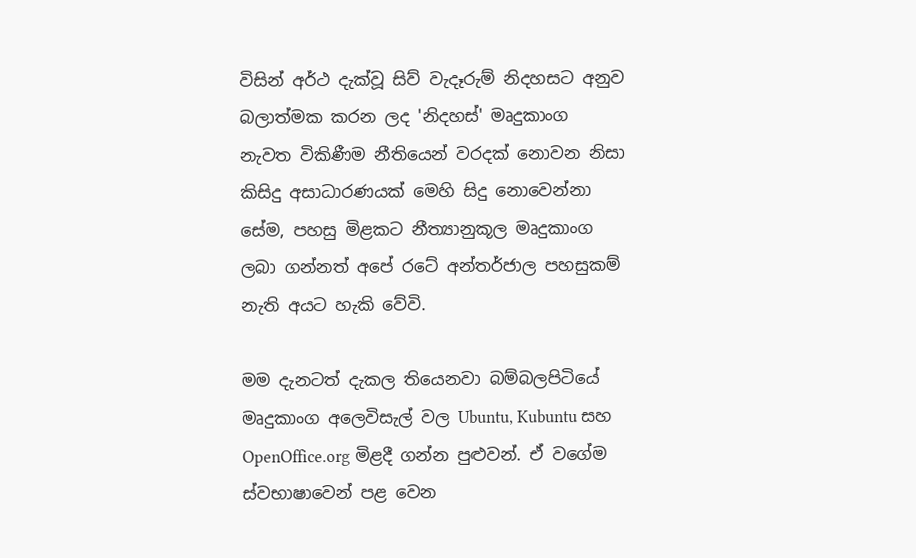විසින් අර්ථ දැක්වූ සිව් වැදෑරුම් නිදහසට අනුව බලාත්මක කරන ලද 'නිදහස්' මෘදුකාංග නැවත විකිණීම නීතියෙන් වරදක් නොවන නිසා කිසිදු අසාධාරණයක් මෙහි සිදු නොවෙන්නා සේම, පහසු මිළකට නීත්‍යානුකූල මෘදුකාංග ලබා ගන්නත් අපේ රටේ අන්තර්ජාල පහසුකම් නැති අයට හැකි වේවි.

මම දැනටත් දැකල තියෙනවා බම්බලපිටියේ මෘදුකාංග අලෙවිසැල් වල Ubuntu, Kubuntu සහ OpenOffice.org මිළදී ගන්න පුළුවන්. ඒ වගේම ස්වභාෂාවෙන් පළ වෙන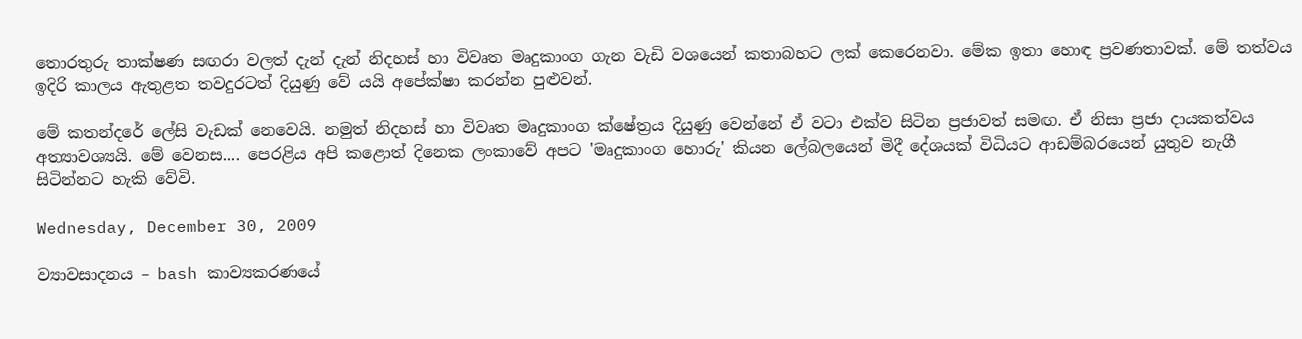තොරතුරු තාක්ෂණ සඟරා වලත් දැන් දැන් නිදහස් හා විවෘත මෘදුකාංග ගැන වැඩි වශයෙන් කතාබහට ලක් කෙරෙනවා. මේක ඉතා හොඳ ප්‍රවණතාවක්. මේ තත්වය ඉදිරි කාලය ඇතුළත තවදුරටත් දියුණු වේ යයි අපේක්ෂා කරන්න පුළුවන්.

මේ කතන්දරේ ලේසි වැඩක් නෙවෙයි. නමුත් නිදහස් හා විවෘත මෘදුකාංග ක්ෂේත්‍රය දියුණු වෙන්නේ ඒ වටා එක්ව සිටින ප්‍රජාවත් සමඟ. ඒ නිසා ප්‍රජා දායකත්වය අත්‍යාවශ්‍යයි. මේ වෙනස.... පෙරළිය අපි කළොත් දිනෙක ලංකාවේ අපට 'මෘදුකාංග හොරු' කියන ලේබලයෙන් මිදී දේශයක් විධියට ආඩම්බරයෙන් යුතුව නැගී සිටින්නට හැකි වේවි.

Wednesday, December 30, 2009

ව්‍යාවසාදනය – bash කාව්‍යකරණයේ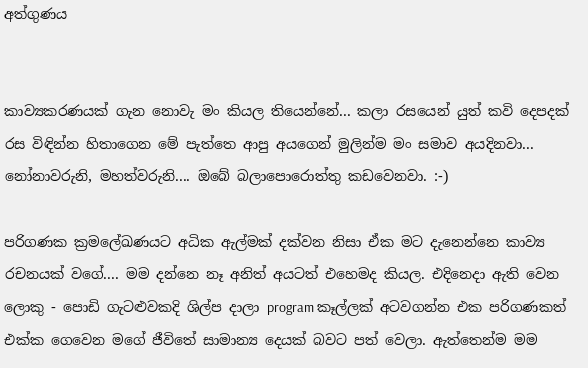අත්ගුණය


කාව්‍යකරණයක් ගැන නොවැ මං කියල තියෙන්නේ... කලා රසයෙන් යුත් කවි දෙපදක් රස විඳින්න හිතාගෙන මේ පැත්තෙ ආපු අයගෙන් මුලින්ම මං සමාව අයදිනවා... නෝනාවරුනි, මහත්වරුනි.... ඔබේ බලාපොරොත්තු කඩවෙනවා. :-)

පරිගණක ක්‍රමලේඛණයට අධික ඇල්මක් දක්වන නිසා ඒක මට දැනෙන්නෙ කාව්‍ය රචනයක් වගේ.... මම දන්නෙ නෑ අනිත් අයටත් එහෙමද කියල. එදිනෙදා ඇති වෙන ලොකු - පොඩි ගැටළුවකදි ශිල්ප දාලා program කෑල්ලක් අටවගන්න එක පරිගණකත් එක්ක ගෙවෙන මගේ ජීවිතේ සාමාන්‍ය දෙයක් බවට පත් වෙලා. ඇත්තෙන්ම මම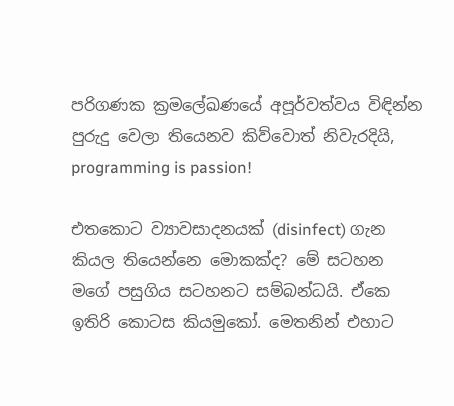පරිගණක ක්‍රමලේඛණයේ අපූර්වත්වය විඳින්න පුරුදු වෙලා තියෙනව කිව්වොත් නිවැරදියි, programming is passion!

එතකොට ව්‍යාවසාදනයක් (disinfect) ගැන කියල තියෙන්නෙ මොකක්ද? මේ සටහන මගේ පසුගිය සටහනට සම්බන්ධයි. ඒකෙ ඉතිරි කොටස කියමුකෝ. මෙතනින් එහාට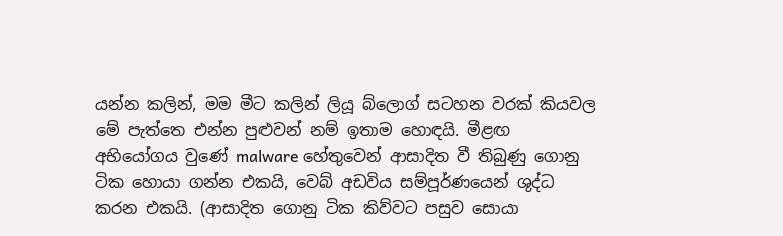යන්න කලින්, මම මීට කලින් ලියූ බ්ලොග් සටහන වරක් කියවල මේ පැත්තෙ එන්න පුළුවන් නම් ඉතාම හොඳයි. මීළඟ අභියෝගය වුණේ malware හේතුවෙන් ආසාදිත වී තිබුණු ගොනු ටික හොයා ගන්න එකයි, වෙබ් අඩවිය සම්පූර්ණයෙන් ශුද්ධ කරන එකයි. (ආසාදිත ගොනු ටික කිව්වට පසුව සොයා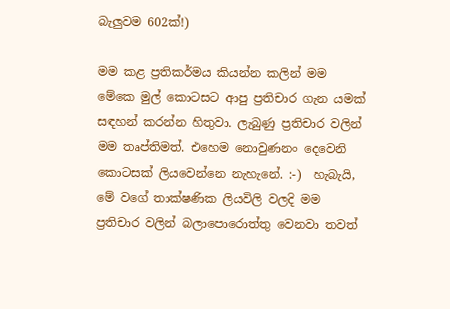බැලුවම 602ක්!)

මම කළ ප්‍රතිකර්මය කියන්න කලින් මම මේකෙ මුල් කොටසට ආපු ප්‍රතිචාර ගැන යමක් සඳහන් කරන්න හිතුවා. ලැබුණු ප්‍රතිචාර වලින් මම තෘප්තිමත්. එහෙම නොවුණනං දෙවෙනි කොටසක් ලියවෙන්නෙ නැහැනේ. :-)  හැබැයි, මේ වගේ තාක්ෂණික ලියවිලි වලදි මම ප්‍රතිචාර වලින් බලාපොරොත්තු වෙනවා තවත්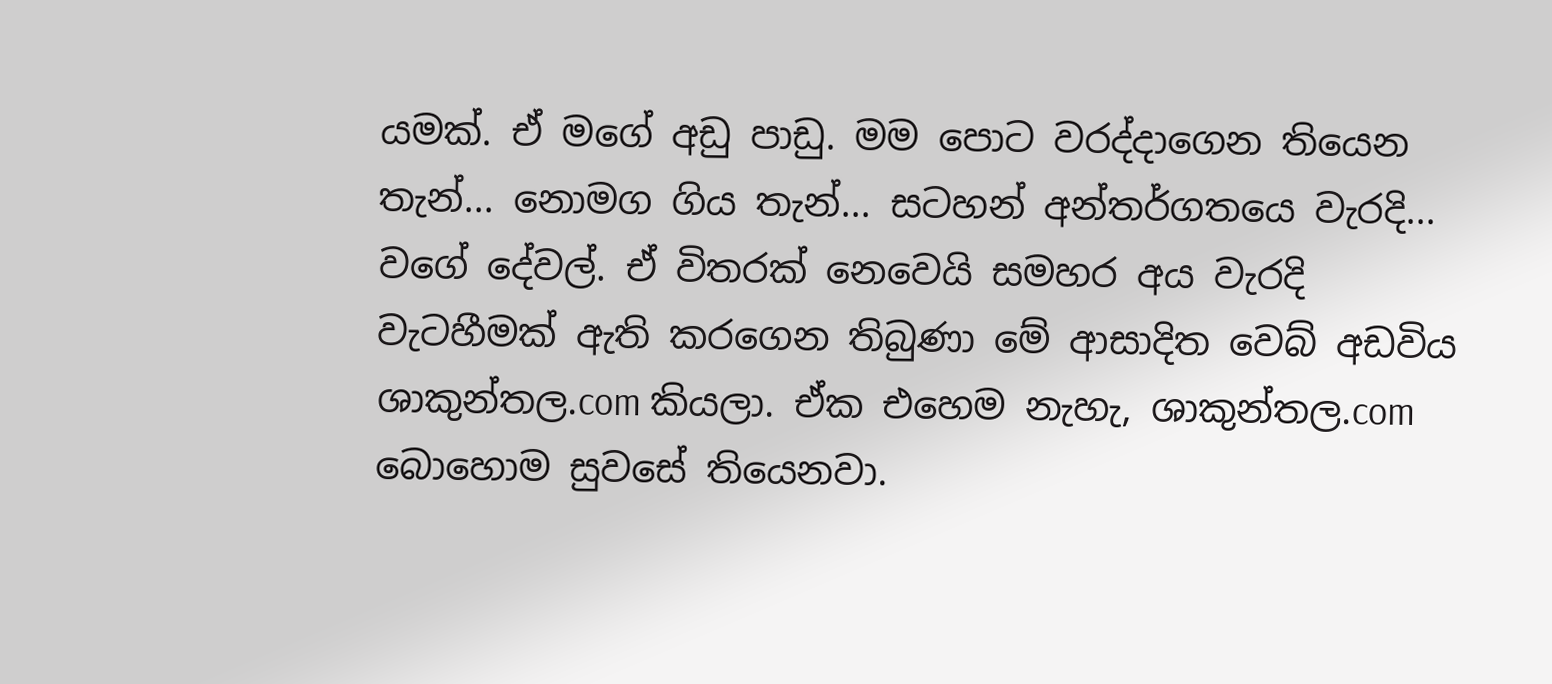යමක්. ඒ මගේ අඩු පාඩු. මම පොට වරද්දාගෙන තියෙන තැන්... නොමග ගිය තැන්... සටහන් අන්තර්ගතයෙ වැරදි... වගේ දේවල්. ඒ විතරක් නෙවෙයි සමහර අය වැරදි වැටහීමක් ඇති කරගෙන තිබුණා මේ ආසාදිත වෙබ් අඩවිය ශාකුන්තල.com කියලා. ඒක එහෙම නැහැ, ශාකුන්තල.com බොහොම සුවසේ තියෙනවා.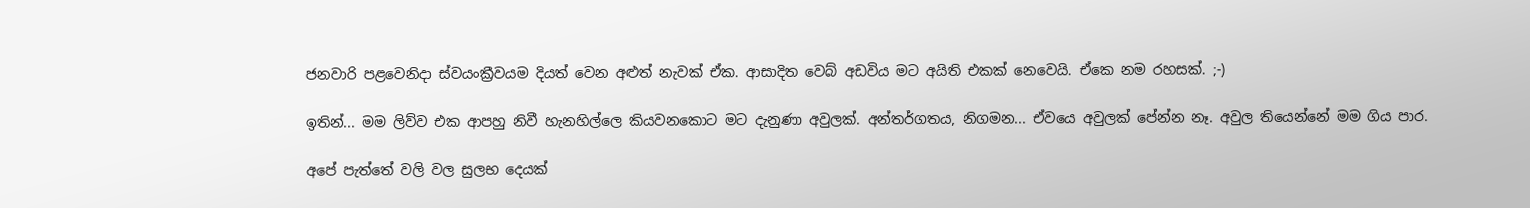ජනවාරි පළවෙනිදා ස්වයංක්‍රීවයම දියත් වෙන අළුත් නැවක් ඒක. ආසාදිත වෙබ් අඩවිය මට අයිති එකක් නෙවෙයි. ඒකෙ නම රහසක්. ;-)

ඉතින්... මම ලිව්ව එක ආපහු නිවී හැනහිල්ලෙ කියවනකොට මට දැනුණා අවුලක්. අන්තර්ගතය, නිගමන... ඒවයෙ අවුලක් පේන්න නෑ. අවුල තියෙන්නේ මම ගිය පාර.

අපේ පැත්තේ වලි වල සුලභ දෙයක්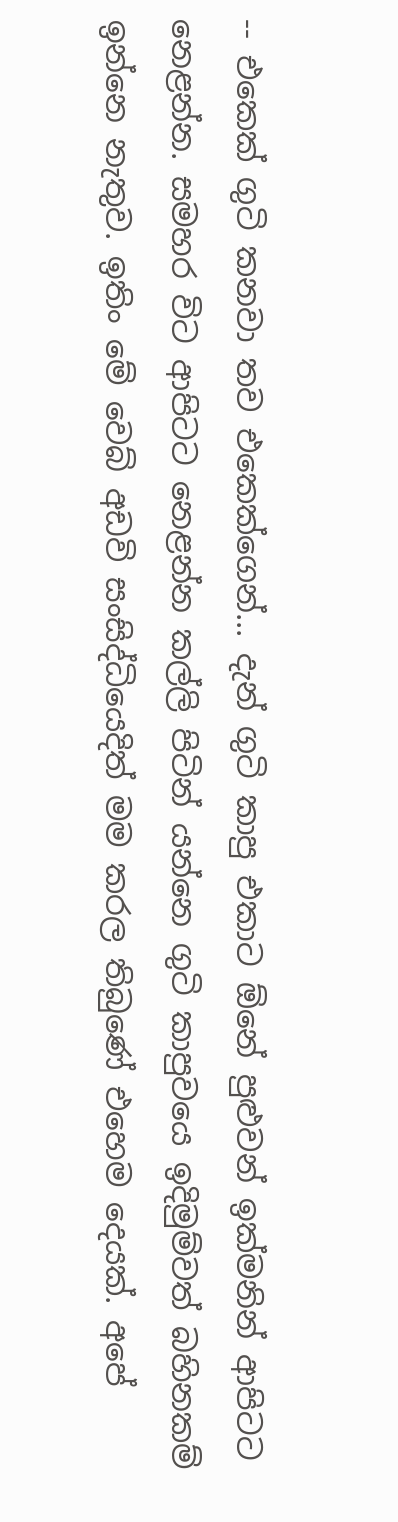-- එකෙක් ගුටි කනවා තව එකෙක්ගෙන්... දැන් ගුටි කාපු එකාට ඕනේ පුළුවන් ඉක්මනින් ආපිටට නෙළන්න. සමහර විට ආපිටට නෙළන්න කල්ලි පිටින් යන්නෙ ගුටි කාපුවයෙ ඉදිමුම්වත් බහිනකම් ඉන්නෙ නැතුව. ඉතිං මේ වෙබ් අඩවි සංසිද්ධියෙදිත් මම කරල තිබුණේ එහෙම දෙයක්. අපේ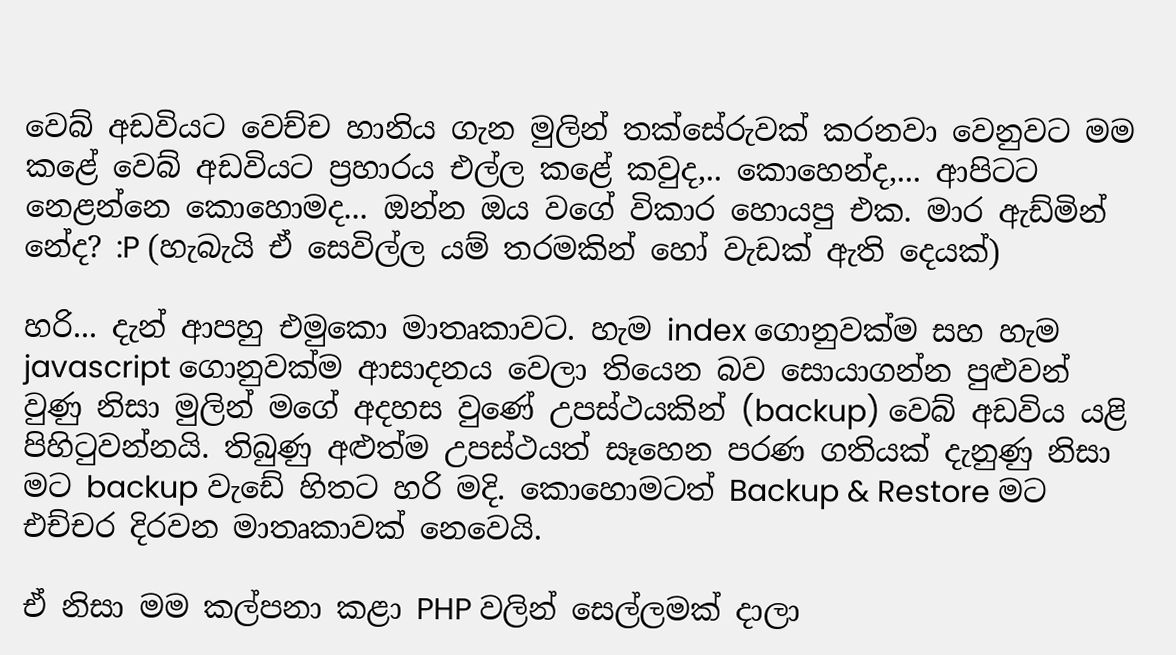වෙබ් අඩවියට වෙච්ච හානිය ගැන මුලින් තක්සේරුවක් කරනවා වෙනුවට මම කළේ වෙබ් අඩවියට ප්‍රහාරය එල්ල කළේ කවුද,.. කොහෙන්ද,... ආපිටට නෙළන්නෙ කොහොමද... ඔන්න ඔය වගේ විකාර හොයපු එක. මාර ඇඩ්මින් නේද? :P (හැබැයි ඒ සෙවිල්ල යම් තරමකින් හෝ වැඩක් ඇති දෙයක්)

හරි... දැන් ආපහු එමුකො මාතෘකාවට. හැම index ගොනුවක්ම සහ හැම javascript ගොනුවක්ම ආසාදනය වෙලා තියෙන බව සොයාගන්න පුළුවන් වුණු නිසා මුලින් මගේ අදහස වුණේ උපස්ථයකින් (backup) වෙබ් අඩවිය යළි පිහිටුවන්නයි. තිබුණු අළුත්ම උපස්ථයත් සෑහෙන පරණ ගතියක් දැනුණු නිසා මට backup වැඩේ හිතට හරි මදි. කොහොමටත් Backup & Restore මට එච්චර දිරවන මාතෘකාවක් නෙවෙයි.

ඒ නිසා මම කල්පනා කළා PHP වලින් සෙල්ලමක් දාලා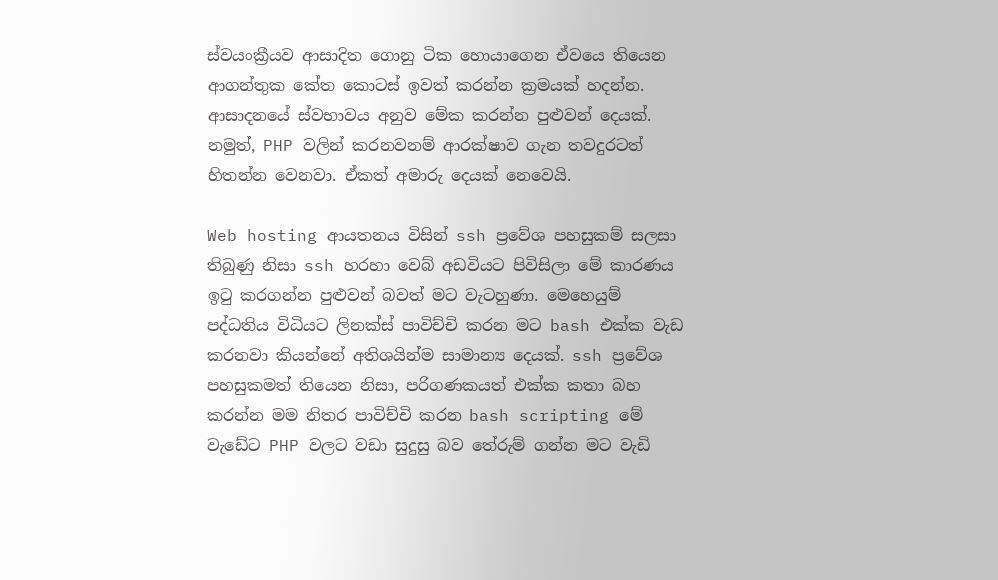ස්වයංක්‍රීයව ආසාදිත ගොනු ටික හොයාගෙන ඒවයෙ තියෙන ආගන්තුක කේත කොටස් ඉවත් කරන්න ක්‍රමයක් හදන්න. ආසාදනයේ ස්වභාවය අනුව මේක කරන්න පුළුවන් දෙයක්. නමුත්, PHP වලින් කරනවනම් ආරක්ෂාව ගැන තවදුරටත් හිතන්න වෙනවා. ඒකත් අමාරු දෙයක් නෙවෙයි.

Web hosting ආයතනය විසින් ssh ප්‍රවේශ පහසුකම් සලසා තිබුණු නිසා ssh හරහා වෙබ් අඩවියට පිවිසිලා මේ කාරණය ඉටු කරගන්න පුළුවන් බවත් මට වැටහුණා. මෙහෙයුම් පද්ධතිය විධියට ලිනක්ස් පාවිච්චි කරන මට bash එක්ක වැඩ කරනවා කියන්නේ අතිශයින්ම සාමාන්‍ය දෙයක්. ssh ප්‍රවේශ පහසුකමත් තියෙන නිසා, පරිගණකයත් එක්ක කතා බහ කරන්න මම නිතර පාවිච්චි කරන bash scripting මේ වැඩේට PHP වලට වඩා සුදුසු බව තේරුම් ගන්න මට වැඩි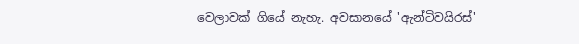වෙලාවක් ගියේ නැහැ. අවසානයේ 'ඇන්ටිවයිරස්'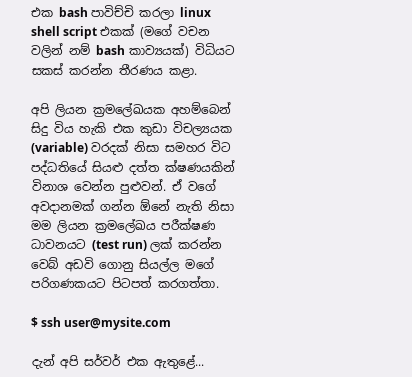එක bash පාවිච්චි කරලා linux shell script එකක් (මගේ වචන වලින් නම් bash කාව්‍යයක්) විධියට සකස් කරන්න තීරණය කළා.

අපි ලියන ක්‍රමලේඛයක අහම්බෙන් සිදු විය හැකි එක කුඩා විචල්‍යයක (variable) වරදක් නිසා සමහර විට පද්ධතියේ සියළු දත්ත ක්ෂණයකින් විනාශ වෙන්න පුළුවන්. ඒ වගේ අවදානමක් ගන්න ඕනේ නැති නිසා මම ලියන ක්‍රමලේඛය පරීක්ෂණ ධාවනයට (test run) ලක් කරන්න වෙබ් අඩවි ගොනු සියල්ල මගේ පරිගණකයට පිටපත් කරගත්තා.

$ ssh user@mysite.com

දැන් අපි සර්වර් එක ඇතුළේ...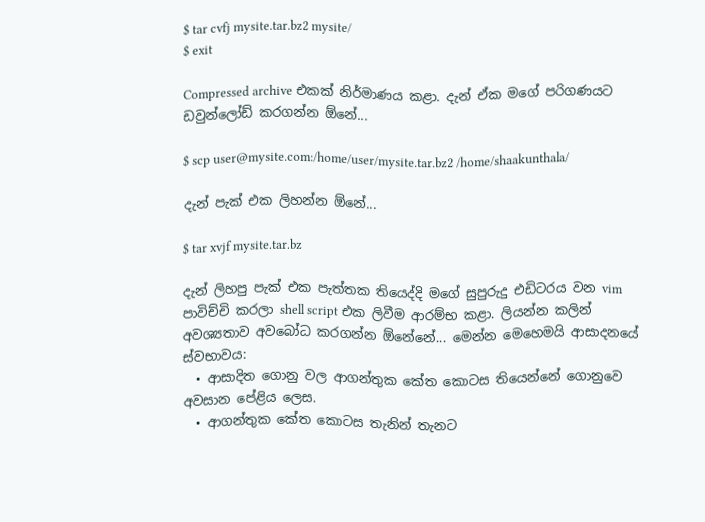$ tar cvfj mysite.tar.bz2 mysite/
$ exit

Compressed archive එකක් නිර්මාණය කළා. දැන් ඒක මගේ පරිගණයට ඩවුන්ලෝඩ් කරගන්න ඕනේ...

$ scp user@mysite.com:/home/user/mysite.tar.bz2 /home/shaakunthala/

දැන් පැක් එක ලිහන්න ඕනේ...

$ tar xvjf mysite.tar.bz

දැන් ලිහපු පැක් එක පැත්තක තියෙද්දි මගේ සුපුරුදු එඩිටරය වන vim පාවිච්චි කරලා shell script එක ලිවීම ආරම්භ කළා. ලියන්න කලින් අවශ්‍යතාව අවබෝධ කරගන්න ඕනේනේ... මෙන්න මෙහෙමයි ආසාදනයේ ස්වභාවය:
  • ආසාදිත ගොනු වල ආගන්තුක කේත කොටස තියෙන්නේ ගොනුවෙ අවසාන පේළිය ලෙස.
  • ආගන්තුක කේත කොටස තැනින් තැනට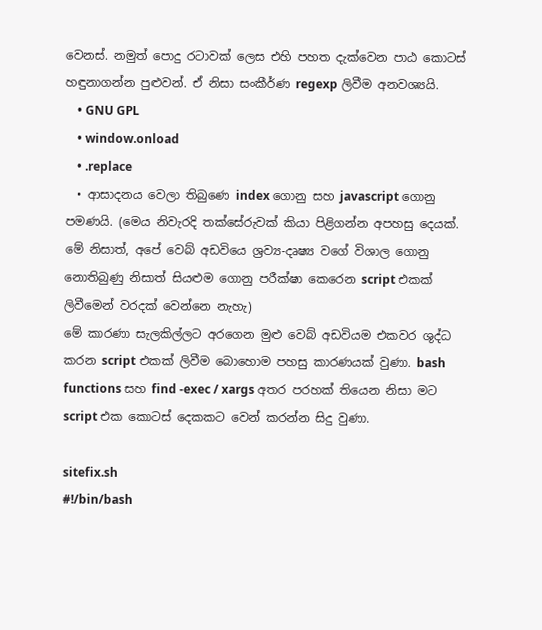වෙනස්. නමුත් පොදු රටාවක් ලෙස එහි පහත දැක්වෙන පාඨ කොටස් හඳුනාගන්න පුළුවන්. ඒ නිසා සංකීර්ණ regexp ලිවීම අනවශ්‍යයි.
    • GNU GPL
    • window.onload
    • .replace
  • ආසාදනය වෙලා තිබුණෙ index ගොනු සහ javascript ගොනු පමණයි. (මෙය නිවැරදි තක්සේරුවක් කියා පිළිගන්න අපහසු දෙයක්. මේ නිසාත්, අපේ වෙබ් අඩවියෙ ශ්‍රව්‍ය-දෘෂ්‍ය වගේ විශාල ගොනු නොතිබුණු නිසාත් සියළුම ගොනු පරීක්ෂා කෙරෙන script එකක් ලිවීමෙන් වරදක් වෙන්නෙ නැහැ)
මේ කාරණා සැලකිල්ලට අරගෙන මුළු වෙබ් අඩවියම එකවර ශුද්ධ කරන script එකක් ලිවීම බොහොම පහසු කාරණයක් වුණා. bash functions සහ find -exec / xargs අතර පරහක් තියෙන නිසා මට script එක කොටස් දෙකකට වෙන් කරන්න සිදු වුණා.

sitefix.sh
#!/bin/bash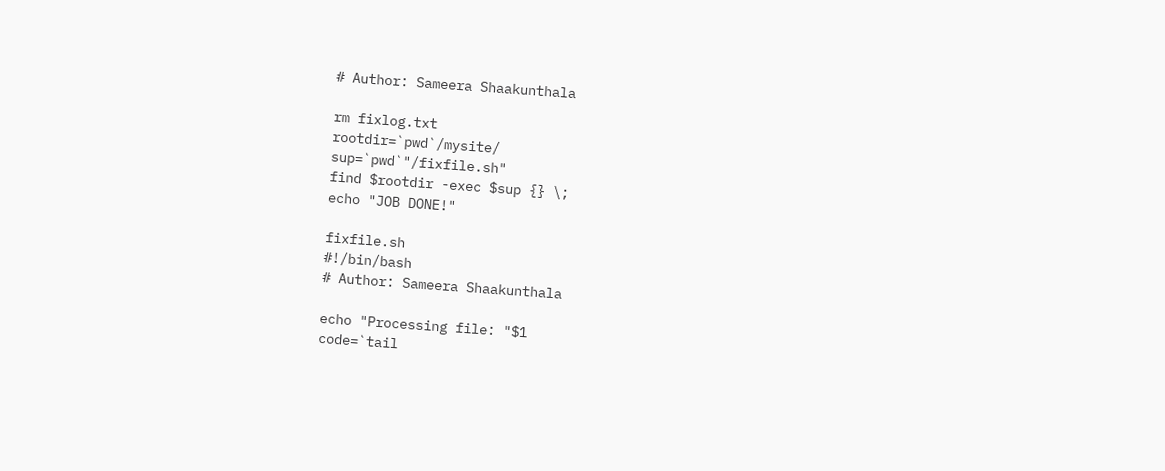# Author: Sameera Shaakunthala

rm fixlog.txt
rootdir=`pwd`/mysite/
sup=`pwd`"/fixfile.sh"
find $rootdir -exec $sup {} \;
echo "JOB DONE!"

fixfile.sh
#!/bin/bash
# Author: Sameera Shaakunthala

echo "Processing file: "$1
code=`tail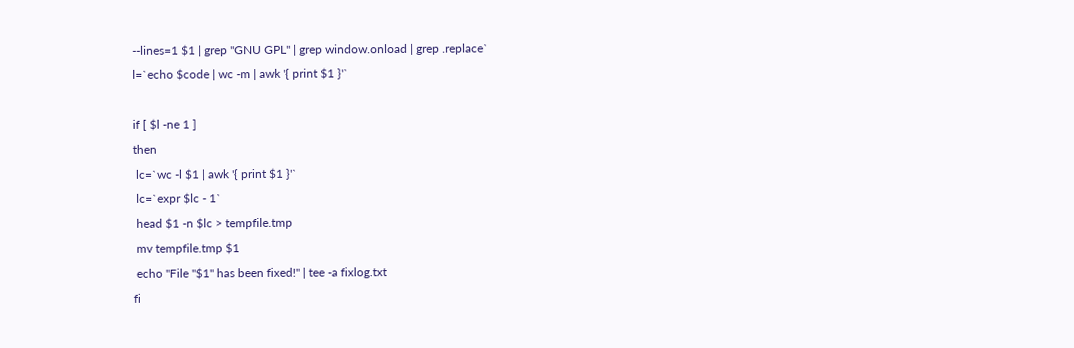--lines=1 $1 | grep "GNU GPL" | grep window.onload | grep .replace`
l=`echo $code | wc -m | awk '{ print $1 }'`

if [ $l -ne 1 ]
then
 lc=`wc -l $1 | awk '{ print $1 }'`
 lc=`expr $lc - 1`
 head $1 -n $lc > tempfile.tmp
 mv tempfile.tmp $1
 echo "File "$1" has been fixed!" | tee -a fixlog.txt
fi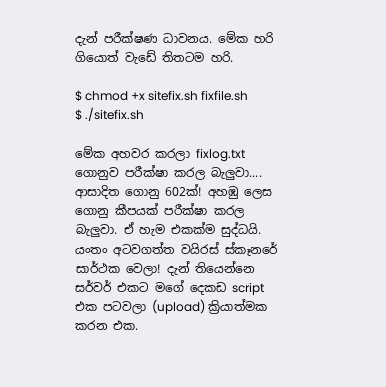දැන් පරීක්ෂණ ධාවනය. මේක හරි ගියොත් වැඩේ තිතටම හරි.

$ chmod +x sitefix.sh fixfile.sh
$ ./sitefix.sh

මේක අහවර කරලා fixlog.txt ගොනුව පරීක්ෂා කරල බැලුවා.... ආසාදිත ගොනු 602ක්! අහඹු ලෙස ගොනු කීපයක් පරීක්ෂා කරල බැලුවා. ඒ හැම එකක්ම සුද්ධයි. යංතං අටවගත්ත වයිරස් ස්කෑනරේ සාර්ථක වෙලා! දැන් තියෙන්නෙ සර්වර් එකට මගේ දෙකඩ script එක පටවලා (upload) ක්‍රියාත්මක කරන එක.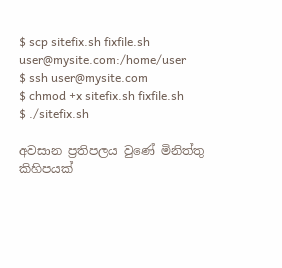$ scp sitefix.sh fixfile.sh user@mysite.com:/home/user
$ ssh user@mysite.com
$ chmod +x sitefix.sh fixfile.sh
$ ./sitefix.sh

අවසාන ප්‍රතිපලය වුණේ මිනිත්තු කිහිපයක්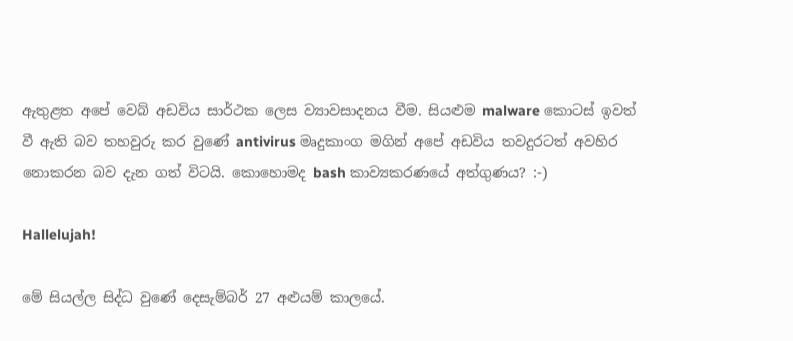ඇතුළත අපේ වෙබ් අඩවිය සාර්ථක ලෙස ව්‍යාවසාදනය වීම. සියළුම malware කොටස් ඉවත් වී ඇති බව තහවුරු කර වුණේ antivirus මෘදුකාංග මගින් අපේ අඩවිය තවදුරටත් අවහිර නොකරන බව දැන ගත් විටයි. කොහොමද bash කාව්‍යකරණයේ අත්ගුණය? :-)

Hallelujah!

මේ සියල්ල සිද්ධ වුණේ දෙසැම්බර් 27 අළුයම් කාලයේ.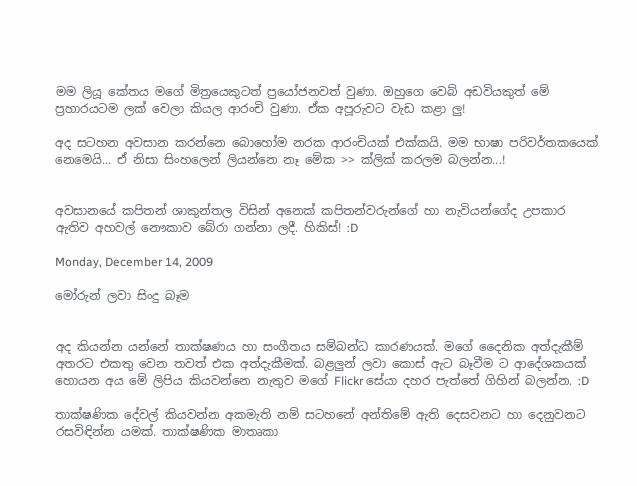මම ලියූ කේතය මගේ මිත්‍රයෙකුටත් ප්‍රයෝජනවත් වුණා. ඔහුගෙ වෙබ් අඩවියකුත් මේ ප්‍රහාරයටම ලක් වෙලා කියල ආරංචි වුණා. ඒක අපූරුවට වැඩ කළා ලු!

අද සටහන අවසාන කරන්නෙ බොහෝම නරක ආරංචියක් එක්කයි. මම භාෂා පරිවර්තකයෙක් නෙමෙයි... ඒ නිසා සිංහලෙන් ලියන්නෙ නෑ මේක >> ක්ලික් කරලම බලන්න...!


අවසානයේ කපිතන් ශාකුන්තල විසින් අනෙක් කපිතන්වරුන්ගේ හා නැවියන්ගේද උපකාර ඇතිව අහවල් නෞකාව බේරා ගන්නා ලදී. හිකිස්! :D

Monday, December 14, 2009

මෝරුන් ලවා සිංදු බෑම


අද කියන්න යන්නේ තාක්ෂණය හා සංගීතය සම්බන්ධ කාරණයක්. මගේ දෛනික අත්දැකීම් අතරට එකතු වෙන තවත් එක අත්දැකීමක්. බළලුන් ලවා කොස් ඇට බෑවීම ට ආදේශකයක් හොයන අය මේ ලිපිය කියවන්නෙ නැතුව මගේ Flickr සේයා දහර පැත්තේ ගිහින් බලන්න. :D

තාක්ෂණික දේවල් කියවන්න අකමැති නම් සටහනේ අන්තිමේ ඇති දෙසවනට හා දෙනුවනට රසවිඳින්න යමක්. තාක්ෂණික මාතෘකා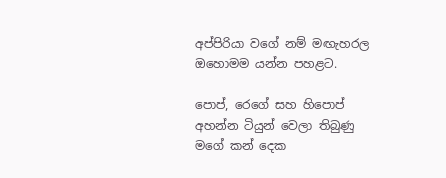අප්පිරියා වගේ නම් මඟැහරල ඔහොමම යන්න පහළට.

පොප්, රෙගේ සහ හිපොප් අහන්න ටියුන් වෙලා තිබුණු මගේ කන් දෙක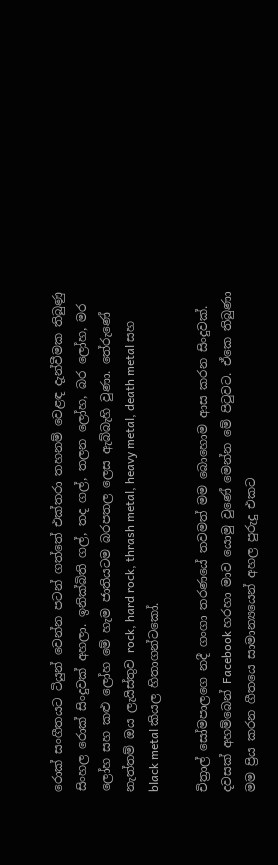රොක් සංගීතයට ටියුන් වෙන්න පටන් ගත්තේ එක්තරා තහනම් වෙළඳ දැන්වීමක තිබුණු සිංහල රොක් සිංදුවක් අහලා. ඉනික්බිති ගල්, තද ගල්, තලන ලෝහ, බර ලෝහ, මර ලෝහ සහ කළු ලෝහ මේ හැම ජාතියටම බරපතල ලෙස ඇබ්බැහි වුණා. තේරුණේ නැත්තම් ඔය ලැයිස්තුව rock, hard rock, thrash metal, heavy metal, death metal සහ black metal කියල හිතාගන්ටකෝ.

චිත්‍රාල් සෝමපාලගෙ නදී ගංගා තරණයේ තවමත් මම බොහොම ආස කරන සිංදුවක්. දවසක් අහම්බෙන් Facebook හරහා මාව යොමු වුණේ මෙන්න මේ පිටුවට. ඒකෙ තිබුණා මම ප්‍රිය කරන ගීතයෙ සාමාන්‍යයෙන් අහල පුරුදු එකට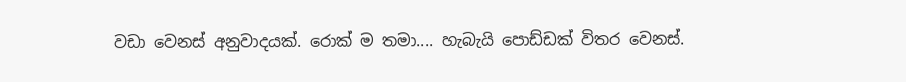වඩා වෙනස් අනුවාදයක්. රොක් ම තමා.... හැබැයි පොඩ්ඩක් විතර වෙනස්.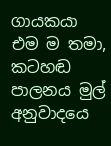ගායකයා එම ම තමා, කටහඬ පාලනය මුල් අනුවාදයෙ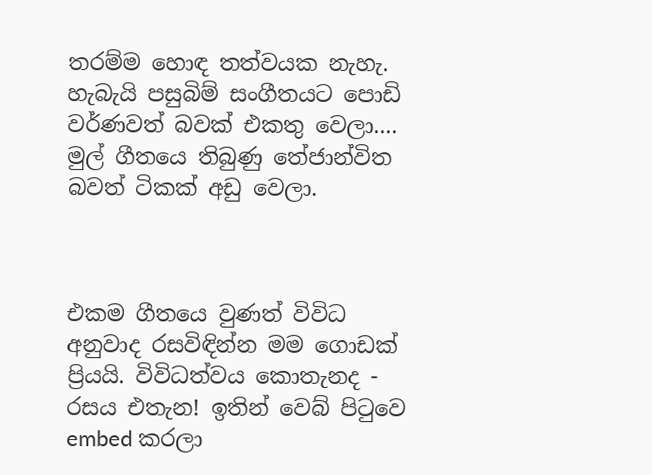තරම්ම හොඳ තත්වයක නැහැ. හැබැයි පසුබිම් සංගීතයට පොඩි වර්ණවත් බවක් එකතු වෙලා.... මුල් ගීතයෙ තිබුණු තේජාන්විත බවත් ටිකක් අඩු වෙලා.



එකම ගීතයෙ වුණත් විවිධ අනුවාද රසවිඳින්න මම ගොඩක් ප්‍රියයි. විවිධත්වය කොතැනද - රසය එතැන! ඉතින් වෙබ් පිටුවෙ embed කරලා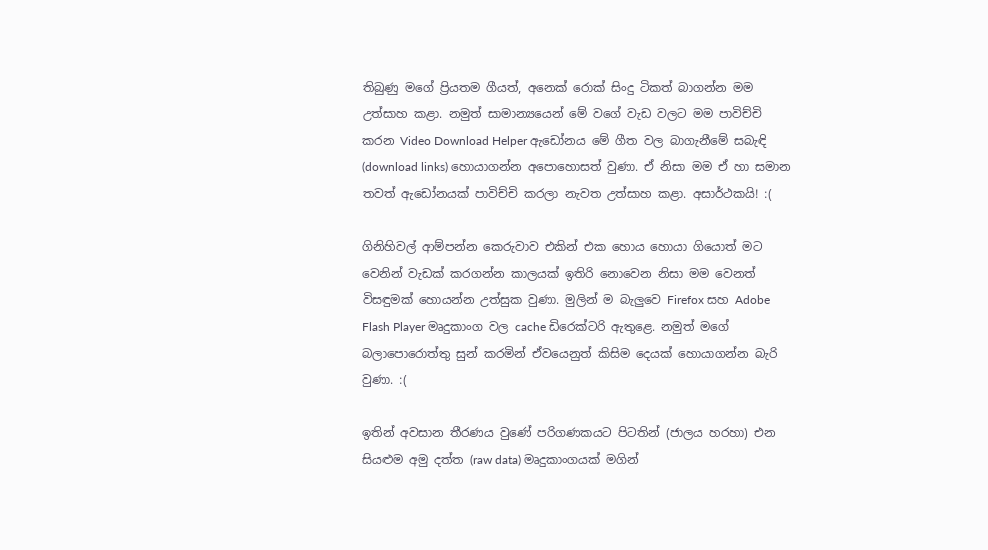තිබුණු මගේ ප්‍රියතම ගීයත්, අනෙක් රොක් සිංදු ටිකත් බාගන්න මම උත්සාහ කළා. නමුත් සාමාන්‍යයෙන් මේ වගේ වැඩ වලට මම පාවිච්චි කරන Video Download Helper ඇඩෝනය මේ ගීත වල බාගැනීමේ සබැඳි (download links) හොයාගන්න අපොහොසත් වුණා. ඒ නිසා මම ඒ හා සමාන තවත් ඇඩෝනයක් පාවිච්චි කරලා නැවත උත්සාහ කළා. අසාර්ථකයි! :(

ගිනිහිවල් ආම්පන්න කෙරුවාව එකින් එක හොය හොයා ගියොත් මට වෙනින් වැඩක් කරගන්න කාලයක් ඉතිරි නොවෙන නිසා මම වෙනත් විසඳුමක් හොයන්න උත්සුක වුණා. මුලින් ම බැලුවෙ Firefox සහ Adobe Flash Player මෘදුකාංග වල cache ඩිරෙක්ටරි ඇතුළෙ. නමුත් මගේ බලාපොරොත්තු සුන් කරමින් ඒවයෙනුත් කිසිම දෙයක් හොයාගන්න බැරි වුණා. :(

ඉතින් අවසාන තීරණය වුණේ පරිගණකයට පිටතින් (ජාලය හරහා) එන සියළුම අමු දත්ත (raw data) මෘදුකාංගයක් මගින්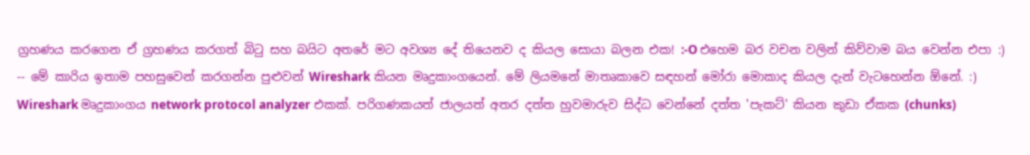ග්‍රහණය කරගෙන ඒ ග්‍රහණය කරගත් බිටු සහ බයිට අතරේ මට අවශ්‍ය දේ තියෙනව ද කියල සොයා බලන එක! :-O එහෙම බර වචන වලින් කිව්වාම බය වෙන්න එපා :) -- මේ කාරිය ඉතාම පහසුවෙන් කරගන්න පුළුවන් Wireshark කියන මෘදුකාංගයෙන්. මේ ලියමනේ මාතෘකාවෙ සඳහන් මෝරා මොකාද කියල දැන් වැටහෙන්න ඕනේ. :) Wireshark මෘදුකාංගය network protocol analyzer එකක්. පරිගණකයත් ජාලයත් අතර දත්ත හුවමාරුව සිද්ධ වෙන්නේ දත්ත 'පැකට්' කියන කුඩා ඒකක (chunks)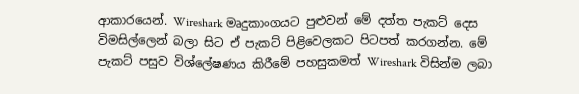ආකාරයෙන්. Wireshark මෘදුකාංගයට පුළුවන් මේ දත්ත පැකට් දෙස විමසිල්ලෙන් බලා සිට ඒ පැකට් පිළිවෙලකට පිටපත් කරගන්න. මේ පැකට් පසුව විශ්ලේෂණය කිරීමේ පහසුකමත් Wireshark විසින්ම ලබා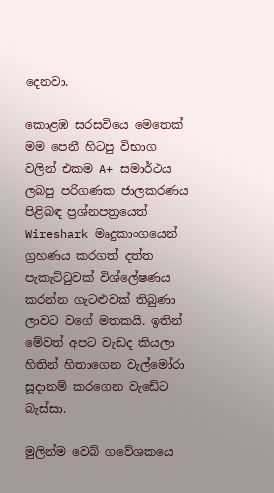දෙනවා.

කොළඹ සරසවියෙ මෙතෙක් මම පෙනී හිටපු විභාග වලින් එකම A+ සමාර්ථය ලබපු පරිගණක ජාලකරණය පිළිබඳ ප්‍රශ්නපත්‍රයෙත් Wireshark මෘදුකාංගයෙන් ග්‍රහණය කරගත් දත්ත පැකැට්ටුවක් විශ්ලේෂණය කරන්න ගැටළුවක් තිබුණා ලාවට වගේ මතකයි. ඉතින් මේවත් අපට වැඩද කියලා හිතින් හිතාගෙන වැල්මෝරා සූදානම් කරගෙන වැඩේට බැස්සා.

මුලින්ම වෙබ් ගවේශකයෙ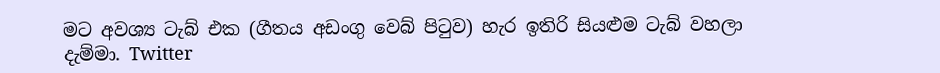මට අවශ්‍ය ටැබ් එක (ගීතය අඩංගු වෙබ් පිටුව) හැර ඉතිරි සියළුම ටැබ් වහලා දැම්මා. Twitter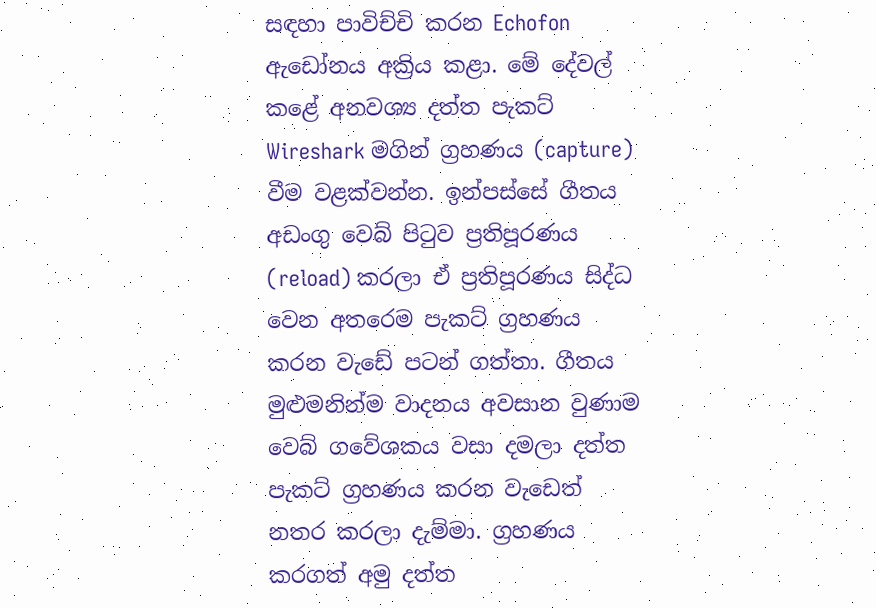සඳහා පාවිච්චි කරන Echofon ඇඩෝනය අක්‍රිය කළා. මේ දේවල් කළේ අනවශ්‍ය දත්ත පැකට් Wireshark මගින් ග්‍රහණය (capture) වීම වළක්වන්න. ඉන්පස්සේ ගීතය අඩංගු වෙබ් පිටුව ප්‍රතිපූරණය (reload) කරලා ඒ ප්‍රතිපූරණය සිද්ධ වෙන අතරෙම පැකට් ග්‍රහණය කරන වැඩේ පටන් ගත්තා. ගීතය මුළුමනින්ම වාදනය අවසාන වුණාම වෙබ් ගවේශකය වසා දමලා දත්ත පැකට් ග්‍රහණය කරන වැඩෙත් නතර කරලා දැම්මා. ග්‍රහණය කරගත් අමු දත්ත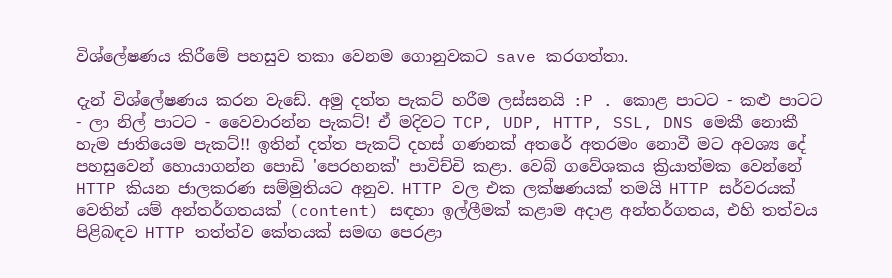විශ්ලේෂණය කිරීමේ පහසුව තකා වෙනම ගොනුවකට save කරගත්තා.

දැන් විශ්ලේෂණය කරන වැඩේ. අමු දත්ත පැකට් හරීම ලස්සනයි :P . කොළ පාටට - කළු පාටට - ලා නිල් පාටට - වෛවාරන්න පැකට්! ඒ මදිවට TCP, UDP, HTTP, SSL, DNS මෙකී නොකී හැම ජාතියෙම පැකට්!! ඉතින් දත්ත පැකට් දහස් ගණනක් අතරේ අතරමං නොවී මට අවශ්‍ය දේ පහසුවෙන් හොයාගන්න පොඩි 'පෙරහනක්' පාවිච්චි කළා. වෙබ් ගවේශකය ක්‍රියාත්මක වෙන්නේ HTTP කියන ජාලකරණ සම්මුතියට අනුව. HTTP වල එක ලක්ෂණයක් තමයි HTTP සර්වරයක් වෙතින් යම් අන්තර්ගතයක් (content) සඳහා ඉල්ලීමක් කළාම අදාළ අන්තර්ගතය, එහි තත්වය පිළිබඳව HTTP තත්ත්ව කේතයක් සමඟ පෙරළා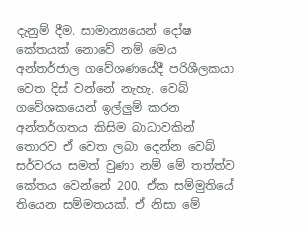දැනුම් දීම. සාමාන්‍යයෙන් දෝෂ කේතයක් නොවේ නම් මෙය අන්තර්ජාල ගවේශණයේදී පරිශීලකයා වෙත දිස් වන්නේ නැහැ. වෙබ් ගවේශකයෙන් ඉල්ලුම් කරන අන්තර්ගතය කිසිම බාධාවකින් තොරව ඒ වෙත ලබා දෙන්න වෙබ් සර්වරය සමත් වුණා නම් මේ තත්ත්ව කේතය වෙන්නේ 200. ඒක සම්මුතියේ තියෙන සම්මතයක්. ඒ නිසා මේ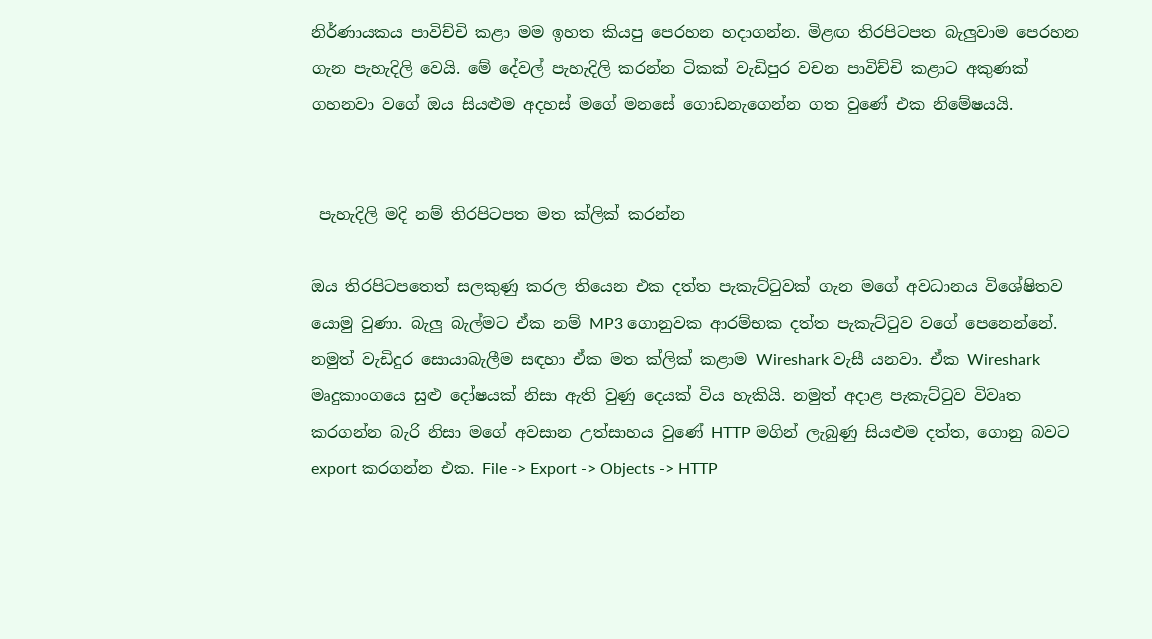නිර්ණායකය පාවිච්චි කළා මම ඉහත කියපු පෙරහන හදාගන්න. මිළඟ තිරපිටපත බැලුවාම පෙරහන ගැන පැහැදිලි වෙයි. මේ දේවල් පැහැදිලි කරන්න ටිකක් වැඩිපුර වචන පාවිච්චි කළාට අකුණක් ගහනවා වගේ ඔය සියළුම අදහස් මගේ මනසේ ගොඩනැගෙන්න ගත වුණේ එක නිමේෂයයි.


 පැහැදිලි මදි නම් තිරපිටපත මත ක්ලික් කරන්න

ඔය තිරපිටපතෙත් සලකුණු කරල තියෙන එක දත්ත පැකැට්ටුවක් ගැන මගේ අවධානය විශේෂිතව යොමු වුණා. බැලු බැල්මට ඒක නම් MP3 ගොනුවක ආරම්භක දත්ත පැකැට්ටුව වගේ පෙනෙන්නේ. නමුත් වැඩිදුර සොයාබැලීම සඳහා ඒක මත ක්ලික් කළාම Wireshark වැසී යනවා. ඒක Wireshark මෘදුකාංගයෙ සුළු දෝෂයක් නිසා ඇති වුණු දෙයක් විය හැකියි. නමුත් අදාළ පැකැට්ටුව විවෘත කරගන්න බැරි නිසා මගේ අවසාන උත්සාහය වුණේ HTTP මගින් ලැබුණු සියළුම දත්ත, ගොනු බවට export කරගන්න එක. File -> Export -> Objects -> HTTP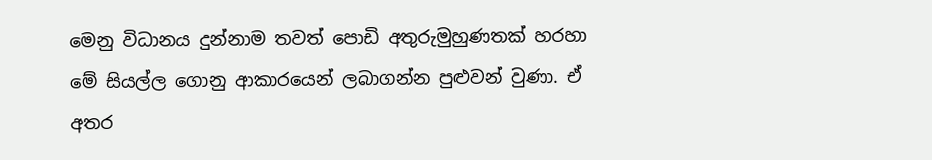මෙනු විධානය දුන්නාම තවත් පොඩි අතුරුමුහුණතක් හරහා මේ සියල්ල ගොනු ආකාරයෙන් ලබාගන්න පුළුවන් වුණා. ඒ අතර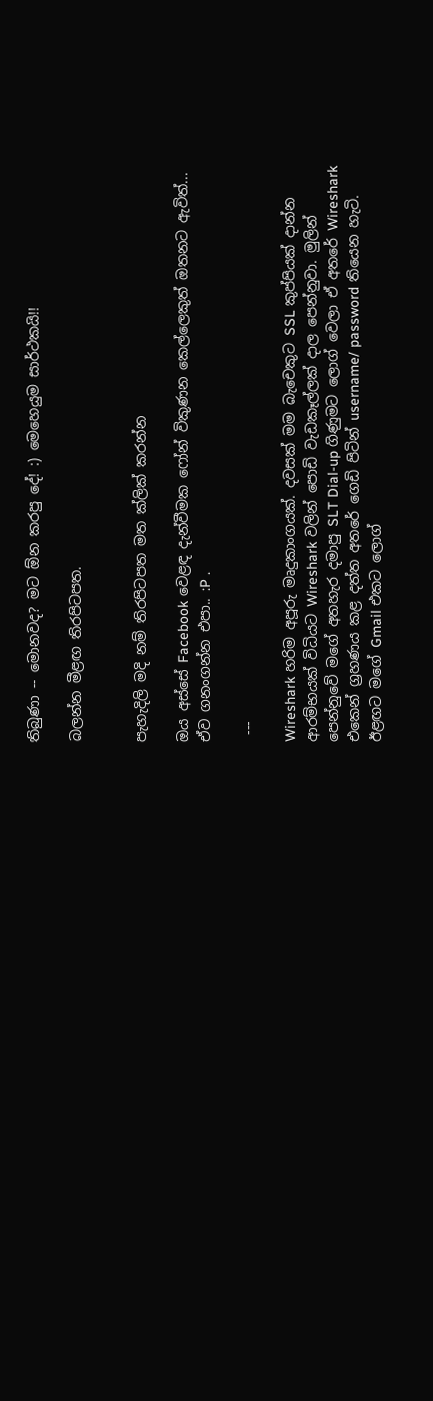තිබුණා -- මොනවද? මට ඕන කරපු දේ! :) මෙහෙයුම සාර්ථකයි!!

බලන්න මීළඟ තිරපිටපත.


පැහැදිලි මදි නම් තිරපිටපත මත ක්ලික් කරන්න

ඔය අස්සේ Facebook වෙළඳ දැන්වීමක ෆෝන් විකුණන කෙල්ලෙකුත් ඔතනට ඇවිත්... ඒව ගනංගන්න එපා.. :P .

 ---

Wireshark හරිම අපූරු මෘදුකාංගයක්. දවසක් මම බැචෙකුට SSL කුප්පියක් දාන්න ආරම්භයක් විධියට Wireshark වලින් පොඩි වැඩකෑල්ලක් දාල පෙන්නුවා. මුලින් පෙන්නුවේ මගේ අතහැර දමාපු SLT Dial-up ගිණුමට ලොග් වෙලා ඒ අතරේ Wireshark එකෙන් ග්‍රහණය කළ දත්ත අතරේ ගෙඩි පිටින් username/ password තියෙන හැටි. ඊළඟට මගේ Gmail එකට ලොග්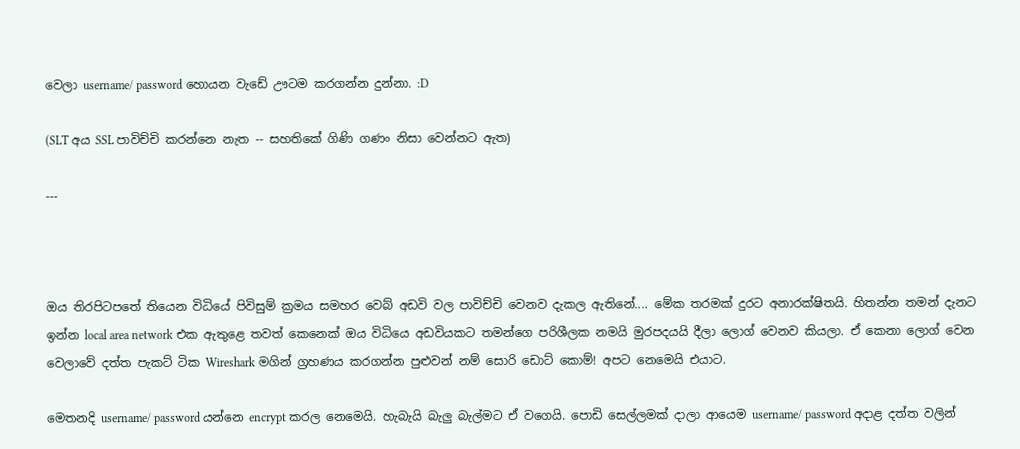වෙලා username/ password හොයන වැඩේ ඌටම කරගන්න දුන්නා. :D

(SLT අය SSL පාවිච්චි කරන්නෙ නැත -- සහතිකේ ගිණි ගණං නිසා වෙන්නට ඇත)

---



ඔය තිරපිටපතේ තියෙන විධියේ පිවිසුම් ක්‍රමය සමහර වෙබ් අඩවි වල පාවිච්චි වෙනව දැකල ඇතිනේ.... මේක තරමක් දුරට අනාරක්ෂිතයි. හිතන්න තමන් දැනට ඉන්න local area network එක ඇතුළෙ තවත් කෙනෙක් ඔය විධියෙ අඩවියකට තමන්ගෙ පරිශීලක නමයි මුරපදයයි දීලා ලොග් වෙනව කියලා. ඒ කෙනා ලොග් වෙන වෙලාවේ දත්ත පැකට් ටික Wireshark මගින් ග්‍රහණය කරගන්න පුළුවන් නම් සොරි ඩොට් කොම්! අපට නෙමෙයි එයාට.

මෙතනදි username/ password යන්නෙ encrypt කරල නෙමෙයි. හැබැයි බැලු බැල්මට ඒ වගෙයි. පොඩි සෙල්ලමක් දාලා ආයෙම username/ password අදාළ දත්ත වලින්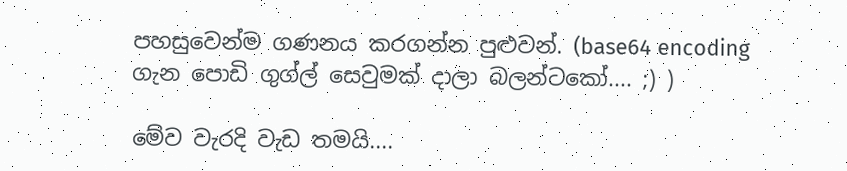පහසුවෙන්ම ගණනය කරගන්න පුළුවන්. (base64 encoding ගැන පොඩි ගුග්ල් සෙවුමක් දාලා බලන්ටකෝ.... ;) )

මේව වැරදි වැඩ තමයි....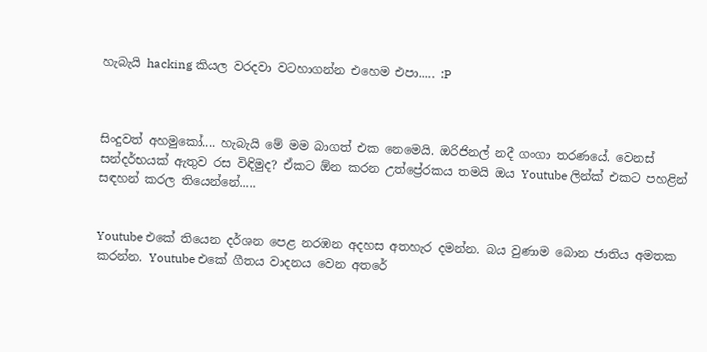හැබැයි hacking කියල වරදවා වටහාගන්න එහෙම එපා..... :P



සිංදුවත් අහමුකෝ.... හැබැයි මේ මම බාගත් එක නෙමෙයි. ඔරිජිනල් නදී ගංගා තරණයේ. වෙනස් සන්දර්භයක් ඇතුව රස විඳිමුද? ඒකට ඕන කරන උත්ප්‍රේරකය තමයි ඔය Youtube ලින්ක් එකට පහළින් සඳහන් කරල තියෙන්නේ.....


Youtube එකේ තියෙන දර්ශන පෙළ නරඹන අදහස අතහැර දමන්න. බය වුණාම බොන ජාතිය අමතක කරන්න. Youtube එකේ ගීතය වාදනය වෙන අතරේ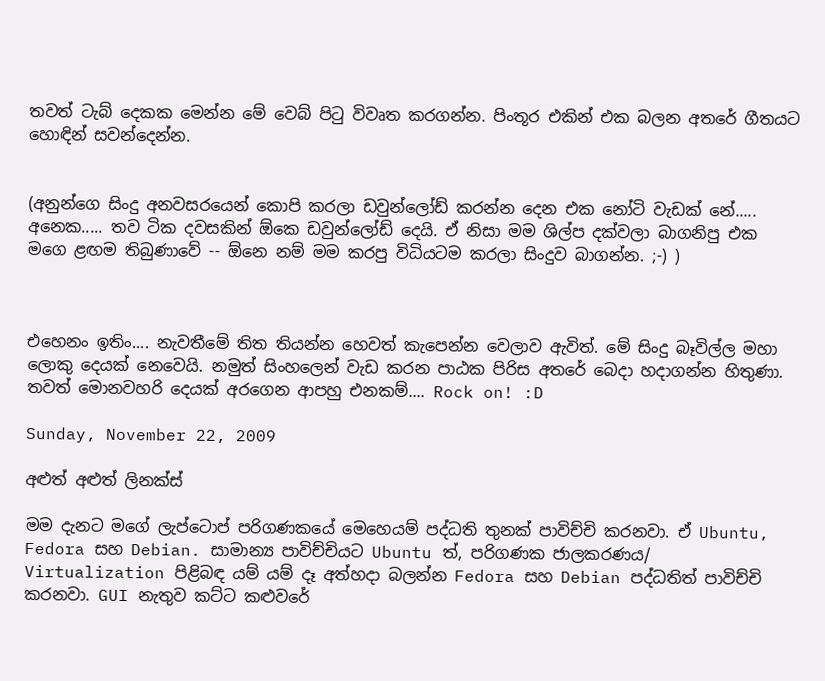තවත් ටැබ් දෙකක මෙන්න මේ වෙබ් පිටු විවෘත කරගන්න. පිංතූර එකින් එක බලන අතරේ ගීතයට හොඳින් සවන්දෙන්න.


(අනුන්ගෙ සිංදු අනවසරයෙන් කොපි කරලා ඩවුන්ලෝඩ් කරන්න දෙන එක නෝටි වැඩක් නේ..... අනෙක..... තව ටික දවසකින් ඕකෙ ඩවුන්ලෝඩ් දෙයි. ඒ නිසා මම ශිල්ප දක්වලා බාගනිපු එක මගෙ ළඟම තිබුණාවේ -- ඕනෙ නම් මම කරපු විධියටම කරලා සිංදුව බාගන්න. ;-) )



එහෙනං ඉතිං.... නැවතීමේ තිත තියන්න හෙවත් කැපෙන්න වෙලාව ඇවිත්. මේ සිංදු බෑවිල්ල මහා ලොකු දෙයක් නෙවෙයි. නමුත් සිංහලෙන් වැඩ කරන පාඨක පිරිස අතරේ බෙදා හදාගන්න හිතුණා. තවත් මොනවහරි දෙයක් අරගෙන ආපහු එනකම්.... Rock on! :D

Sunday, November 22, 2009

අළුත් අළුත් ලිනක්ස්

මම දැනට මගේ ලැප්ටොප් පරිගණකයේ මෙහෙයම් පද්ධති තුනක් පාවිච්චි කරනවා. ඒ Ubuntu, Fedora සහ Debian. සාමාන්‍ය පාවිච්චියට Ubuntu ත්, පරිගණක ජාලකරණය/ Virtualization පිළිබඳ යම් යම් දෑ අත්හදා බලන්න Fedora සහ Debian පද්ධතිත් පාවිච්චි කරනවා. GUI නැතුව කට්ට කළුවරේ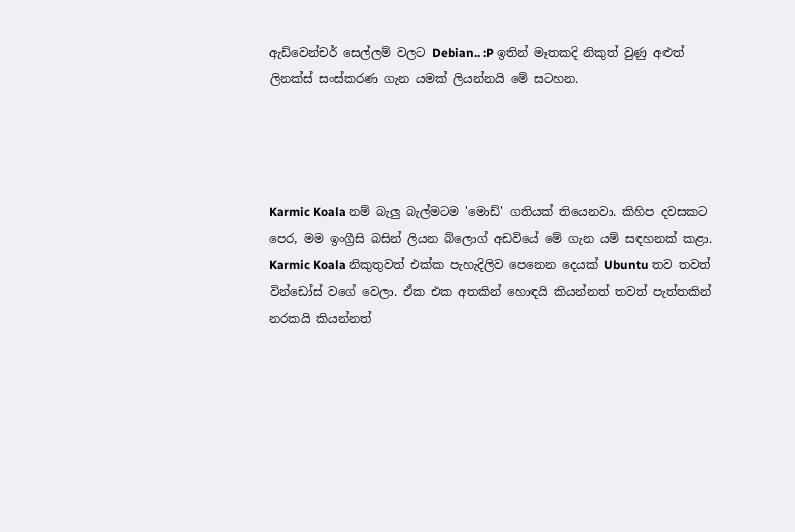ඇඩ්වෙන්චර් සෙල්ලම් වලට Debian.. :P ඉතින් මෑතකදි නිකුත් වුණු අළුත් ලිනක්ස් සංස්කරණ ගැන යමක් ලියන්නයි මේ සටහන.




Karmic Koala නම් බැලු බැල්මටම 'මොඩ්' ගතියක් තියෙනවා. කිහිප දවසකට පෙර, මම ඉංග්‍රීසි බසින් ලියන බ්ලොග් අඩවියේ මේ ගැන යම් සඳහනක් කළා. Karmic Koala නිකුතුවත් එක්ක පැහැදිලිව පෙනෙන දෙයක් Ubuntu තව තවත් වින්ඩෝස් වගේ වෙලා. ඒක එක අතකින් හොඳයි කියන්නත් තවත් පැත්තකින් නරකයි කියන්නත්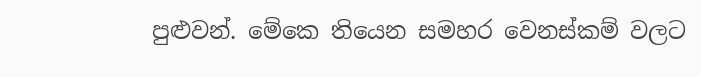පුළුවන්. මේකෙ තියෙන සමහර වෙනස්කම් වලට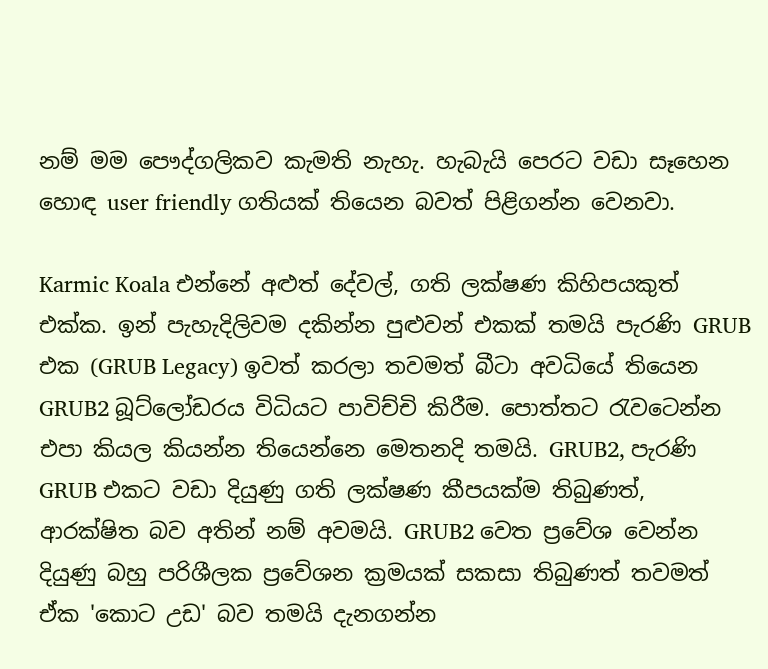නම් මම පෞද්ගලිකව කැමති නැහැ. හැබැයි පෙරට වඩා සෑහෙන හොඳ user friendly ගතියක් තියෙන බවත් පිළිගන්න වෙනවා.

Karmic Koala එන්නේ අළුත් දේවල්, ගති ලක්ෂණ කිහිපයකුත් එක්ක. ඉන් පැහැදිලිවම දකින්න පුළුවන් එකක් තමයි පැරණි GRUB එක (GRUB Legacy) ඉවත් කරලා තවමත් බීටා අවධියේ තියෙන GRUB2 බූට්ලෝඩරය විධියට පාවිච්චි කිරීම. පොත්තට රැවටෙන්න එපා කියල කියන්න තියෙන්නෙ මෙතනදි තමයි. GRUB2, පැරණි GRUB එකට වඩා දියුණු ගති ලක්ෂණ කීපයක්ම තිබුණත්, ආරක්ෂිත බව අතින් නම් අවමයි. GRUB2 වෙත ප්‍රවේශ වෙන්න දියුණු බහු පරිශීලක ප්‍රවේශන ක්‍රමයක් සකසා තිබුණත් තවමත් ඒක 'කොට උඩ' බව තමයි දැනගන්න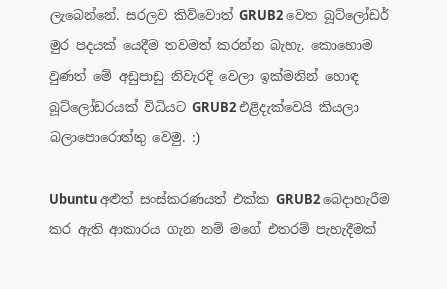ලැබෙන්නේ. සරලව කිව්වොත් GRUB2 වෙත බූට්ලෝඩර් මුර පදයක් යෙදීම තවමත් කරන්න බැහැ. කොහොම වුණත් මේ අඩුපාඩු නිවැරදි වෙලා ඉක්මනින් හොඳ බූට්ලෝඩරයක් විධියට GRUB2 එළිදැක්වෙයි කියලා බලාපොරොත්තු වෙමු. :)

Ubuntu අළුත් සංස්කරණයත් එක්ක GRUB2 බෙදාහැරීම කර ඇති ආකාරය ගැන නම් මගේ එතරම් පැහැදීමක්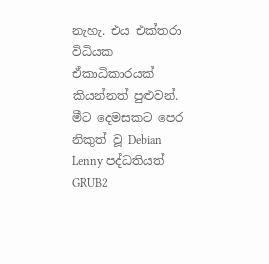නැහැ. එය එක්තරා විධියක ඒකාධිකාරයක් කියන්නත් පුළුවන්. මීට දෙමසකට පෙර නිකුත් වූ Debian Lenny පද්ධතියත් GRUB2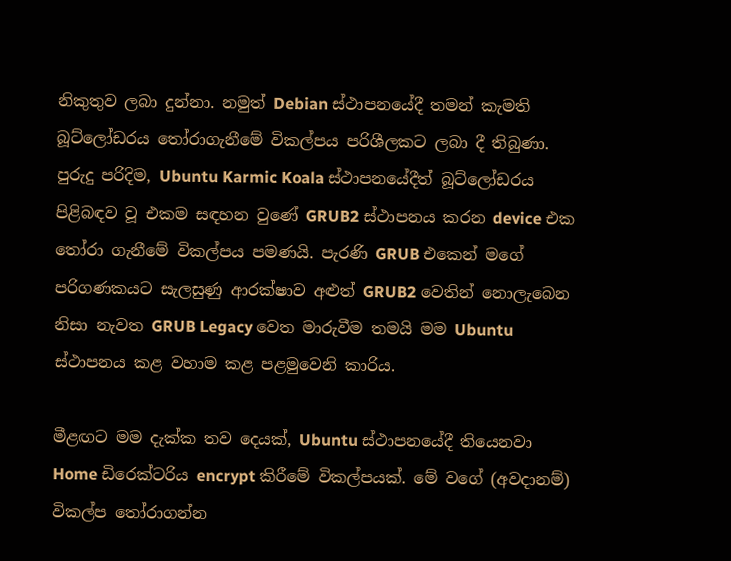නිකුතුව ලබා දුන්නා. නමුත් Debian ස්ථාපනයේදී තමන් කැමති බූට්ලෝඩරය තෝරාගැනීමේ විකල්පය පරිශීලකට ලබා දී තිබුණා. පුරුදු පරිදිම, Ubuntu Karmic Koala ස්ථාපනයේදීත් බූට්ලෝඩරය පිළිබඳව වූ එකම සඳහන වුණේ GRUB2 ස්ථාපනය කරන device එක තෝරා ගැනීමේ විකල්පය පමණයි. පැරණි GRUB එකෙන් මගේ පරිගණකයට සැලසුණු ආරක්ෂාව අළුත් GRUB2 වෙතින් නොලැබෙන නිසා නැවත GRUB Legacy වෙත මාරුවීම තමයි මම Ubuntu ස්ථාපනය කළ වහාම කළ පළමුවෙනි කාරිය.

මීළඟට මම දැක්ක තව දෙයක්, Ubuntu ස්ථාපනයේදී තියෙනවා Home ඩිරෙක්ටරිය encrypt කිරීමේ විකල්පයක්. මේ වගේ (අවදානම්) විකල්ප තෝරාගන්න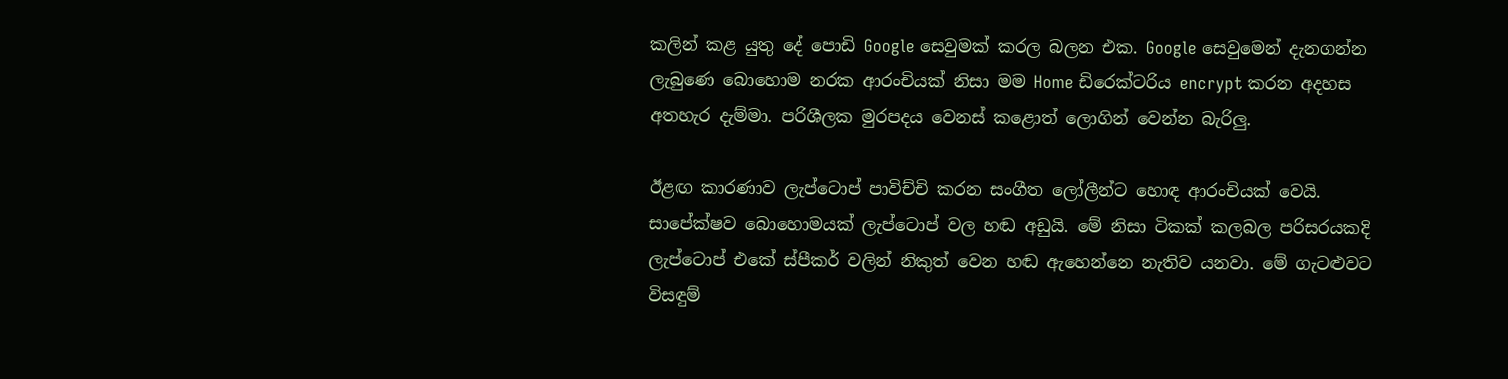කලින් කළ යුතු දේ පොඩි Google සෙවුමක් කරල බලන එක. Google සෙවුමෙන් දැනගන්න ලැබුණෙ බොහොම නරක ආරංචියක් නිසා මම Home ඩිරෙක්ටරිය encrypt කරන අදහස අතහැර දැම්මා. පරිශීලක මුරපදය වෙනස් කළොත් ලොගින් වෙන්න බැරිලු.

ඊළඟ කාරණාව ලැප්ටොප් පාවිච්චි කරන සංගීත ලෝලීන්ට හොඳ ආරංචියක් වෙයි. සාපේක්ෂව බොහොමයක් ලැප්ටොප් වල හඬ අඩුයි. මේ නිසා ටිකක් කලබල පරිසරයකදි ලැප්ටොප් එකේ ස්පීකර් වලින් නිකුත් වෙන හඬ ඇහෙන්නෙ නැතිව යනවා. මේ ගැටළුවට විසඳුම්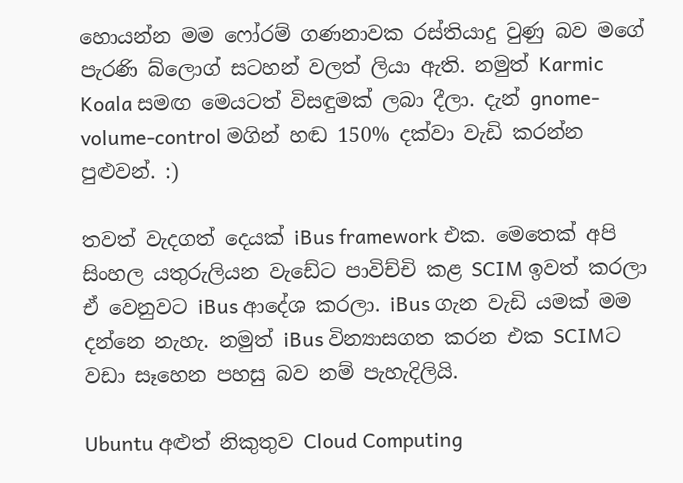හොයන්න මම ෆෝරම් ගණනාවක රස්තියාදු වුණු බව මගේ පැරණි බ්ලොග් සටහන් වලත් ලියා ඇති. නමුත් Karmic Koala සමඟ මෙයටත් විසඳුමක් ලබා දීලා. දැන් gnome-volume-control මගින් හඬ 150% දක්වා වැඩි කරන්න පුළුවන්. :)

තවත් වැදගත් දෙයක් iBus framework එක. මෙතෙක් අපි සිංහල යතුරුලියන වැඩේට පාවිච්චි කළ SCIM ඉවත් කරලා ඒ වෙනුවට iBus ආදේශ කරලා. iBus ගැන වැඩි යමක් මම දන්නෙ නැහැ. නමුත් iBus වින්‍යාසගත කරන එක SCIMට වඩා සෑහෙන පහසු බව නම් පැහැදිලියි.

Ubuntu අළුත් නිකුතුව Cloud Computing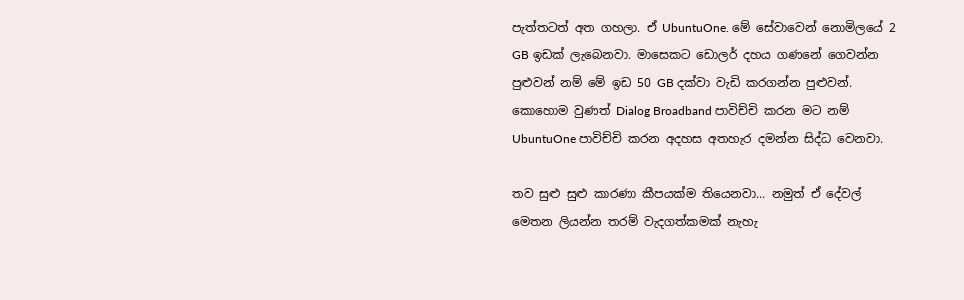පැත්තටත් අත ගහලා. ඒ UbuntuOne. මේ සේවාවෙන් නොමිලයේ 2 GB ඉඩක් ලැබෙනවා. මාසෙකට ඩොලර් දහය ගණනේ ගෙවන්න පුළුවන් නම් මේ ඉඩ 50 GB දක්වා වැඩි කරගන්න පුළුවන්. කොහොම වුණත් Dialog Broadband පාවිච්චි කරන මට නම් UbuntuOne පාවිච්චි කරන අදහස අතහැර දමන්න සිද්ධ වෙනවා.

තව සුළු සුළු කාරණා කීපයක්ම තියෙනවා... නමුත් ඒ දේවල් මෙතන ලියන්න තරම් වැදගත්කමක් නැහැ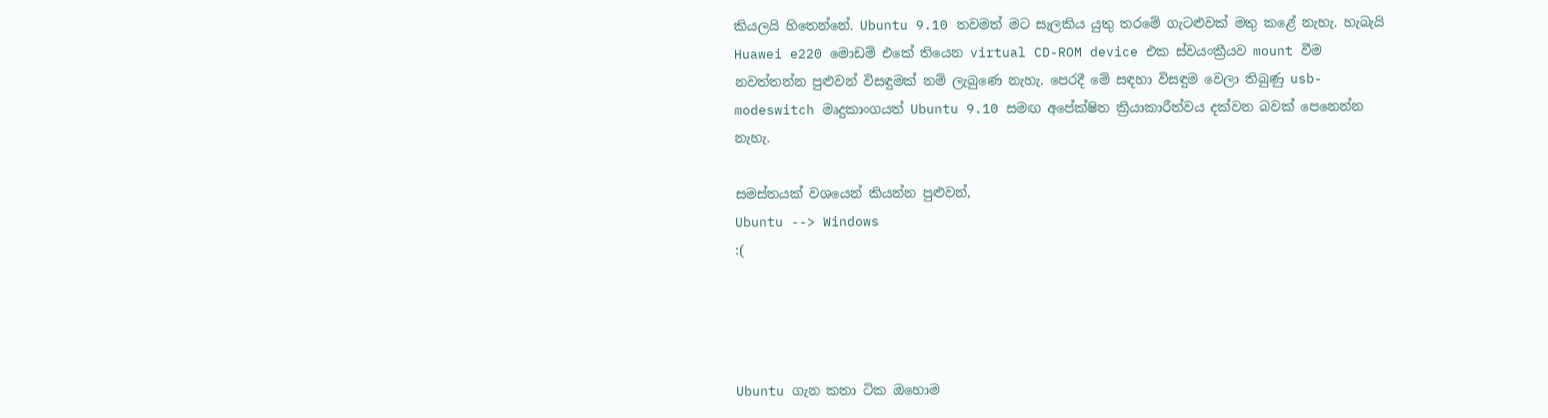කියලයි හිතෙන්නේ. Ubuntu 9.10 තවමත් මට සැලකිය යුතු තරමේ ගැටළුවක් මතු කළේ නැහැ. හැබැයි Huawei e220 මොඩම් එකේ තියෙන virtual CD-ROM device එක ස්වයංක්‍රීයව mount වීම නවත්තන්න පුළුවන් විසඳුමක් නම් ලැබුණෙ නැහැ. පෙරදී මේ සඳහා විසඳුම වෙලා තිබුණු usb-modeswitch මෘදුකාංගයත් Ubuntu 9.10 සමඟ අපේක්ෂිත ක්‍රියාකාරීත්වය දක්වන බවක් පෙනෙන්න නැහැ.

සමස්තයක් වශයෙන් කියන්න පුළුවන්,
Ubuntu --> Windows
:(




Ubuntu ගැන කතා ටික ඔහොම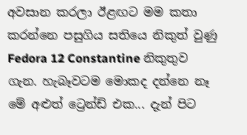අවසාන කරලා ඊළඟට මම කතා කරන්නෙ පසුගිය සතියෙ නිකුත් වුණු Fedora 12 Constantine නිකුතුව ගැන. හැබෑවටම මොකද දන්නෙ නෑ මේ අළුත් ට්‍රෙන්ඩ් එක... දැන් පිට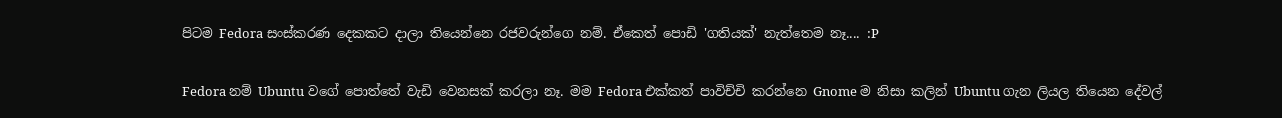පිටම Fedora සංස්කරණ දෙකකට දාලා තියෙන්නෙ රජවරුන්ගෙ නම්. ඒකෙත් පොඩි 'ගතියක්' නැත්තෙම නෑ.... :P

Fedora නම් Ubuntu වගේ පොත්තේ වැඩි වෙනසක් කරලා නෑ. මම Fedora එක්කත් පාවිච්චි කරන්නෙ Gnome ම නිසා කලින් Ubuntu ගැන ලියල තියෙන දේවල්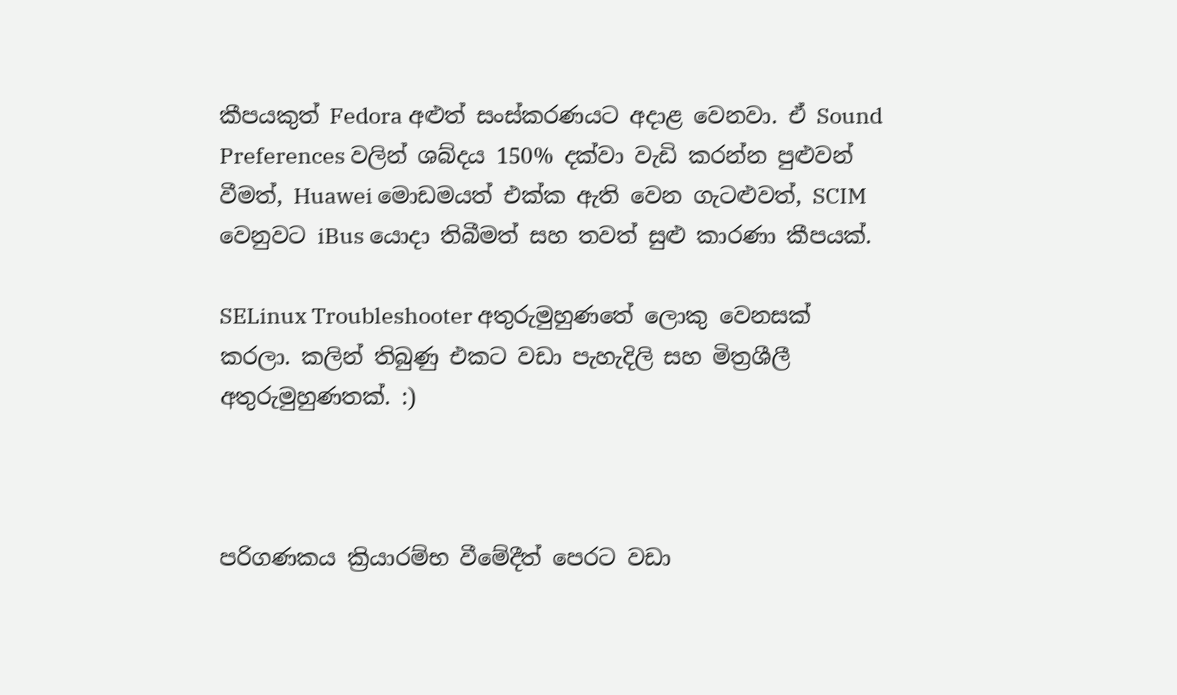කීපයකුත් Fedora අළුත් සංස්කරණයට අදාළ වෙනවා. ඒ Sound Preferences වලින් ශබ්දය 150% දක්වා වැඩි කරන්න පුළුවන් වීමත්, Huawei මොඩමයත් එක්ක ඇති වෙන ගැටළුවත්, SCIM වෙනුවට iBus යොදා තිබීමත් සහ තවත් සුළු කාරණා කීපයක්.

SELinux Troubleshooter අතුරුමුහුණතේ ලොකු වෙනසක් කරලා. කලින් තිබුණු එකට වඩා පැහැදිලි සහ මිත්‍රශීලී අතුරුමුහුණතක්. :)



පරිගණකය ක්‍රියාරම්භ වීමේදීත් පෙරට වඩා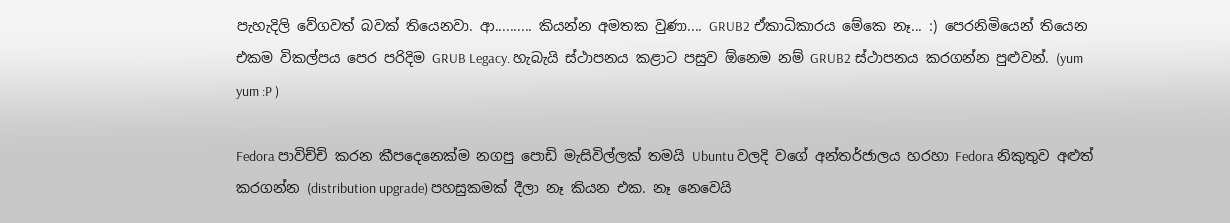පැහැදිලි වේගවත් බවක් තියෙනවා. ආ.......... කියන්න අමතක වුණා.... GRUB2 ඒකාධිකාරය මේකෙ නෑ... :) පෙරනිමියෙන් තියෙන එකම විකල්පය පෙර පරිදිම GRUB Legacy. හැබැයි ස්ථාපනය කළාට පසුව ඕනෙම නම් GRUB2 ස්ථාපනය කරගන්න පුළුවන්. (yum yum :P )

Fedora පාවිච්චි කරන කීපදෙනෙක්ම නගපු පොඩි මැසිවිල්ලක් තමයි Ubuntu වලදි වගේ අන්තර්ජාලය හරහා Fedora නිකුතුව අළුත් කරගන්න (distribution upgrade) පහසුකමක් දීලා නෑ කියන එක. නෑ නෙවෙයි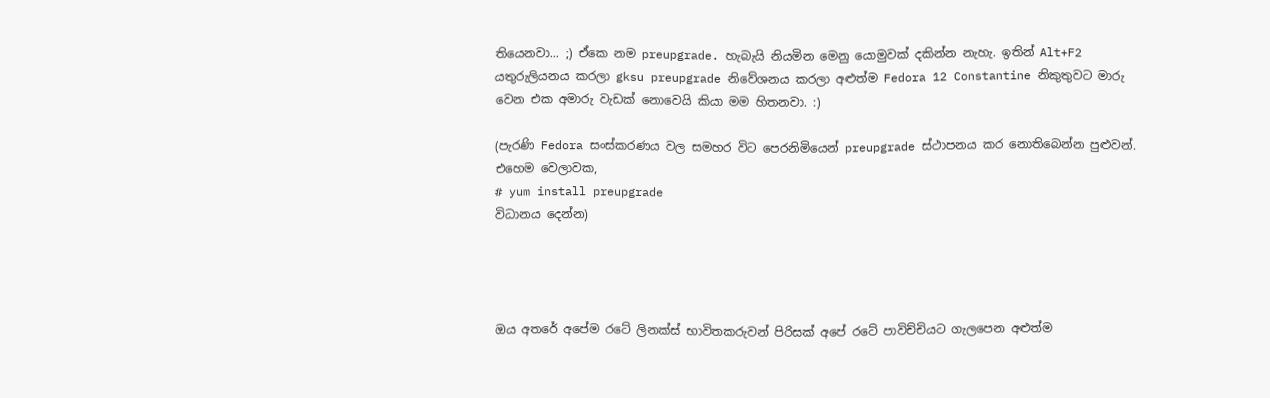තියෙනවා... ;) ඒකෙ නම preupgrade. හැබැයි නියමින මෙනු යොමුවක් දකින්න නැහැ. ඉතින් Alt+F2 යතුරුලියනය කරලා gksu preupgrade නිවේශනය කරලා අළුත්ම Fedora 12 Constantine නිකුතුවට මාරු වෙන එක අමාරු වැඩක් නොවෙයි කියා මම හිතනවා. :)

(පැරණි Fedora සංස්කරණය වල සමහර විට පෙරනිමියෙන් preupgrade ස්ථාපනය කර නොතිබෙන්න පුළුවන්. එහෙම වෙලාවක,
# yum install preupgrade
විධානය දෙන්න)




ඔය අතරේ අපේම රටේ ලිනක්ස් භාවිතකරුවන් පිරිසක් අපේ රටේ පාවිච්චියට ගැලපෙන අළුත්ම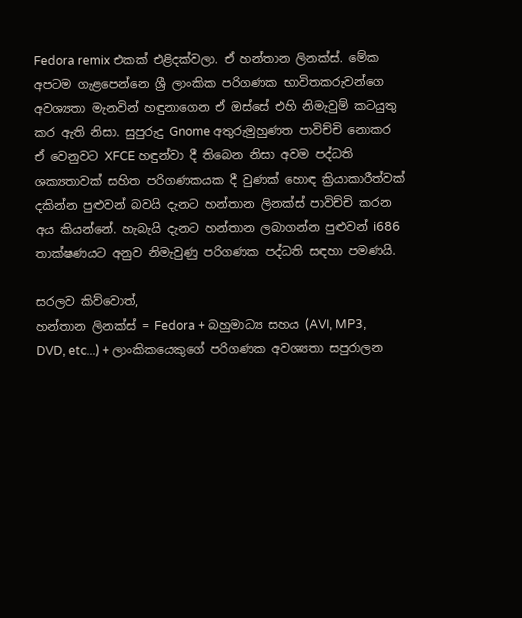Fedora remix එකක් එළිදක්වලා. ඒ හන්තාන ලිනක්ස්. මේක අපටම ගැළපෙන්නෙ ශ්‍රී ලාංකික පරිගණක භාවිතකරුවන්ගෙ අවශ්‍යතා මැනවින් හඳුනාගෙන ඒ ඔස්සේ එහි නිමැවුම් කටයුතු කර ඇති නිසා. සුපුරුදු Gnome අතුරුමුහුණත පාවිච්චි නොකර ඒ වෙනුවට XFCE හඳුන්වා දී තිබෙන නිසා අවම පද්ධති ශක්‍යතාවක් සහිත පරිගණකයක දී වුණක් හොඳ ක්‍රියාකාරීත්වක් දකින්න පුළුවන් බවයි දැනට හන්තාන ලිනක්ස් පාවිච්චි කරන අය කියන්නේ. හැබැයි දැනට හන්තාන ලබාගන්න පුළුවන් i686 තාක්ෂණයට අනුව නිමැවුණු පරිගණක පද්ධති සඳහා පමණයි.

සරලව කිව්වොත්,
හන්තාන ලිනක්ස් = Fedora + බහුමාධ්‍ය සහය (AVI, MP3, DVD, etc...) + ලාංකිකයෙකුගේ පරිගණක අවශ්‍යතා සපුරාලන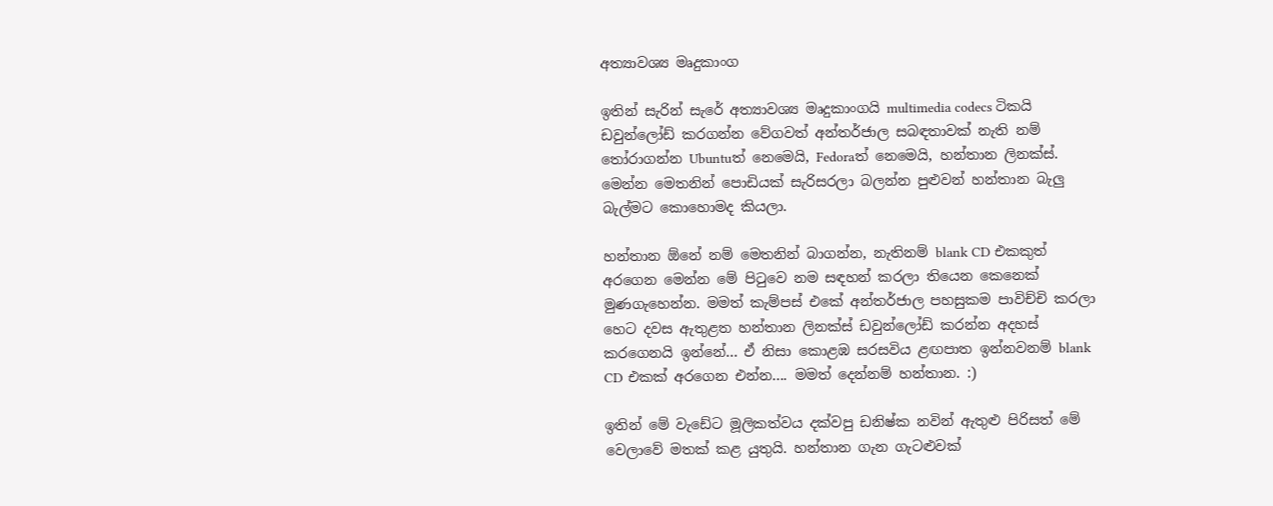අත්‍යාවශ්‍ය මෘදුකාංග

ඉතින් සැරින් සැරේ අත්‍යාවශ්‍ය මෘදුකාංගයි multimedia codecs ටිකයි ඩවුන්ලෝඩ් කරගන්න වේගවත් අන්තර්ජාල සබඳතාවක් නැති නම් තෝරාගන්න Ubuntuත් නෙමෙයි, Fedoraත් නෙමෙයි, හන්තාන ලිනක්ස්. මෙන්න මෙතනින් පොඩියක් සැරිසරලා බලන්න පුළුවන් හන්තාන බැලු බැල්මට කොහොමද කියලා.

හන්තාන ඕනේ නම් මෙතනින් බාගන්න, නැතිනම් blank CD එකකුත් අරගෙන මෙන්න මේ පිටුවෙ නම සඳහන් කරලා තියෙන කෙනෙක් මුණගැහෙන්න. මමත් කැම්පස් එකේ අන්තර්ජාල පහසුකම පාවිච්චි කරලා හෙට දවස ඇතුළත හන්තාන ලිනක්ස් ඩවුන්ලෝඩ් කරන්න අදහස් කරගෙනයි ඉන්නේ... ඒ නිසා කොළඹ සරසවිය ළඟපාත ඉන්නවනම් blank CD එකක් අරගෙන එන්න.... මමත් දෙන්නම් හන්තාන. :)

ඉතින් මේ වැඩේට මූලිකත්වය දක්වපු ඩනිෂ්ක නවින් ඇතුළු පිරිසත් මේ වෙලාවේ මතක් කළ යුතුයි. හන්තාන ගැන ගැටළුවක්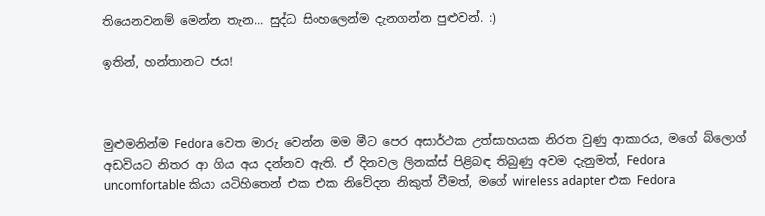තියෙනවනම් මෙන්න තැන... සුද්ධ සිංහලෙන්ම දැනගන්න පුළුවන්. :)

ඉතින්, හන්තානට ජය!



මුළුමනින්ම Fedora වෙත මාරු වෙන්න මම මීට පෙර අසාර්ථක උත්සාහයක නිරත වුණු ආකාරය, මගේ බ්ලොග් අඩවියට නිතර ආ ගිය අය දන්නව ඇති. ඒ දිනවල ලිනක්ස් පිළිබඳ තිබුණු අවම දැනුමත්, Fedora uncomfortable කියා යටිහිතෙන් එක එක නිවේදන නිකුත් වීමත්, මගේ wireless adapter එක Fedora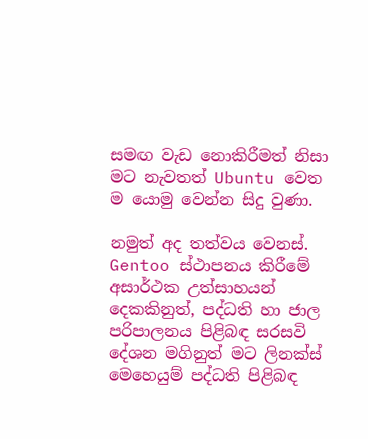සමඟ වැඩ නොකිරීමත් නිසා මට නැවතත් Ubuntu වෙත ම යොමු වෙන්න සිදු වුණා.

නමුත් අද තත්වය වෙනස්. Gentoo ස්ථාපනය කිරීමේ අසාර්ථක උත්සාහයන් දෙකකිනුත්, පද්ධති හා ජාල පරිපාලනය පිළිබඳ සරසවි දේශන මගිනුත් මට ලිනක්ස් මෙහෙයුම් පද්ධති පිළිබඳ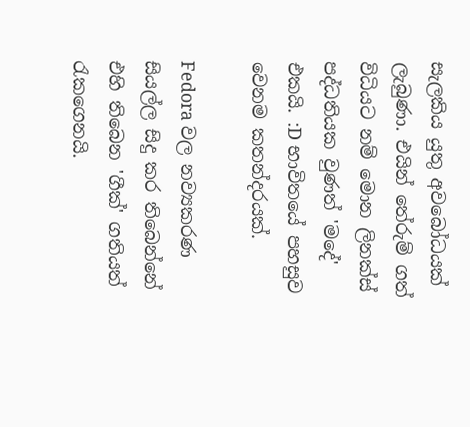සැලකිය යුතු අවබෝධයක් ලැබුණා. එයින් තේරුම් ගත් විධියට නම් මොන ලිනක්ස් පද්ධතියක වුණත් 'මදේ' එකයි. :D භාවිතයේ පහසුව වෙනම කතන්දරයක්.

Fedora වල නව්‍යකරණ සියල්ල සිදු කර තිබෙන්නේ එහි තිබෙන 'ගීක්' ගතියත් රැකගෙනයි.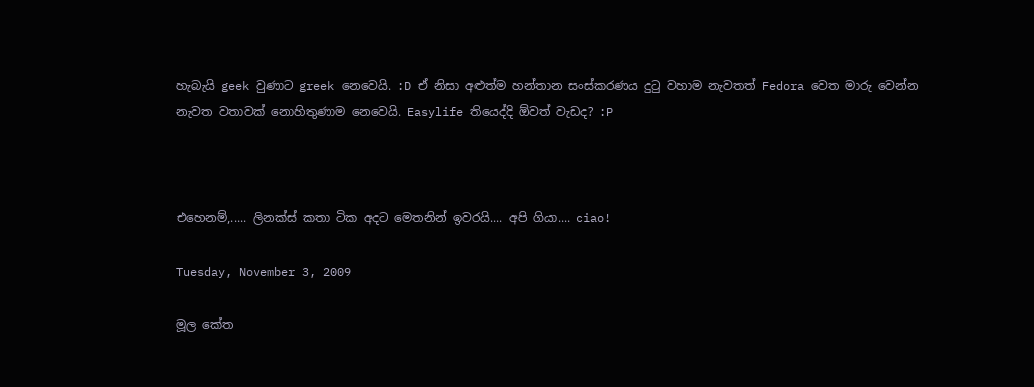හැබැයි geek වුණාට greek නෙවෙයි. :D ඒ නිසා අළුත්ම හන්තාන සංස්කරණය දුටු වහාම නැවතත් Fedora වෙත මාරු වෙන්න නැවත වතාවක් නොහිතුණාම නෙවෙයි. Easylife තියෙද්දි ඕවත් වැඩද? :P



එහෙනම්,..... ලිනක්ස් කතා ටික අදට මෙතනින් ඉවරයි.... අපි ගියා.... ciao!

Tuesday, November 3, 2009

මූල කේත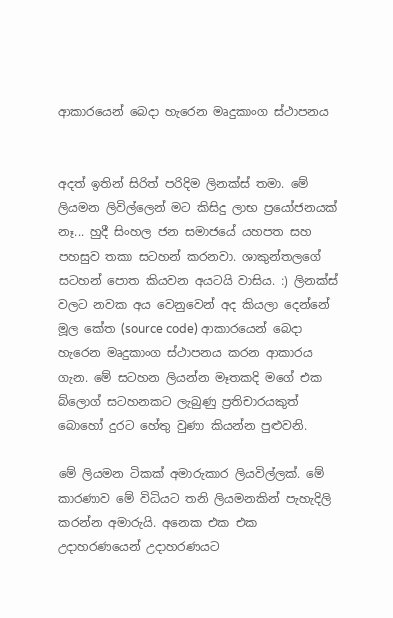ආකාරයෙන් බෙදා හැරෙන මෘදුකාංග ස්ථාපනය


අදත් ඉතින් සිරිත් පරිදිම ලිනක්ස් තමා. මේ ලියමන ලිවිල්ලෙන් මට කිසිදු ලාභ ප්‍රයෝජනයක් නෑ... හුදී සිංහල ජන සමාජයේ යහපත සහ පහසුව තකා සටහන් කරනවා. ශාකුන්තලගේ සටහන් පොත කියවන අයටයි වාසිය. :) ලිනක්ස් වලට නවක අය වෙනුවෙන් අද කියලා දෙන්නේ මූල කේත (source code) ආකාරයෙන් බෙදා හැරෙන මෘදුකාංග ස්ථාපනය කරන ආකාරය ගැන. මේ සටහන ලියන්න මෑතකදි මගේ එක බ්ලොග් සටහනකට ලැබුණු ප්‍රතිචාරයකුත් බොහෝ දුරට හේතු වුණා කියන්න පුළුවනි.

මේ ලියමන ටිකක් අමාරුකාර ලියවිල්ලක්. මේ කාරණාව මේ විධියට තනි ලියමනකින් පැහැදිලි කරන්න අමාරුයි. අනෙක එක එක උදාහරණයෙන් උදාහරණයට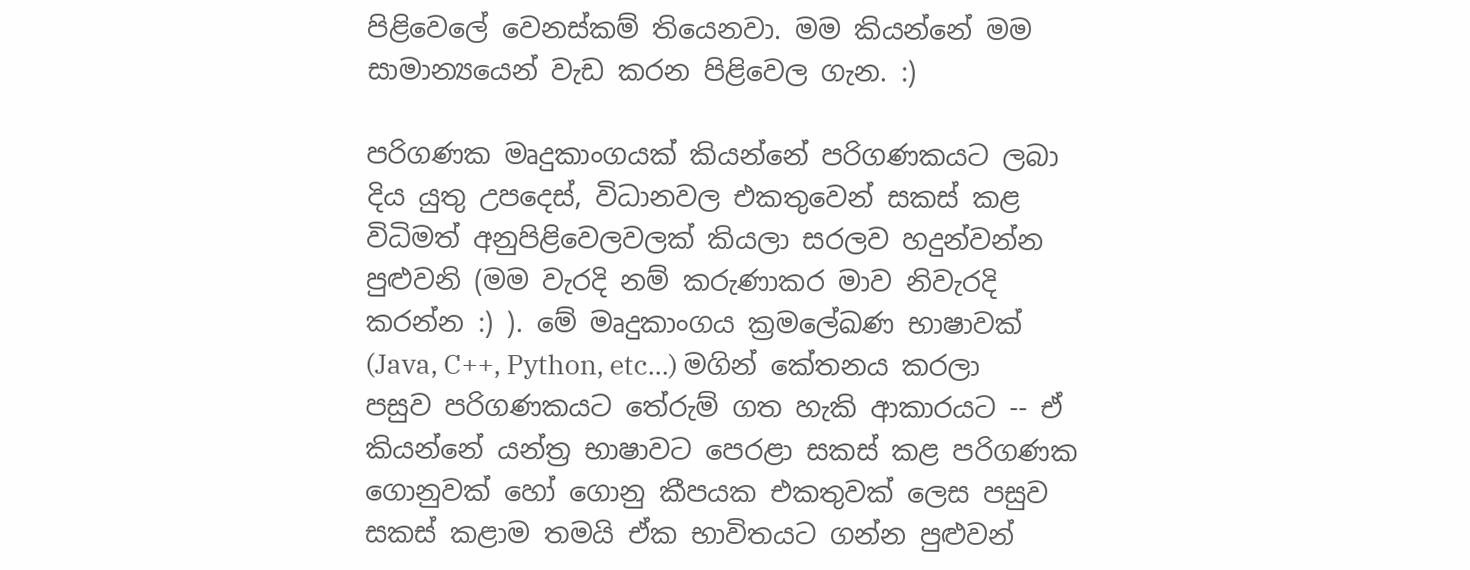පිළිවෙලේ වෙනස්කම් තියෙනවා. මම කියන්නේ මම සාමාන්‍යයෙන් වැඩ කරන පිළිවෙල ගැන. :)

පරිගණක මෘදුකාංගයක් කියන්නේ පරිගණකයට ලබා දිය යුතු උපදෙස්, විධානවල එකතුවෙන් සකස් කළ විධිමත් අනුපිළිවෙලවලක් කියලා සරලව හදුන්වන්න පුළුවනි (මම වැරදි නම් කරුණාකර මාව නිවැරදි කරන්න :) ). මේ මෘදුකාංගය ක්‍රමලේඛණ භාෂාවක් (Java, C++, Python, etc...) මගින් කේතනය කරලා පසුව පරිගණකයට තේරුම් ගත හැකි ආකාරයට -- ඒ කියන්නේ යන්ත්‍ර භාෂාවට පෙරළා සකස් කළ පරිගණක ගොනුවක් හෝ ගොනු කීපයක එකතුවක් ලෙස පසුව සකස් කළාම තමයි ඒක භාවිතයට ගන්න පුළුවන්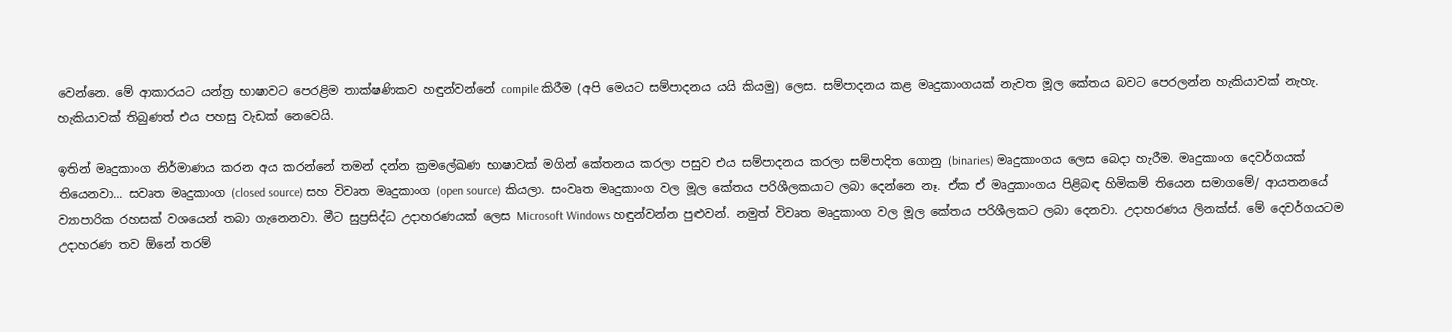වෙන්නෙ. මේ ආකාරයට යන්ත්‍ර භාෂාවට පෙරළිම තාක්ෂණිකව හඳුන්වන්නේ compile කිරීම (අපි මෙයට සම්පාදනය යයි කියමු) ලෙස. සම්පාදනය කළ මෘදුකාංගයක් නැවත මූල කේතය බවට පෙරලන්න හැකියාවක් නැහැ. හැකියාවක් තිබුණත් එය පහසු වැඩක් නෙවෙයි.

ඉතින් මෘදුකාංග නිර්මාණය කරන අය කරන්නේ තමන් දන්න ක්‍රමලේඛණ භාෂාවක් මගින් කේතනය කරලා පසුව එය සම්පාදනය කරලා සම්පාදිත ගොනු (binaries) මෘදුකාංගය ලෙස බෙදා හැරීම. මෘදුකාංග දෙවර්ගයක් තියෙනවා... සවෘත මෘදුකාංග (closed source) සහ විවෘත මෘදුකාංග (open source) කියලා. සංවෘත මෘදුකාංග වල මූල කේතය පරිශීලකයාට ලබා දෙන්නෙ නෑ. ඒක ඒ මෘදුකාංගය පිළිබඳ හිමිකම් තියෙන සමාගමේ/ ආයතනයේ ව්‍යාපාරික රහසක් වශයෙන් තබා ගැනෙනවා. මීට සුප්‍රසිද්ධ උදාහරණයක් ලෙස Microsoft Windows හඳුන්වන්න පුළුවන්. නමුත් විවෘත මෘදුකාංග වල මූල කේතය පරිශීලකට ලබා දෙනවා. උදාහරණය ලිනක්ස්. මේ දෙවර්ගයටම උදාහරණ තව ඕනේ තරම්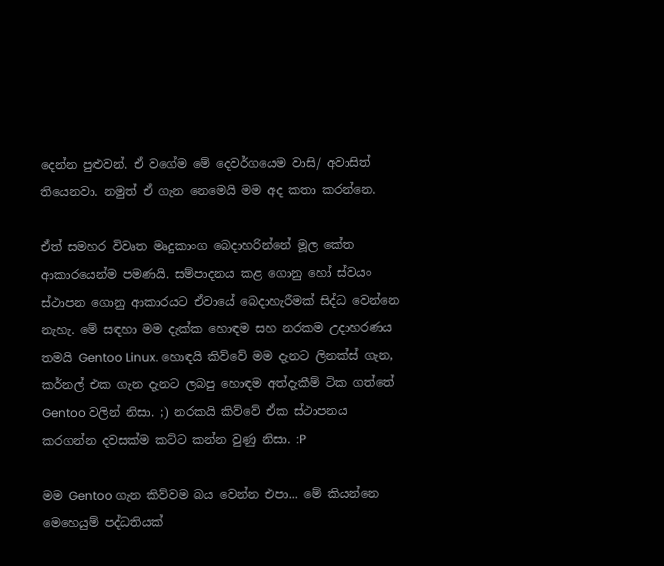දෙන්න පුළුවන්. ඒ වගේම මේ දෙවර්ගයෙම වාසි/ අවාසිත් තියෙනවා. නමුත් ඒ ගැන නෙමෙයි මම අද කතා කරන්නෙ.

ඒත් සමහර විවෘත මෘදුකාංග බෙදාහරින්නේ මූල කේත ආකාරයෙන්ම පමණයි. සම්පාදනය කළ ගොනු හෝ ස්වයං ස්ථාපන ගොනු ආකාරයට ඒවායේ බෙදාහැරීමක් සිද්ධ වෙන්නෙ නැහැ. මේ සඳහා මම දැක්ක හොඳම සහ නරකම උදාහරණය තමයි Gentoo Linux. හොඳයි කිව්වේ මම දැනට ලිනක්ස් ගැන, කර්නල් එක ගැන දැනට ලබපු හොඳම අත්දැකීම් ටික ගත්තේ Gentoo වලින් නිසා. ;) නරකයි කිව්වේ ඒක ස්ථාපනය කරගන්න දවසක්ම කට්ට කන්න වුණු නිසා. :P

මම Gentoo ගැන කිව්වම බය වෙන්න එපා... මේ කියන්නෙ මෙහෙයුම් පද්ධතියක්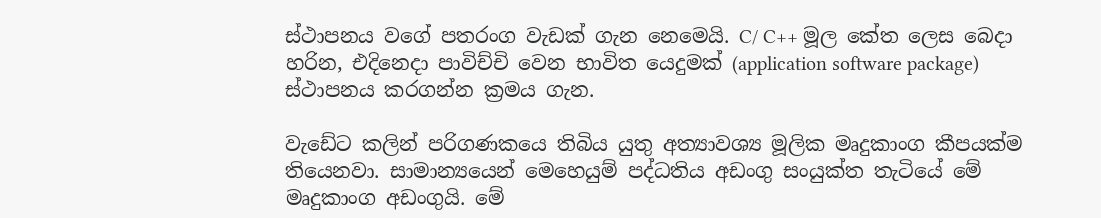ස්ථාපනය වගේ පතරංග වැඩක් ගැන නෙමෙයි. C/ C++ මූල කේත ලෙස බෙදා හරින, එදිනෙදා පාවිච්චි වෙන භාවිත යෙදුමක් (application software package) ස්ථාපනය කරගන්න ක්‍රමය ගැන.

වැඩේට කලින් පරිගණකයෙ තිබිය යුතු අත්‍යාවශ්‍ය මූලික මෘදුකාංග කීපයක්ම තියෙනවා. සාමාන්‍යයෙන් මෙහෙයුම් පද්ධතිය අඩංගු සංයුක්ත තැටියේ මේ මෘදුකාංග අඩංගුයි. මේ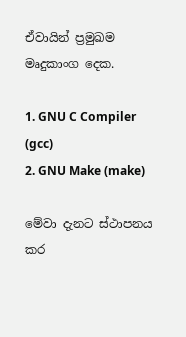ඒවායින් ප්‍රමුඛම මෘදුකාංග දෙක.

1. GNU C Compiler (gcc)
2. GNU Make (make)

මේවා දැනට ස්ථාපනය කර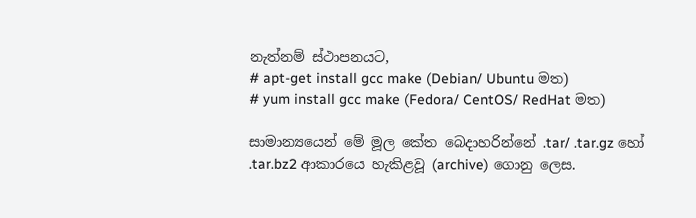නැත්නම් ස්ථාපනයට,
# apt-get install gcc make (Debian/ Ubuntu මත)
# yum install gcc make (Fedora/ CentOS/ RedHat මත)

සාමාන්‍යයෙන් මේ මූල කේත බෙදාහරින්නේ .tar/ .tar.gz හෝ .tar.bz2 ආකාරයෙ හැකිළවූ (archive) ගොනු ලෙස.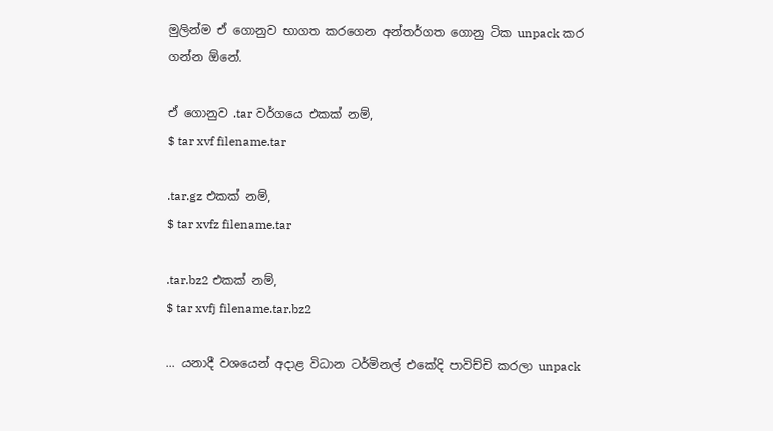මුලින්ම ඒ ගොනුව භාගත කරගෙන අන්තර්ගත ගොනු ටික unpack කර ගන්න ඕනේ.

ඒ ගොනුව .tar වර්ගයෙ එකක් නම්,
$ tar xvf filename.tar

.tar.gz එකක් නම්,
$ tar xvfz filename.tar

.tar.bz2 එකක් නම්,
$ tar xvfj filename.tar.bz2

... යනාදී වශයෙන් අදාළ විධාන ටර්මිනල් එකේදි පාවිච්චි කරලා unpack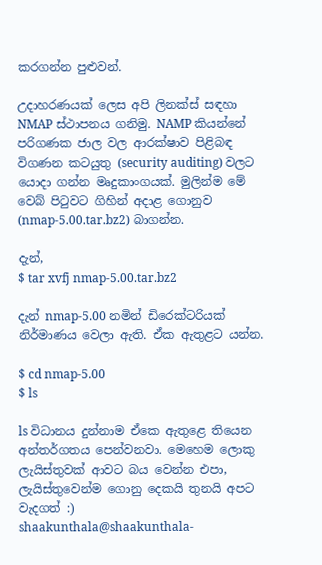කරගන්න පුළුවන්.

උදාහරණයක් ලෙස අපි ලිනක්ස් සඳහා NMAP ස්ථාපනය ගනිමු. NAMP කියන්නේ පරිගණක ජාල වල ආරක්ෂාව පිළිබඳ විගණන කටයුතු (security auditing) වලට යොදා ගන්න මෘදුකාංගයක්. මුලින්ම මේ වෙබ් පිටුවට ගිහින් අදාළ ගොනුව (nmap-5.00.tar.bz2) බාගන්න.

දැන්,
$ tar xvfj nmap-5.00.tar.bz2

දැන් nmap-5.00 නමින් ඩිරෙක්ටරියක් නිර්මාණය වෙලා ඇති. ඒක ඇතුළට යන්න.

$ cd nmap-5.00
$ ls

ls විධානය දුන්නාම ඒකෙ ඇතුළෙ තියෙන අන්තර්ගතය පෙන්වනවා. මෙහෙම ලොකු ලැයිස්තුවක් ආවට බය වෙන්න එපා, ලැයිස්තුවෙන්ම ගොනු දෙකයි තුනයි අපට වැදගත් :)
shaakunthala@shaakunthala-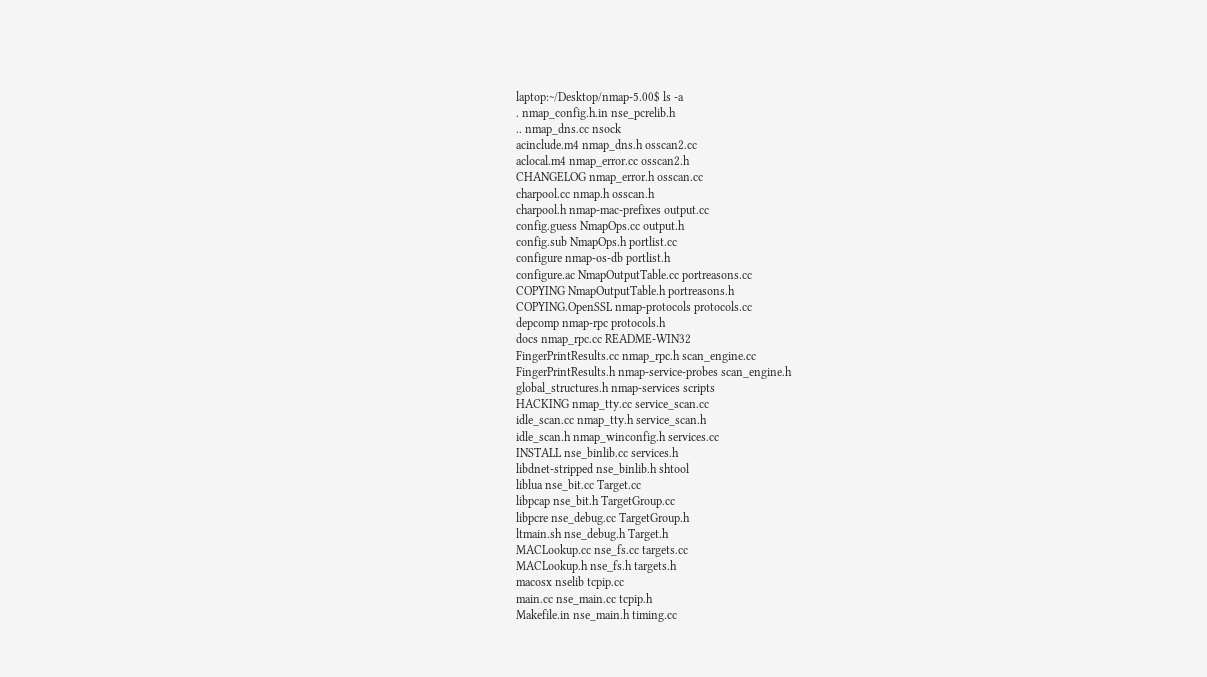laptop:~/Desktop/nmap-5.00$ ls -a
. nmap_config.h.in nse_pcrelib.h
.. nmap_dns.cc nsock
acinclude.m4 nmap_dns.h osscan2.cc
aclocal.m4 nmap_error.cc osscan2.h
CHANGELOG nmap_error.h osscan.cc
charpool.cc nmap.h osscan.h
charpool.h nmap-mac-prefixes output.cc
config.guess NmapOps.cc output.h
config.sub NmapOps.h portlist.cc
configure nmap-os-db portlist.h
configure.ac NmapOutputTable.cc portreasons.cc
COPYING NmapOutputTable.h portreasons.h
COPYING.OpenSSL nmap-protocols protocols.cc
depcomp nmap-rpc protocols.h
docs nmap_rpc.cc README-WIN32
FingerPrintResults.cc nmap_rpc.h scan_engine.cc
FingerPrintResults.h nmap-service-probes scan_engine.h
global_structures.h nmap-services scripts
HACKING nmap_tty.cc service_scan.cc
idle_scan.cc nmap_tty.h service_scan.h
idle_scan.h nmap_winconfig.h services.cc
INSTALL nse_binlib.cc services.h
libdnet-stripped nse_binlib.h shtool
liblua nse_bit.cc Target.cc
libpcap nse_bit.h TargetGroup.cc
libpcre nse_debug.cc TargetGroup.h
ltmain.sh nse_debug.h Target.h
MACLookup.cc nse_fs.cc targets.cc
MACLookup.h nse_fs.h targets.h
macosx nselib tcpip.cc
main.cc nse_main.cc tcpip.h
Makefile.in nse_main.h timing.cc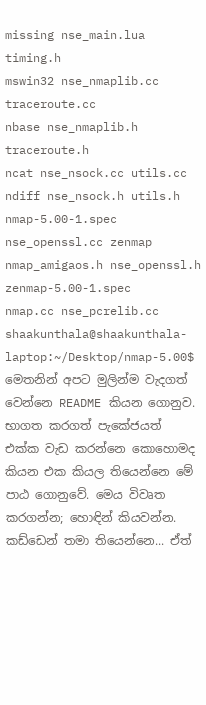missing nse_main.lua timing.h
mswin32 nse_nmaplib.cc traceroute.cc
nbase nse_nmaplib.h traceroute.h
ncat nse_nsock.cc utils.cc
ndiff nse_nsock.h utils.h
nmap-5.00-1.spec nse_openssl.cc zenmap
nmap_amigaos.h nse_openssl.h zenmap-5.00-1.spec
nmap.cc nse_pcrelib.cc
shaakunthala@shaakunthala-laptop:~/Desktop/nmap-5.00$
මෙතනින් අපට මුලින්ම වැදගත් වෙන්නෙ README කියන ගොනුව. භාගත කරගත් පැකේජයත් එක්ක වැඩ කරන්නෙ කොහොමද කියන එක කියල තියෙන්නෙ මේ පාඨ ගොනුවේ. මෙය විවෘත කරගන්න; හොඳින් කියවන්න. කඩ්ඩෙන් තමා තියෙන්නෙ... ඒත්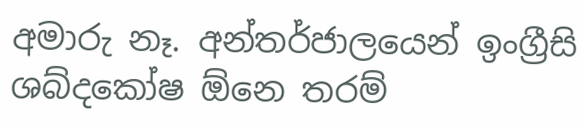අමාරු නෑ. අන්තර්ජාලයෙන් ඉංග්‍රීසි ශබ්දකෝෂ ඕනෙ තරම්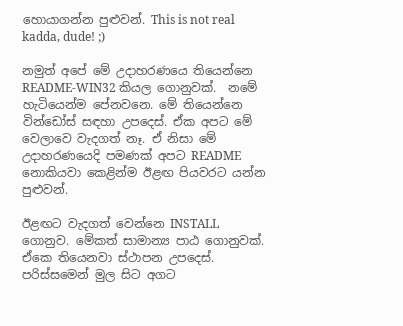හොයාගන්න පුළුවන්. This is not real kadda, dude! ;)

නමුත් අපේ මේ උදාහරණයෙ තියෙන්නෙ README-WIN32 කියල ගොනුවක්.  නමේ හැටියෙන්ම පේනවනෙ. මේ තියෙන්නෙ වින්ඩෝස් සඳහා උපදෙස්. ඒක අපට මේ වෙලාවෙ වැදගත් නෑ. ඒ නිසා මේ උදාහරණයෙදි පමණක් අපට README නොකියවා කෙළින්ම ඊළඟ පියවරට යන්න පුළුවන්.

ඊළඟට වැදගත් වෙන්නෙ INSTALL ගොනුව. මේකත් සාමාන්‍ය පාඨ ගොනුවක්. ඒකෙ තියෙනවා ස්ථාපන උපදෙස්. පරිස්සමෙන් මුල සිට අගට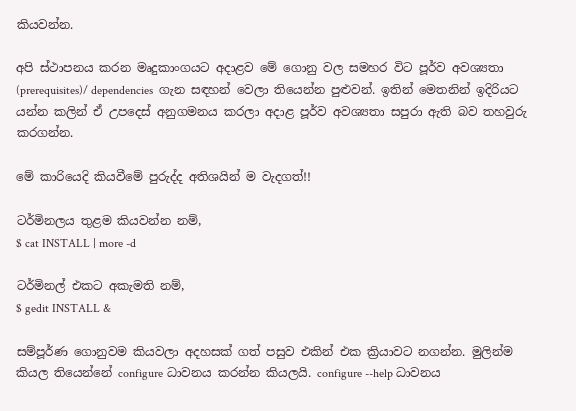කියවන්න.

අපි ස්ථාපනය කරන මෘදුකාංගයට අදාළව මේ ගොනු වල සමහර විට පූර්ව අවශ්‍යතා (prerequisites)/ dependencies  ගැන සඳහන් වෙලා තියෙන්න පුළුවන්. ඉතින් මෙතනින් ඉදිරියට යන්න කලින් ඒ උපදෙස් අනුගමනය කරලා අදාළ පූර්ව අවශ්‍යතා සපුරා ඇති බව තහවුරු කරගන්න.

මේ කාරියෙදි කියවීමේ පුරුද්ද අතිශයින් ම වැදගත්!!

ටර්මිනලය තුළම කියවන්න නම්,
$ cat INSTALL | more -d

ටර්මිනල් එකට අකැමති නම්,
$ gedit INSTALL &

සම්පූර්ණ ගොනුවම කියවලා අදහසක් ගත් පසුව එකින් එක ක්‍රියාවට නගන්න. මුලින්ම කියල තියෙන්නේ configure ධාවනය කරන්න කියලයි. configure --help ධාවනය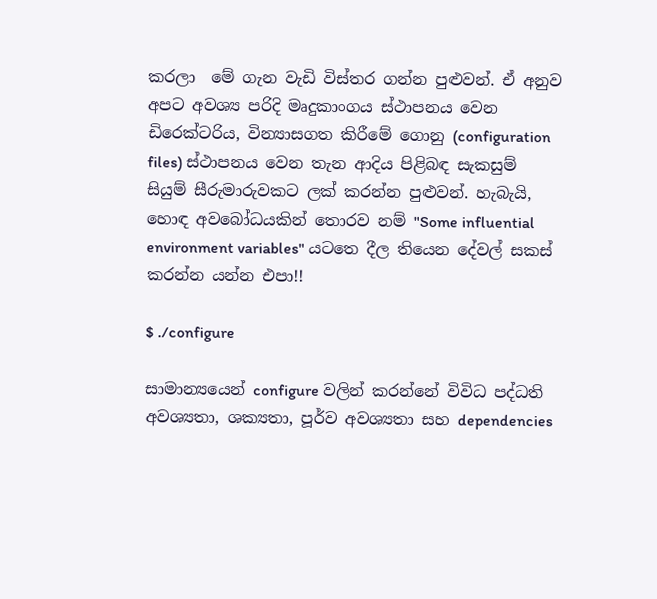කරලා  මේ ගැන වැඩි විස්තර ගන්න පුළුවන්. ඒ අනුව අපට අවශ්‍ය පරිදි මෘදුකාංගය ස්ථාපනය වෙන ඩිරෙක්ටරිය, වින්‍යාසගත කිරීමේ ගොනු (configuration files) ස්ථාපනය වෙන තැන ආදිය පිළිබඳ සැකසුම් සියුම් සීරුමාරුවකට ලක් කරන්න පුළුවන්. හැබැයි, හොඳ අවබෝධයකින් තොරව නම් "Some influential environment variables" යටතෙ දීල තියෙන දේවල් සකස් කරන්න යන්න එපා!!

$ ./configure

සාමාන්‍යයෙන් configure වලින් කරන්නේ විවිධ පද්ධති අවශ්‍යතා, ශක්‍යතා, පූර්ව අවශ්‍යතා සහ dependencies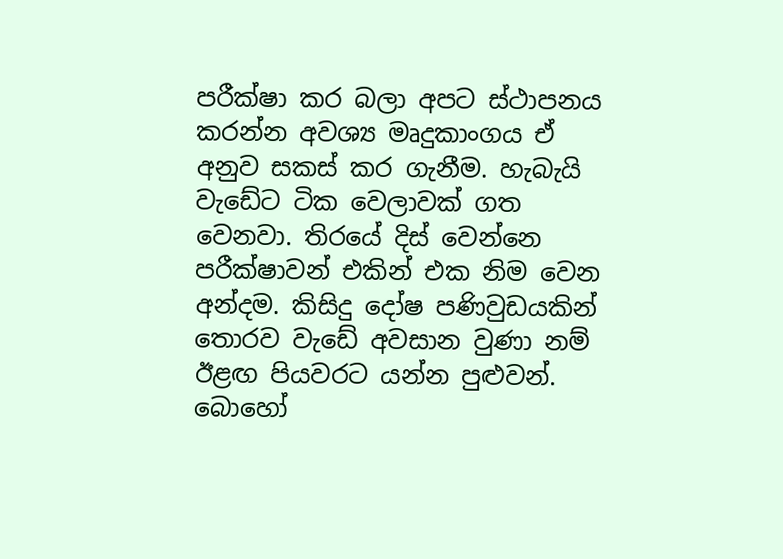පරීක්ෂා කර බලා අපට ස්ථාපනය කරන්න අවශ්‍ය මෘදුකාංගය ඒ අනුව සකස් කර ගැනීම. හැබැයි වැඩේට ටික වෙලාවක් ගත වෙනවා. තිරයේ දිස් වෙන්නෙ පරීක්ෂාවන් එකින් එක නිම වෙන අන්දම. කිසිදු දෝෂ පණිවුඩයකින් තොරව වැඩේ අවසාන වුණා නම් ඊළඟ පියවරට යන්න පුළුවන්. බොහෝ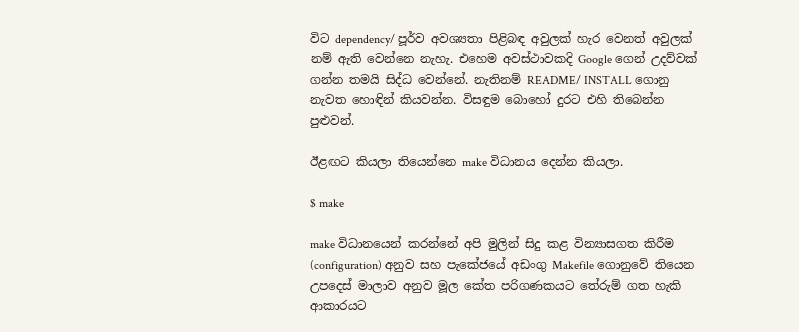විට dependency/ පූර්ව අවශ්‍යතා පිළිබඳ අවුලක් හැර වෙනත් අවුලක් නම් ඇති වෙන්නෙ නැහැ. එහෙම අවස්ථාවකදි Google ගෙන් උදව්වක් ගන්න තමයි සිද්ධ වෙන්නේ. නැතිනම් README/ INSTALL ගොනු නැවත හොඳින් කියවන්න. විසඳුම බොහෝ දුරට එහි තිබෙන්න පුළුවන්.

ඊළඟට කියලා තියෙන්නෙ make විධානය දෙන්න කියලා.

$ make

make විධානයෙන් කරන්නේ අපි මුලින් සිදු කළ වින්‍යාසගත කිරීම (configuration) අනුව සහ පැකේජයේ අඩංගු Makefile ගොනුවේ තියෙන උපදෙස් මාලාව අනුව මූල කේත පරිගණකයට තේරුම් ගත හැකි ආකාරයට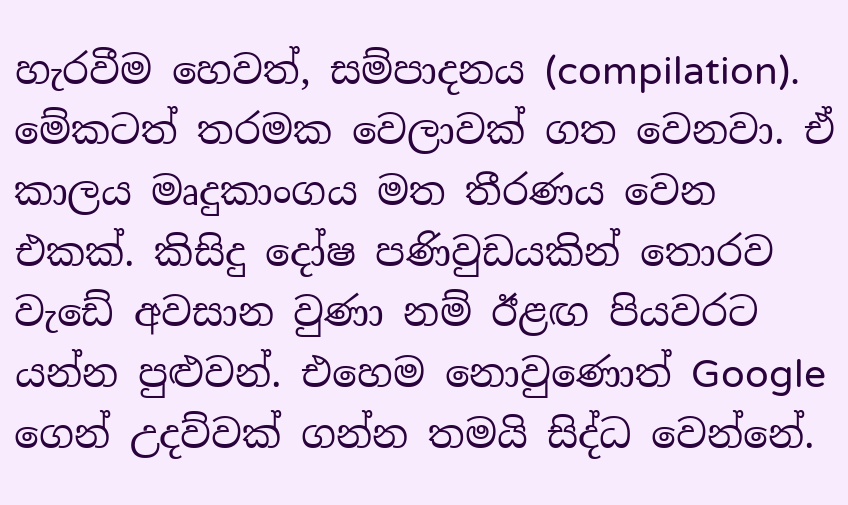හැරවීම හෙවත්, සම්පාදනය (compilation). මේකටත් තරමක වෙලාවක් ගත වෙනවා. ඒ කාලය මෘදුකාංගය මත තීරණය වෙන එකක්. කිසිදු දෝෂ පණිවුඩයකින් තොරව වැඩේ අවසාන වුණා නම් ඊළඟ පියවරට යන්න පුළුවන්. එහෙම නොවුණොත් Google ගෙන් උදව්වක් ගන්න තමයි සිද්ධ වෙන්නේ.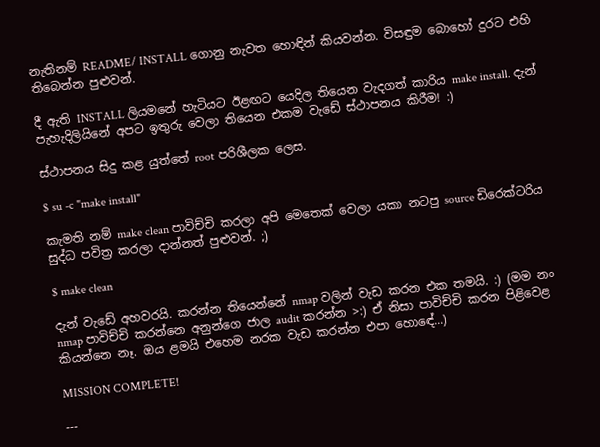නැතිනම් README/ INSTALL ගොනු නැවත හොඳින් කියවන්න. විසඳුම බොහෝ දුරට එහි තිබෙන්න පුළුවන්.

දී ඇති INSTALL ලියමනේ හැටියට ඊළඟට යෙදිල තියෙන වැදගත් කාරිය make install. දැන් පැහැදිලියිනේ අපට ඉතුරු වෙලා තියෙන එකම වැඩේ ස්ථාපනය කිරීම! :)

ස්ථාපනය සිදු කළ යුත්තේ root පරිශීලක ලෙස.

$ su -c "make install"

කැමති නම් make clean පාවිච්චි කරලා අපි මෙතෙක් වෙලා යකා නටපු source ඩිරෙක්ටරිය සුද්ධ පවිත්‍ර කරලා දාන්නත් පුළුවන්. ;)

$ make clean

දැන් වැඩේ අහවරයි. කරන්න තියෙන්නේ nmap වලින් වැඩ කරන එක තමයි. :) (මම නං nmap පාවිච්චි කරන්නෙ අනුන්ගෙ ජාල audit කරන්න >:) ඒ නිසා පාවිච්චි කරන පිළිවෙළ කියන්නෙ නෑ. ඔය ළමයි එහෙම නරක වැඩ කරන්න එපා හොඳේ...)

MISSION COMPLETE!

---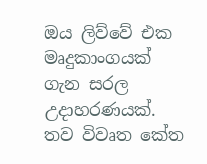ඔය ලිව්වේ එක මෘදුකාංගයක් ගැන සරල උදාහරණයක්. තව විවෘත කේත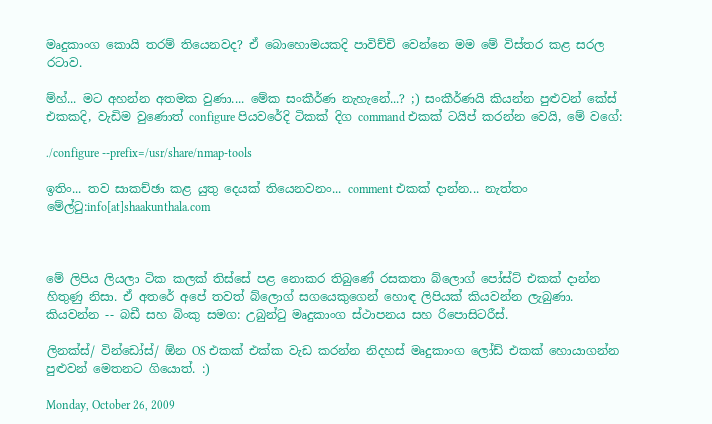මෘදුකාංග කොයි තරම් තියෙනවද? ඒ බොහොමයකදි පාවිච්චි වෙන්නෙ මම මේ විස්තර කළ සරල රටාව.

ම්හ්... මට අහන්න අතමක වුණා.... මේක සංකීර්ණ නැහැනේ...? ;) සංකීර්ණයි කියන්න පුළුවන් කේස් එකකදි, වැඩිම වුණොත් configure පියවරේදි ටිකක් දිග command එකක් ටයිප් කරන්න වෙයි, මේ වගේ:

./configure --prefix=/usr/share/nmap-tools

ඉතිං... තව සාකච්ඡා කළ යුතු දෙයක් තියෙනවනං... comment එකක් දාන්න... නැත්තං මේල්ටු:info[at]shaakunthala.com



මේ ලිපිය ලියලා ටික කලක් තිස්සේ පළ නොකර තිබුණේ රසකතා බ්ලොග් පෝස්ට් එකක් දාන්න හිතුණු නිසා. ඒ අතරේ අපේ තවත් බ්ලොග් සගයෙකුගෙන් හොඳ ලිපියක් කියවන්න ලැබුණා. කියවන්න -- බඩී සහ බිංකු සමග: උබුන්ටු මෘදුකාංග ස්ථාපනය සහ රිපොසිටරීස්.

ලිනක්ස්/ වින්ඩෝස්/ ඕන OS එකක් එක්ක වැඩ කරන්න නිදහස් මෘදුකාංග ලෝඩ් එකක් හොයාගන්න පුළුවන් මෙතනට ගියොත්. :)

Monday, October 26, 2009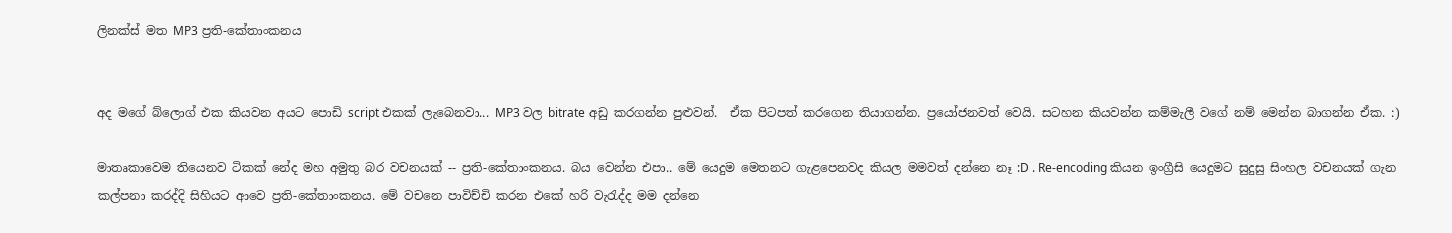ලිනක්ස් මත MP3 ප්‍රති-කේතාංකනය


අද මගේ බ්ලොග් එක කියවන අයට පොඩි script එකක් ලැබෙනවා... MP3 වල bitrate අඩු කරගන්න පුළුවන්.  ඒක පිටපත් කරගෙන තියාගන්න. ප්‍රයෝජනවත් වෙයි. සටහන කියවන්න කම්මැලී වගේ නම් මෙන්න බාගන්න ඒක. :)

මාතෘකාවෙම තියෙනව ටිකක් නේද මහ අමුතු බර වචනයක් -- ප්‍රති-කේතාංකනය. බය වෙන්න එපා.. මේ යෙදුම මෙතනට ගැළපෙනවද කියල මමවත් දන්නෙ නෑ :D . Re-encoding කියන ඉංග්‍රීසි යෙදුමට සුදුසු සිංහල වචනයක් ගැන කල්පනා කරද්දි සිහියට ආවෙ ප්‍රති-කේතාංකනය. මේ වචනෙ පාවිච්චි කරන එකේ හරි වැරැද්ද මම දන්නෙ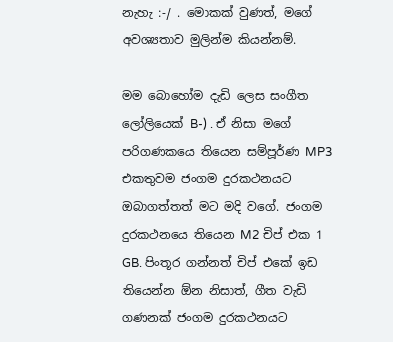නැහැ :-/ . මොකක් වුණත්, මගේ අවශ්‍යතාව මුලින්ම කියන්නම්.

මම බොහෝම දැඩි ලෙස සංගීත ලෝලියෙක් B-) . ඒ නිසා මගේ පරිගණකයෙ තියෙන සම්පූර්ණ MP3 එකතුවම ජංගම දුරකථනයට ඔබාගත්තත් මට මදි වගේ. ජංගම දුරකථනයෙ තියෙන M2 චිප් එක 1 GB. පිංතූර ගන්නත් චිප් එකේ ඉඩ තියෙන්න ඕන නිසාත්, ගීත වැඩි ගණනක් ජංගම දුරකථනයට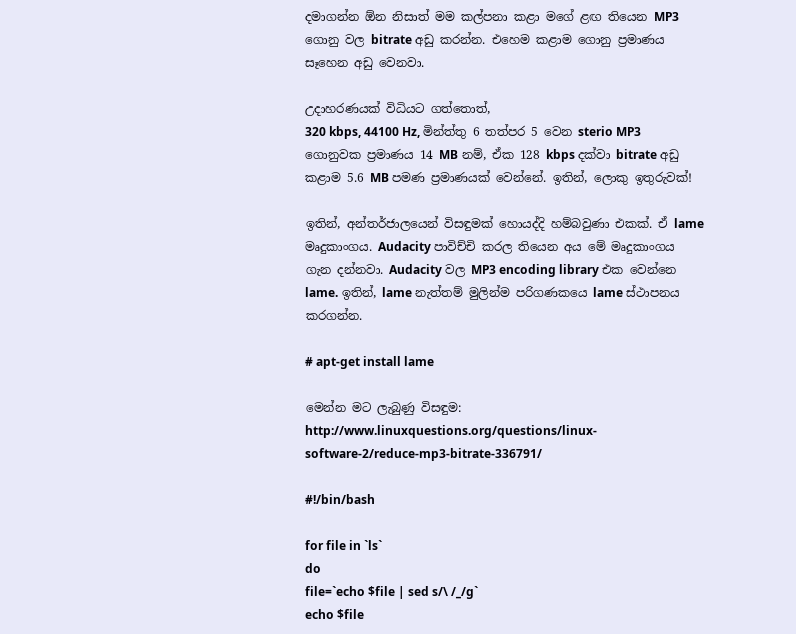දමාගන්න ඕන නිසාත් මම කල්පනා කළා මගේ ළඟ තියෙන MP3 ගොනු වල bitrate අඩු කරන්න. එහෙම කළාම ගොනු ප්‍රමාණය සෑහෙන අඩු වෙනවා.

උදාහරණයක් විධියට ගත්තොත්,
320 kbps, 44100 Hz, මින්ත්තු 6 තත්පර 5 වෙන sterio MP3 ගොනුවක ප්‍රමාණය 14 MB නම්, ඒක 128 kbps දක්වා bitrate අඩු කළාම 5.6 MB පමණ ප්‍රමාණයක් වෙන්නේ. ඉතින්, ලොකු ඉතුරුවක්!

ඉතින්, අන්තර්ජාලයෙන් විසඳුමක් හොයද්දි හම්බවුණා එකක්. ඒ lame මෘදුකාංගය. Audacity පාවිච්චි කරල තියෙන අය මේ මෘදුකාංගය ගැන දන්නවා. Audacity වල MP3 encoding library එක වෙන්නෙ lame. ඉතින්, lame නැත්තම් මුලින්ම පරිගණකයෙ lame ස්ථාපනය කරගන්න.

# apt-get install lame

මෙන්න මට ලැබුණු විසඳුම:
http://www.linuxquestions.org/questions/linux-software-2/reduce-mp3-bitrate-336791/

#!/bin/bash

for file in `ls`
do
file=`echo $file | sed s/\ /_/g`
echo $file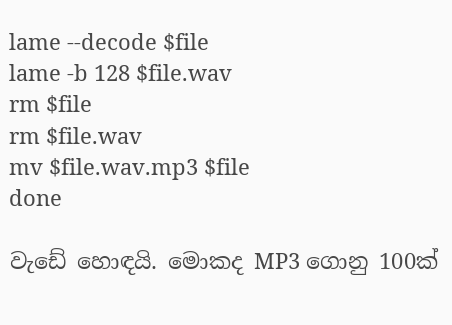lame --decode $file
lame -b 128 $file.wav
rm $file
rm $file.wav
mv $file.wav.mp3 $file
done

වැඩේ හොඳයි. මොකද MP3 ගොනු 100ක්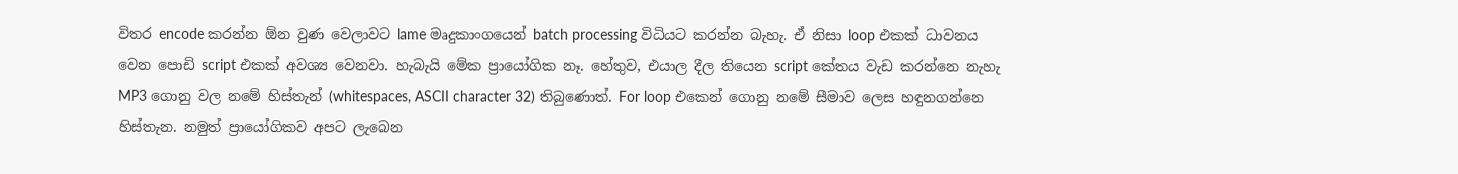විතර encode කරන්න ඕන වුණ වෙලාවට lame මෘදුකාංගයෙන් batch processing විධියට කරන්න බැහැ. ඒ නිසා loop එකක් ධාවනය වෙන පොඩි script එකක් අවශ්‍ය වෙනවා. හැබැයි මේක ප්‍රායෝගික නෑ. හේතුව, එයාල දීල තියෙන script කේතය වැඩ කරන්නෙ නැහැ MP3 ගොනු වල නමේ හිස්තැන් (whitespaces, ASCII character 32) තිබුණොත්. For loop එකෙන් ගොනු නමේ සීමාව ලෙස හඳුනගන්නෙ හිස්තැන. නමුත් ප්‍රායෝගිකව අපට ලැබෙන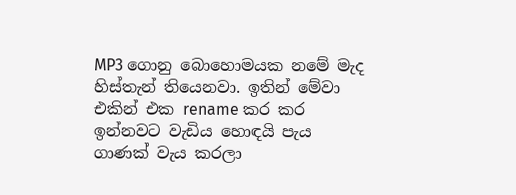MP3 ගොනු බොහොමයක නමේ මැද හිස්තැන් තියෙනවා. ඉතින් මේවා එකින් එක rename කර කර ඉන්නවට වැඩිය හොඳයි පැය ගාණක් වැය කරලා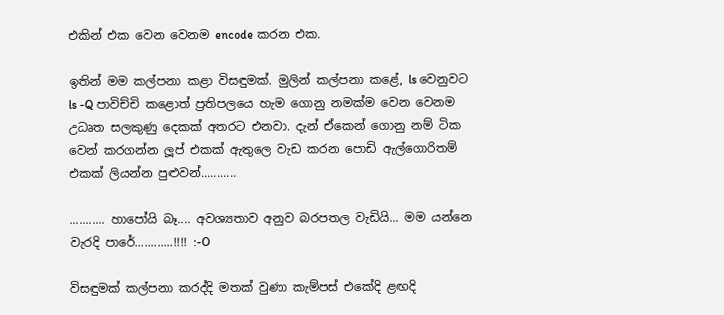එකින් එක වෙන වෙනම encode කරන එක.

ඉතින් මම කල්පනා කළා විසඳුමක්. මුලින් කල්පනා කළේ, ls වෙනුවට ls -Q පාවිච්චි කළොත් ප්‍රතිපලයෙ හැම ගොනු නමක්ම වෙන වෙනම උධෘත සලකුණු දෙකක් අතරට එනවා. දැන් ඒකෙන් ගොනු නම් ටික වෙන් කරගන්න ලූප් එකක් ඇතුලෙ වැඩ කරන පොඩි ඇල්ගොරිතම් එකක් ලියන්න පුළුවන්...........

........... හාපෝයි බෑ.... අවශ්‍යතාව අනුව බරපතල වැඩියි... මම යන්නෙ වැරදි පාරේ............!!!! :-O

විසඳුමක් කල්පනා කරද්දි මතක් වුණා කැම්පස් එකේදි ළඟදි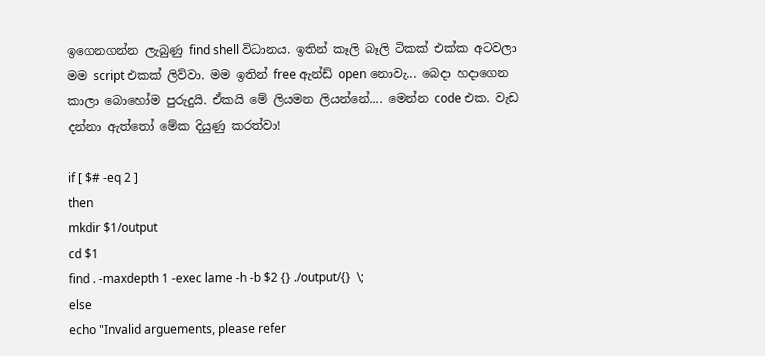ඉගෙනගන්න ලැබුණු find shell විධානය. ඉතින් කෑලි බෑලි ටිකක් එක්ක අටවලා මම script එකක් ලිව්වා. මම ඉතින් free ඇන්ඩ් open නොවැ... බෙදා හදාගෙන කාලා බොහෝම පුරුදුයි. ඒකයි මේ ලියමන ලියන්නේ.... මෙන්න code එක. වැඩ දන්නා ඇත්තෝ මේක දියුණු කරත්වා!

if [ $# -eq 2 ]
then
mkdir $1/output
cd $1
find . -maxdepth 1 -exec lame -h -b $2 {} ./output/{}  \;
else
echo "Invalid arguements, please refer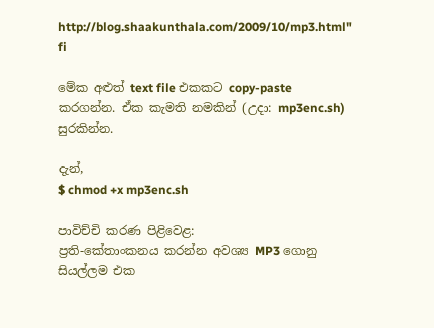http://blog.shaakunthala.com/2009/10/mp3.html"
fi

මේක අළුත් text file එකකට copy-paste කරගන්න. ඒක කැමති නමකින් (උදා: mp3enc.sh) සුරකින්න.

දැන්,
$ chmod +x mp3enc.sh

පාවිච්චි කරණ පිළිවෙළ:
ප්‍රති-කේතාංකනය කරන්න අවශ්‍ය MP3 ගොනු සියල්ලම එක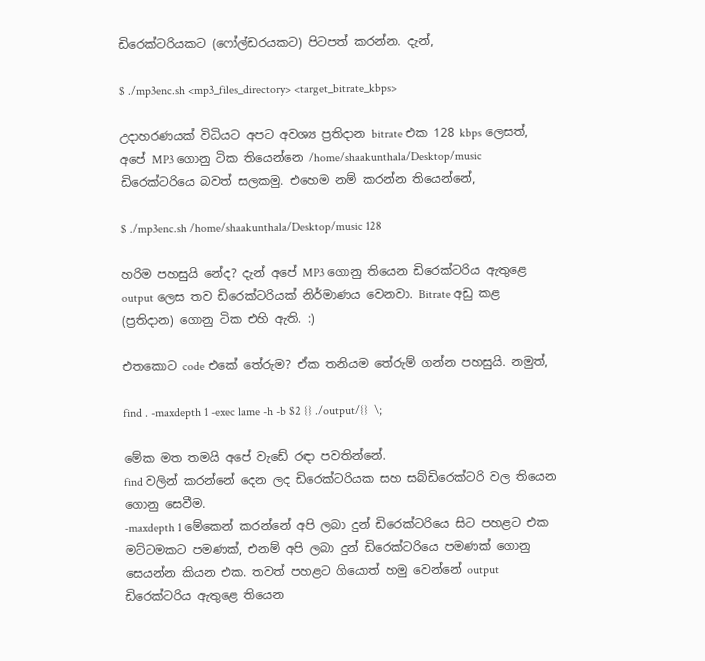ඩිරෙක්ටරියකට (ෆෝල්ඩරයකට) පිටපත් කරන්න. දැන්,

$ ./mp3enc.sh <mp3_files_directory> <target_bitrate_kbps>

උදාහරණයක් විධියට අපට අවශ්‍ය ප්‍රතිදාන bitrate එක 128 kbps ලෙසත්, අපේ MP3 ගොනු ටික තියෙන්නෙ /home/shaakunthala/Desktop/music ඩිරෙක්ටරියෙ බවත් සලකමු. එහෙම නම් කරන්න තියෙන්නේ,

$ ./mp3enc.sh /home/shaakunthala/Desktop/music 128

හරිම පහසුයි නේද? දැන් අපේ MP3 ගොනු තියෙන ඩිරෙක්ටරිය ඇතුළෙ output ලෙස තව ඩිරෙක්ටරියක් නිර්මාණය වෙනවා. Bitrate අඩු කළ (ප්‍රතිදාන) ගොනු ටික එහි ඇති. :)

එතකොට code එකේ තේරුම? ඒක තනියම තේරුම් ගන්න පහසුයි. නමුත්,

find . -maxdepth 1 -exec lame -h -b $2 {} ./output/{}  \;

මේක මත තමයි අපේ වැඩේ රඳා පවතින්නේ.
find වලින් කරන්නේ දෙන ලද ඩිරෙක්ටරියක සහ සබ්ඩිරෙක්ටරි වල තියෙන ගොනු සෙවීම.
-maxdepth 1 මේකෙන් කරන්නේ අපි ලබා දුන් ඩිරෙක්ටරියෙ සිට පහළට එක මට්ටමකට පමණක්, එනම් අපි ලබා දුන් ඩිරෙක්ටරියෙ පමණක් ගොනු සෙයන්න කියන එක. තවත් පහළට ගියොත් හමු වෙන්නේ output ඩිරෙක්ටරිය ඇතුළෙ තියෙන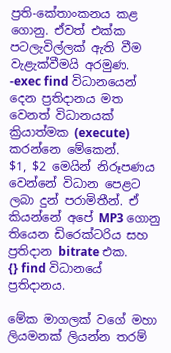ප්‍රති-කේතාංකනය කළ ගොනු. ඒවත් එක්ක පටලැවිල්ලක් ඇති වීම වැළැක්වීමයි අරමුණ.
-exec find විධානයෙන් දෙන ප්‍රතිදානය මත වෙනත් විධානයක් ක්‍රියාත්මක (execute) කරන්නෙ මේකෙන්.
$1, $2 මෙයින් නිරූපණය වෙන්නේ විධාන පෙළට ලබා දුන් පරාමිතීන්. ඒ කියන්නේ අපේ MP3 ගොනු තියෙන ඩිරෙක්ටරිය සහ ප්‍රතිදාන bitrate එක.
{} find විධානයේ ප්‍රතිදානය.

මේක මාගලක් වගේ මහා ලියමනක් ලියන්න තරම්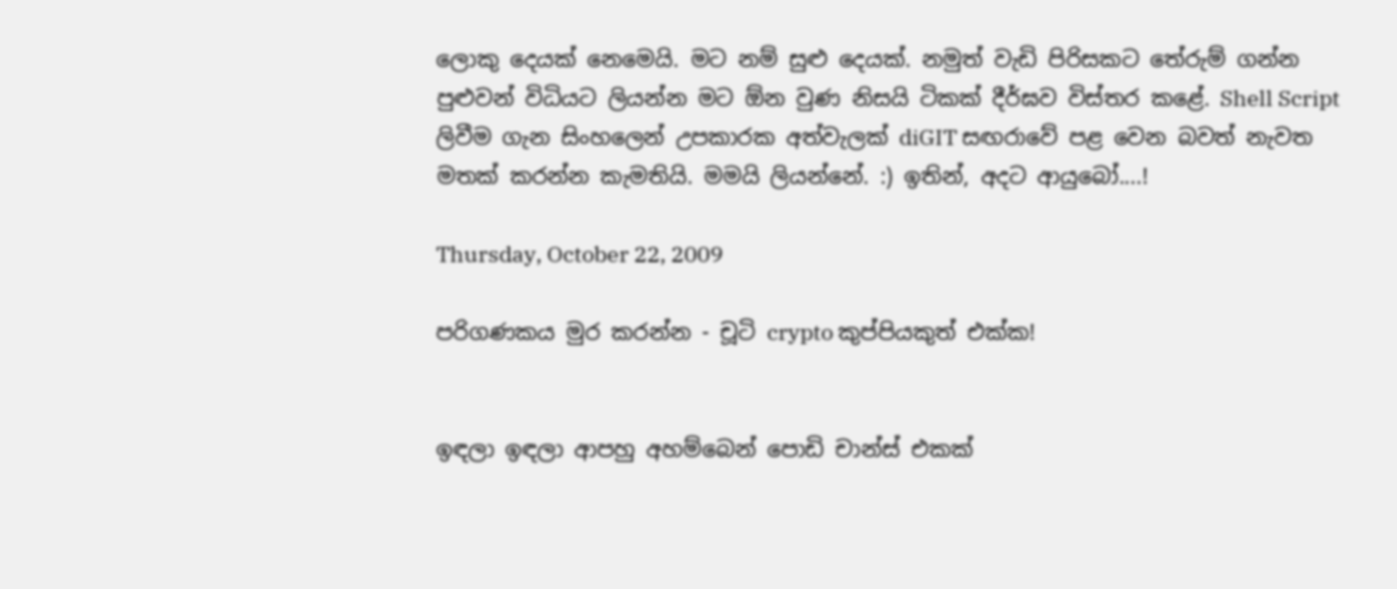ලොකු දෙයක් නෙමෙයි. මට නම් සුළු දෙයක්. නමුත් වැඩි පිරිසකට තේරුම් ගන්න පුළුවන් විධියට ලියන්න මට ඕන වුණ නිසයි ටිකක් දීර්ඝව විස්තර කළේ. Shell Script ලිවීම ගැන සිංහලෙන් උපකාරක අත්වැලක් diGIT සඟරාවේ පළ වෙන බවත් නැවත මතක් කරන්න කැමතියි. මමයි ලියන්නේ. :) ඉතින්, අදට ආයුබෝ....!

Thursday, October 22, 2009

පරිගණකය මුර කරන්න - චූටි crypto කුප්පියකුත් එක්ක!


ඉඳලා ඉඳලා ආපහු අහම්බෙන් පොඩි චාන්ස් එකක්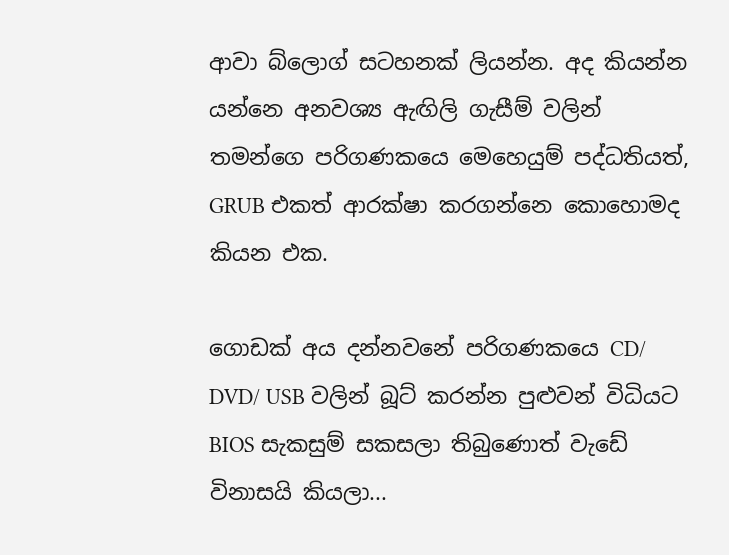ආවා බ්ලොග් සටහනක් ලියන්න. අද කියන්න යන්නෙ අනවශ්‍ය ඇඟිලි ගැසීම් වලින් තමන්ගෙ පරිගණකයෙ මෙහෙයුම් පද්ධතියත්, GRUB එකත් ආරක්ෂා කරගන්නෙ කොහොමද කියන එක.

ගොඩක් අය දන්නවනේ පරිගණකයෙ CD/ DVD/ USB වලින් බූට් කරන්න පුළුවන් විධියට BIOS සැකසුම් සකසලා තිබුණොත් වැඩේ විනාසයි කියලා...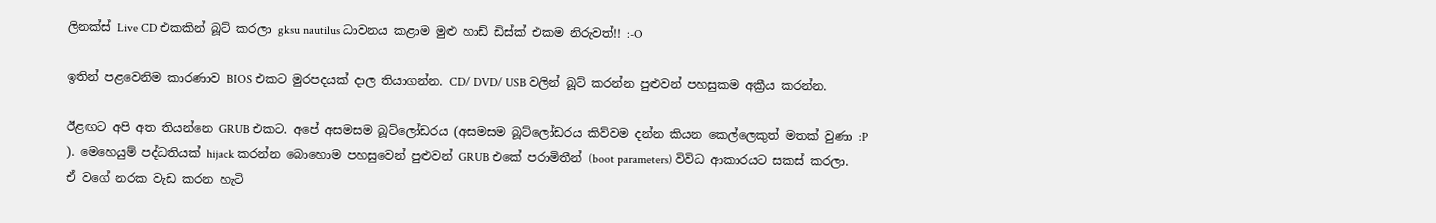ලිනක්ස් Live CD එකකින් බූට් කරලා gksu nautilus ධාවනය කළාම මුළු හාඩ් ඩිස්ක් එකම නිරුවත්!! :-O

ඉතින් පළවෙනිම කාරණාව BIOS එකට මුරපදයක් දාල තියාගන්න. CD/ DVD/ USB වලින් බූට් කරන්න පුළුවන් පහසුකම අක්‍රීය කරන්න.

ඊළඟට අපි අත තියන්නෙ GRUB එකට. අපේ අසමසම බූට්ලෝඩරය (අසමසම බූට්ලෝඩරය කිව්වම දන්න කියන කෙල්ලෙකුත් මතක් වුණා :P ). මෙහෙයුම් පද්ධතියක් hijack කරන්න බොහොම පහසුවෙන් පුළුවන් GRUB එකේ පරාමිතීන් (boot parameters) විවිධ ආකාරයට සකස් කරලා. ඒ වගේ නරක වැඩ කරන හැටි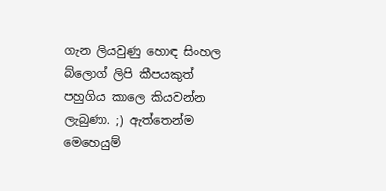ගැන ලියවුණු හොඳ සිංහල බ්ලොග් ලිපි කීපයකුත් පහුගිය කාලෙ කියවන්න ලැබුණා. ;) ඇත්තෙන්ම මෙහෙයුම්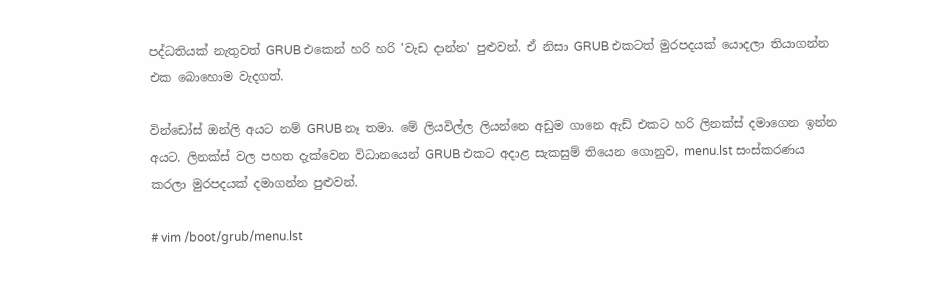පද්ධතියක් නැතුවත් GRUB එකෙන් හරි හරි 'වැඩ දාන්න' පුළුවන්. ඒ නිසා GRUB එකටත් මුරපදයක් යොදලා තියාගන්න එක බොහොම වැදගත්.

වින්ඩෝස් ඔන්ලි අයට නම් GRUB නෑ තමා. මේ ලියවිල්ල ලියන්නෙ අඩුම ගානෙ ඇඩ් එකට හරි ලිනක්ස් දමාගෙන ඉන්න අයට. ලිනක්ස් වල පහත දැක්වෙන විධානයෙන් GRUB එකට අදාළ සැකසුම් තියෙන ගොනුව, menu.lst සංස්කරණය කරලා මුරපදයක් දමාගන්න පුළුවන්.

# vim /boot/grub/menu.lst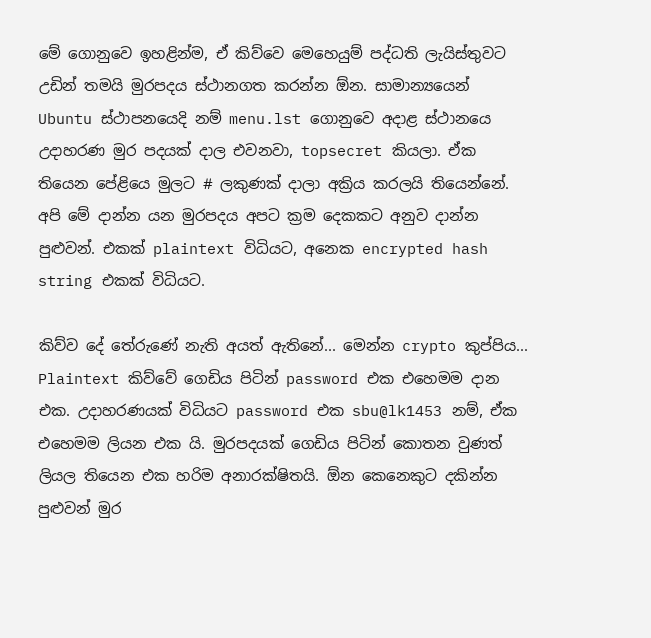මේ ගොනුවෙ ඉහළින්ම, ඒ කිව්වෙ මෙහෙයුම් පද්ධති ලැයිස්තුවට උඩින් තමයි මුරපදය ස්ථානගත කරන්න ඕන. සාමාන්‍යයෙන් Ubuntu ස්ථාපනයෙදි නම් menu.lst ගොනුවෙ අදාළ ස්ථානයෙ උදාහරණ මුර පදයක් දාල එවනවා, topsecret කියලා. ඒක තියෙන පේළියෙ මුලට # ලකුණක් දාලා අක්‍රිය කරලයි තියෙන්නේ. අපි මේ දාන්න යන මුරපදය අපට ක්‍රම දෙකකට අනුව දාන්න පුළුවන්. එකක් plaintext විධියට, අනෙක encrypted hash string එකක් විධියට.

කිව්ව දේ තේරුණේ නැති අයත් ඇතිනේ... මෙන්න crypto කුප්පිය... Plaintext කිව්වේ ගෙඩිය පිටින් password එක එහෙමම දාන එක. උදාහරණයක් විධියට password එක sbu@lk1453 නම්, ඒක එහෙමම ලියන එක යි. මුරපදයක් ගෙඩිය පිටින් කොතන වුණත් ලියල තියෙන එක හරිම අනාරක්ෂිතයි. ඕන කෙනෙකුට දකින්න පුළුවන් මුර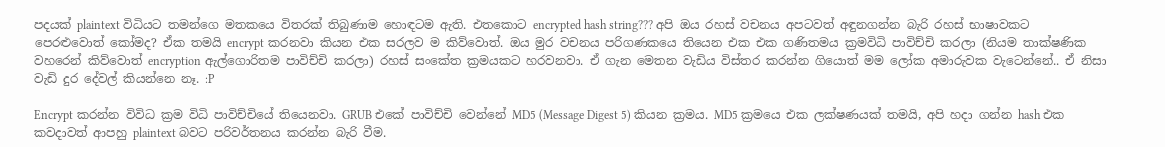පදයක් plaintext විධියට තමන්ගෙ මතකයෙ විතරක් තිබුණාම හොඳටම ඇති. එතකොට encrypted hash string??? අපි ඔය රහස් වචනය අපටවත් අඳුනගන්න බැරි රහස් භාෂාවකට පෙරළුවොත් කෝමද? ඒක තමයි encrypt කරනවා කියන එක සරලව ම කිව්වොත්. ඔය මුර වචනය පරිගණකයෙ තියෙන එක එක ගණිතමය ක්‍රමවිධි පාවිච්චි කරලා (නියම තාක්ෂණික වහරෙන් කිව්වොත් encryption ඇල්ගොරිතම පාවිච්චි කරලා) රහස් සංකේත ක්‍රමයකට හරවනවා. ඒ ගැන මෙතන වැඩිය විස්තර කරන්න ගියොත් මම ලෝක අමාරුවක වැටෙන්නේ.. ඒ නිසා වැඩි දුර දේවල් කියන්නෙ නෑ. :P

Encrypt කරන්න විවිධ ක්‍රම විධි පාවිච්චියේ තියෙනවා. GRUB එකේ පාවිච්චි වෙන්නේ MD5 (Message Digest 5) කියන ක්‍රමය. MD5 ක්‍රමයෙ එක ලක්ෂණයක් තමයි, අපි හදා ගන්න hash එක කවදාවත් ආපහු plaintext බවට පරිවර්තනය කරන්න බැරි වීම.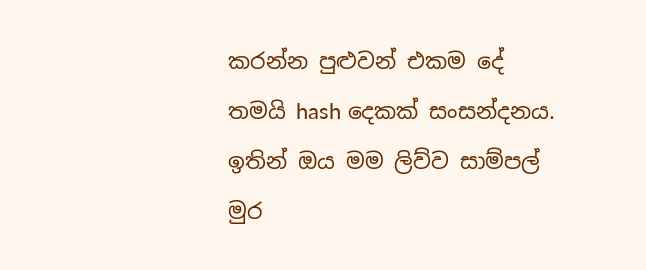කරන්න පුළුවන් එකම දේ තමයි hash දෙකක් සංසන්දනය. ඉතින් ඔය මම ලිව්ව සාම්පල් මුර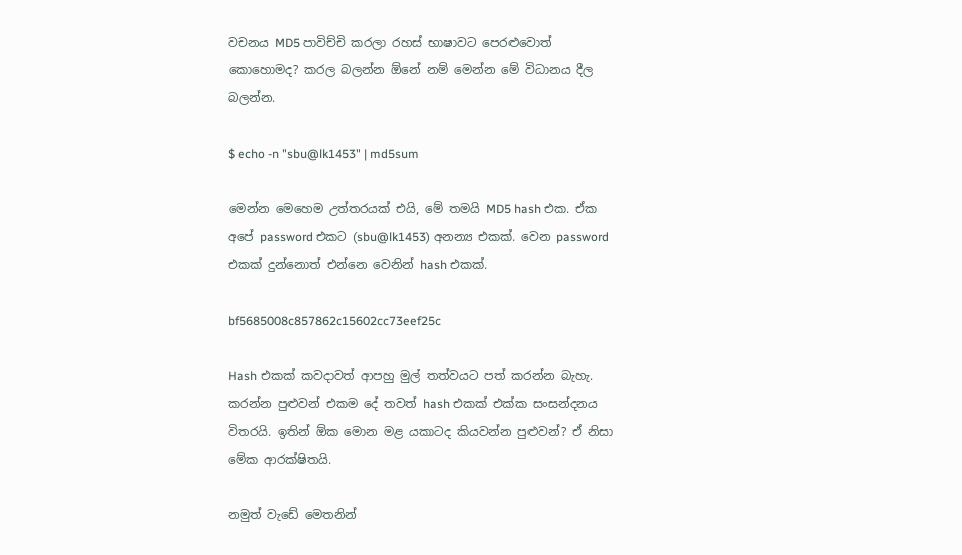වචනය MD5 පාවිච්චි කරලා රහස් භාෂාවට පෙරළුවොත් කොහොමද? කරල බලන්න ඕනේ නම් මෙන්න මේ විධානය දීල බලන්න.

$ echo -n "sbu@lk1453" | md5sum

මෙන්න මෙහෙම උත්තරයක් එයි, මේ තමයි MD5 hash එක. ඒක අපේ password එකට (sbu@lk1453) අනන්‍ය එකක්. වෙන password එකක් දුන්නොත් එන්නෙ වෙනින් hash එකක්.

bf5685008c857862c15602cc73eef25c

Hash එකක් කවදාවත් ආපහු මුල් තත්වයට පත් කරන්න බැහැ. කරන්න පුළුවන් එකම දේ තවත් hash එකක් එක්ක සංසන්දනය විතරයි. ඉතින් ඕක මොන මළ යකාටද කියවන්න පුළුවන්? ඒ නිසා මේක ආරක්ෂිතයි.

නමුත් වැඩේ මෙතනින්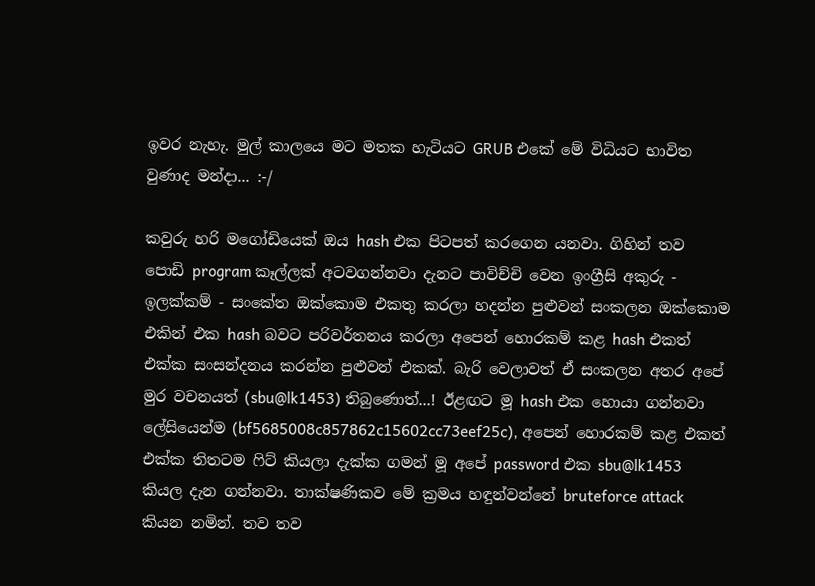ඉවර නැහැ. මුල් කාලයෙ මට මතක හැටියට GRUB එකේ මේ විධියට භාවිත වුණාද මන්දා... :-/

කවුරු හරි මගෝඩියෙක් ඔය hash එක පිටපත් කරගෙන යනවා. ගිහින් තව පොඩි program කෑල්ලක් අටවගන්නවා දැනට පාවිච්චි වෙන ඉංග්‍රීසි අකුරු - ඉලක්කම් - සංකේත ඔක්කොම එකතු කරලා හදන්න පුළුවන් සංකලන ඔක්කොම එකින් එක hash බවට පරිවර්තනය කරලා අපෙන් හොරකම් කළ hash එකත් එක්ක සංසන්දනය කරන්න පුළුවන් එකක්. බැරි වෙලාවත් ඒ සංකලන අතර අපේ මුර වචනයත් (sbu@lk1453) තිබුණොත්...! ඊළඟට මූ hash එක හොයා ගන්නවා ලේසියෙන්ම (bf5685008c857862c15602cc73eef25c), අපෙන් හොරකම් කළ එකත් එක්ක තිතටම ෆිට් කියලා දැක්ක ගමන් මූ අපේ password එක sbu@lk1453 කියල දැන ගන්නවා. තාක්ෂණිකව මේ ක්‍රමය හඳුන්වන්නේ bruteforce attack කියන නමින්. තව තව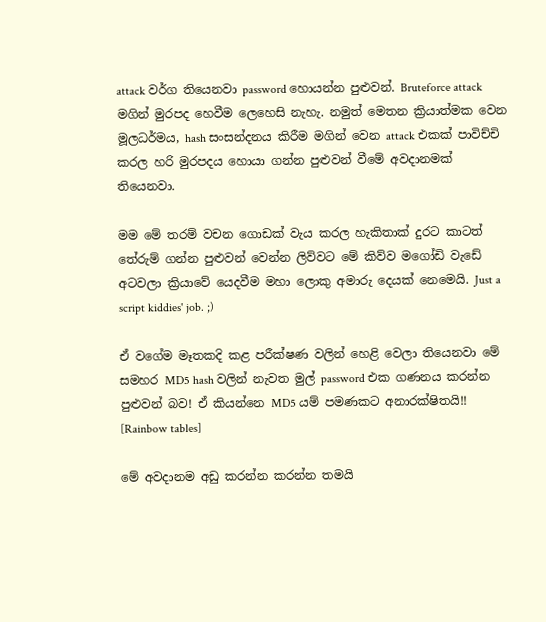attack වර්ග තියෙනවා password හොයන්න පුළුවන්. Bruteforce attack මගින් මුරපද හෙවීම ලෙහෙසි නැහැ. නමුත් මෙතන ක්‍රියාත්මක වෙන මූලධර්මය, hash සංසන්දනය කිරීම මගින් වෙන attack එකක් පාවිච්චි කරල හරි මුරපදය හොයා ගන්න පුළුවන් වීමේ අවදානමක් තියෙනවා.

මම මේ තරම් වචන ගොඩක් වැය කරල හැකිතාක් දුරට කාටත් තේරුම් ගන්න පුළුවන් වෙන්න ලිව්වට මේ කිව්ව මගෝඩි වැඩේ අටවලා ක්‍රියාවේ යෙදවීම මහා ලොකු අමාරු දෙයක් නෙමෙයි. Just a script kiddies' job. ;)

ඒ වගේම මෑතකදි කළ පරීක්ෂණ වලින් හෙළි වෙලා තියෙනවා මේ සමහර MD5 hash වලින් නැවත මුල් password එක ගණනය කරන්න පුළුවන් බව! ඒ කියන්නෙ MD5 යම් පමණකට අනාරක්ෂිතයි!! [Rainbow tables]

මේ අවදානම අඩු කරන්න කරන්න තමයි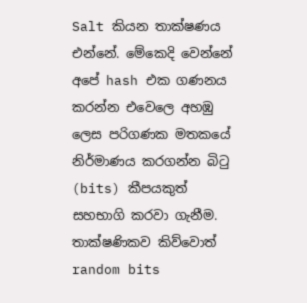Salt කියන තාක්ෂණය එන්නේ. මේකෙදි වෙන්නේ අපේ hash එක ගණනය කරන්න එවෙලෙ අහඹු ලෙස පරිගණක මතකයේ නිර්මාණය කරගන්න බිටු (bits) කීපයකුත් සහභාගි කරවා ගැනීම. තාක්ෂණිකව කිව්වොත් random bits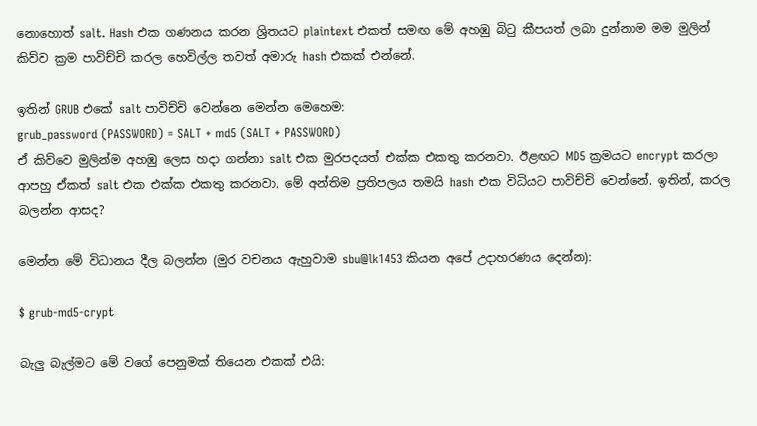නොහොත් salt. Hash එක ගණනය කරන ශ්‍රිතයට plaintext එකත් සමඟ මේ අහඹු බිටු කීපයත් ලබා දුන්නාම මම මුලින් කිව්ව ක්‍රම පාවිච්චි කරල හෙවිල්ල තවත් අමාරු hash එකක් එන්නේ.

ඉතින් GRUB එකේ salt පාවිච්චි වෙන්නෙ මෙන්න මෙහෙම:
grub_password (PASSWORD) = SALT + md5 (SALT + PASSWORD)
ඒ කිව්වෙ මුලින්ම අහඹු ලෙස හදා ගන්නා salt එක මුරපදයත් එක්ක එකතු කරනවා. ඊළඟට MD5 ක්‍රමයට encrypt කරලා ආපහු ඒකත් salt එක එක්ක එකතු කරනවා. මේ අන්තිම ප්‍රතිපලය තමයි hash එක විධියට පාවිච්චි වෙන්නේ. ඉතින්, කරල බලන්න ආසද?

මෙන්න මේ විධානය දීල බලන්න (මුර වචනය ඇහුවාම sbu@lk1453 කියන අපේ උදාහරණය දෙන්න):

$ grub-md5-crypt

බැලු බැල්මට මේ වගේ පෙනුමක් තියෙන එකක් එයි: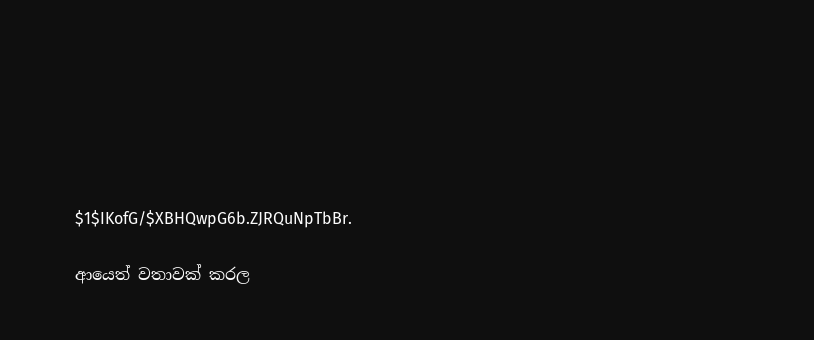$1$IKofG/$XBHQwpG6b.ZJRQuNpTbBr.

ආයෙත් වතාවක් කරල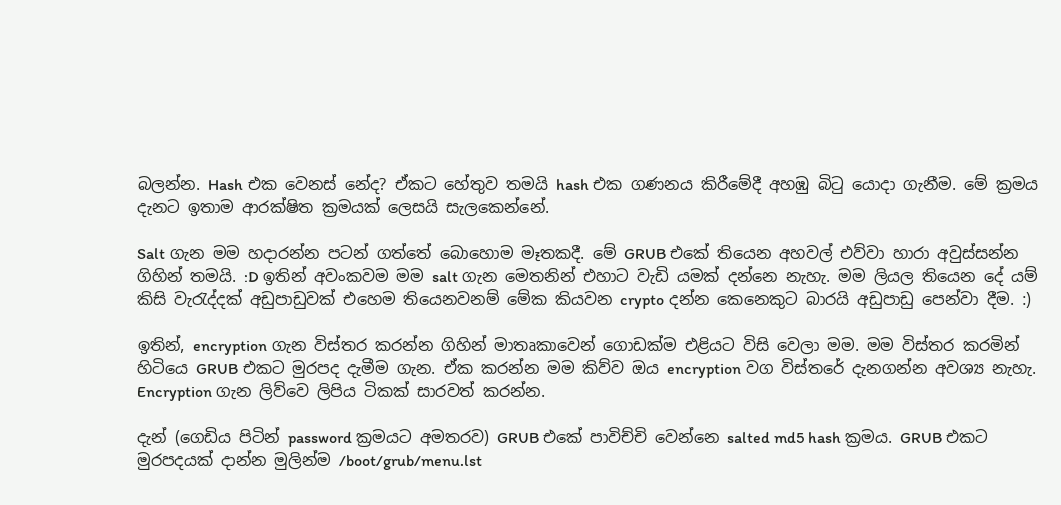බලන්න. Hash එක වෙනස් නේද? ඒකට හේතුව තමයි hash එක ගණනය කිරීමේදී අහඹු බිටු යොදා ගැනීම. මේ ක්‍රමය දැනට ඉතාම ආරක්ෂිත ක්‍රමයක් ලෙසයි සැලකෙන්නේ.

Salt ගැන මම හදාරන්න පටන් ගත්තේ බොහොම මෑතකදී. මේ GRUB එකේ තියෙන අහවල් එව්වා හාරා අවුස්සන්න ගිහින් තමයි. :D ඉතින් අවංකවම මම salt ගැන මෙතනින් එහාට වැඩි යමක් දන්නෙ නැහැ. මම ලියල තියෙන දේ යම් කිසි වැරැද්දක් අඩුපාඩුවක් එහෙම තියෙනවනම් මේක කියවන crypto දන්න කෙනෙකුට බාරයි අඩුපාඩු පෙන්වා දීම. :)

ඉතින්, encryption ගැන විස්තර කරන්න ගිහින් මාතෘකාවෙන් ගොඩක්ම එළියට විසි වෙලා මම. මම විස්තර කරමින් හිටියෙ GRUB එකට මුරපද දැමීම ගැන. ඒක කරන්න මම කිව්ව ඔය encryption වග විස්තරේ දැනගන්න අවශ්‍ය නැහැ. Encryption ගැන ලිව්වෙ ලිපිය ටිකක් සාරවත් කරන්න.

දැන් (ගෙඩිය පිටින් password ක්‍රමයට අමතරව) GRUB එකේ පාවිච්චි වෙන්නෙ salted md5 hash ක්‍රමය. GRUB එකට මුරපදයක් දාන්න මුලින්ම /boot/grub/menu.lst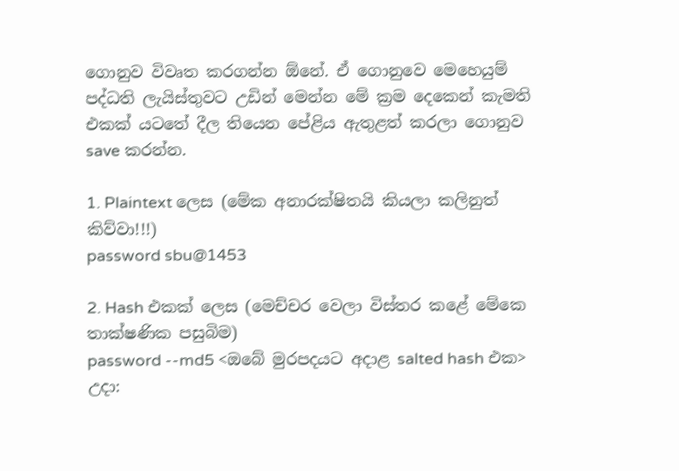ගොනුව විවෘත කරගන්න ඕනේ. ඒ ගොනුවෙ මෙහෙයුම් පද්ධති ලැයිස්තුවට උඩින් මෙන්න මේ ක්‍රම දෙකෙන් කැමති එකක් යටතේ දීල තියෙන පේළිය ඇතුළත් කරලා ගොනුව save කරන්න.

1. Plaintext ලෙස (මේක අනාරක්ෂිතයි කියලා කලිනුත් කිව්වා!!!)
password sbu@1453

2. Hash එකක් ලෙස (මෙච්චර වෙලා විස්තර කළේ මේකෙ තාක්ෂණික පසුබිම)
password --md5 <ඔබේ මුරපදයට අදාළ salted hash එක>
උදා: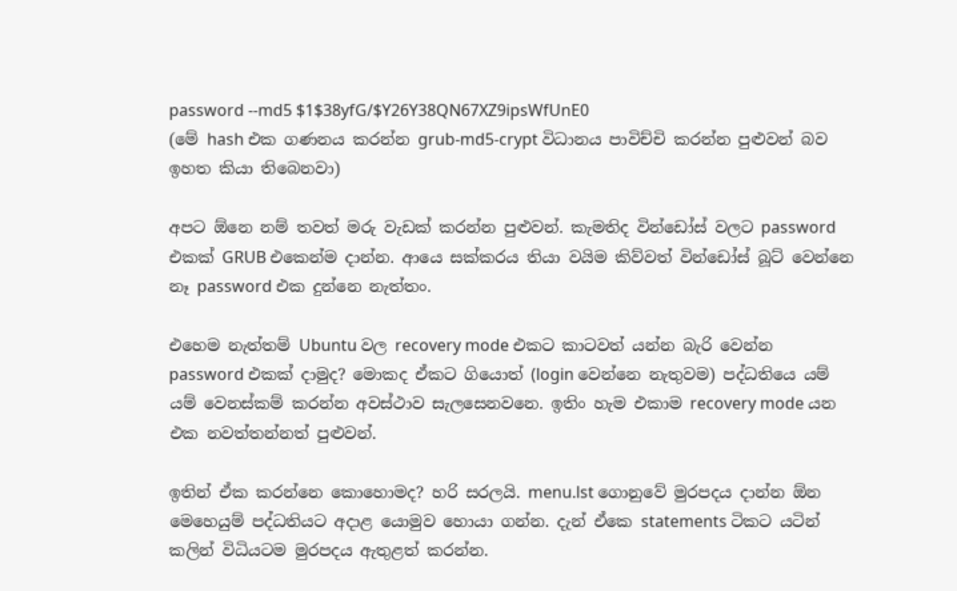password --md5 $1$38yfG/$Y26Y38QN67XZ9ipsWfUnE0
(මේ hash එක ගණනය කරන්න grub-md5-crypt විධානය පාවිච්චි කරන්න පුළුවන් බව ඉහත කියා තිබෙනවා)

අපට ඕනෙ නම් තවත් මරු වැඩක් කරන්න පුළුවන්. කැමතිද වින්ඩෝස් වලට password එකක් GRUB එකෙන්ම දාන්න. ආයෙ සක්කරය තියා වයිම කිව්වත් වින්ඩෝස් බූට් වෙන්නෙ නෑ password එක දුන්නෙ නැත්තං.

එහෙම නැත්තම් Ubuntu වල recovery mode එකට කාටවත් යන්න බැරි වෙන්න password එකක් දාමුද? මොකද ඒකට ගියොත් (login වෙන්නෙ නැතුවම) පද්ධතියෙ යම් යම් වෙනස්කම් කරන්න අවස්ථාව සැලසෙනවනෙ. ඉතිං හැම එකාම recovery mode යන එක නවත්තන්නත් පුළුවන්.

ඉතින් ඒක කරන්නෙ කොහොමද? හරි සරලයි. menu.lst ගොනුවේ මුරපදය දාන්න ඕන මෙහෙයුම් පද්ධතියට අදාළ යොමුව හොයා ගන්න. දැන් ඒකෙ statements ටිකට යටින් කලින් විධියටම මුරපදය ඇතුළත් කරන්න.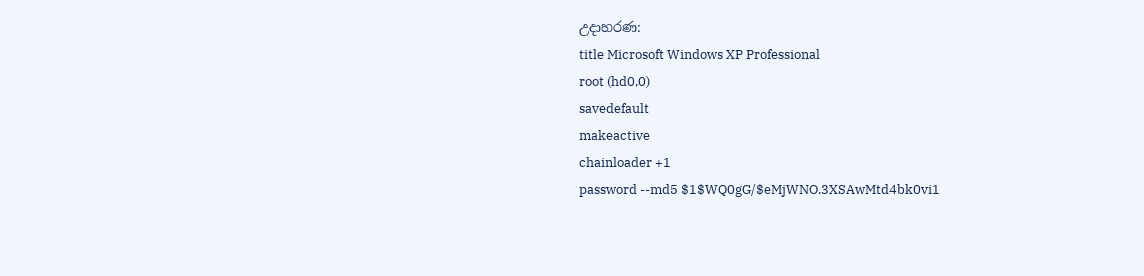උදාහරණ:
title Microsoft Windows XP Professional
root (hd0,0)
savedefault
makeactive
chainloader +1
password --md5 $1$WQ0gG/$eMjWNO.3XSAwMtd4bk0vi1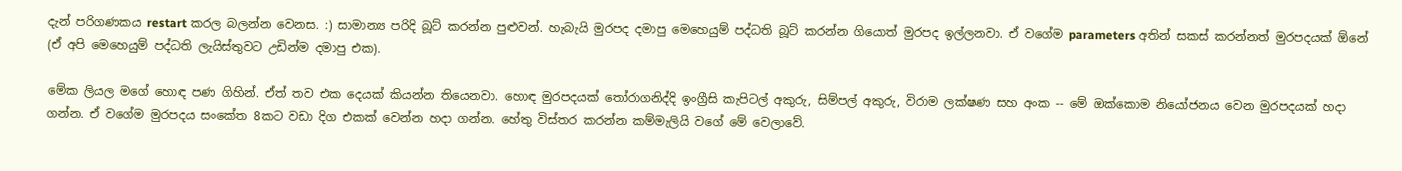දැන් පරිගණකය restart කරල බලන්න වෙනස. :) සාමාන්‍ය පරිදි බූට් කරන්න පුළුවන්. හැබැයි මුරපද දමාපු මෙහෙයුම් පද්ධති බූට් කරන්න ගියොත් මුරපද ඉල්ලනවා. ඒ වගේම parameters අතින් සකස් කරන්නත් මුරපදයක් ඕනේ (ඒ අපි මෙහෙයුම් පද්ධති ලැයිස්තුවට උඩින්ම දමාපු එක).

මේක ලියල මගේ හොඳ පණ ගිහින්. ඒත් තව එක දෙයක් කියන්න තියෙනවා. හොඳ මුරපදයක් තෝරාගනිද්දි ඉංග්‍රීසි කැපිටල් අකුරු, සිම්පල් අකුරු, විරාම ලක්ෂණ සහ අංක -- මේ ඔක්කොම නියෝජනය වෙන මුරපදයක් හදා ගන්න. ඒ වගේම මුරපදය සංකේත 8කට වඩා දිග එකක් වෙන්න හදා ගන්න. හේතු විස්තර කරන්න කම්මැලියි වගේ මේ වෙලාවේ.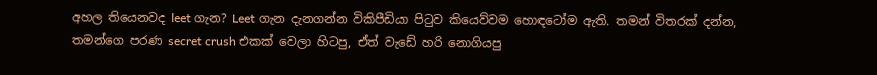අහල තියෙනවද leet ගැන? Leet ගැන දැනගන්න විකිපීඩියා පිටුව කියෙව්වම හොඳටෝම ඇති. තමන් විතරක් දන්න, තමන්ගෙ පරණ secret crush එකක් වෙලා හිටපු, ඒත් වැඩේ හරි නොගියපු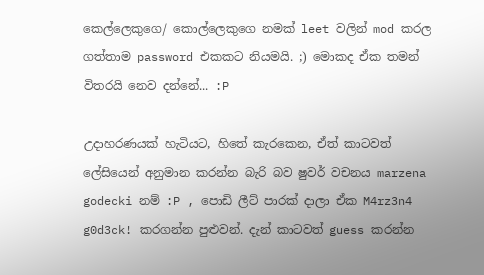කෙල්ලෙකුගෙ/ කොල්ලෙකුගෙ නමක් leet වලින් mod කරල ගත්තාම password එකකට නියමයි. ;) මොකද ඒක තමන් විතරයි නෙව දන්නේ... :P

උදාහරණයක් හැටියට, හිතේ කැරකෙන, ඒත් කාටවත් ලේසියෙන් අනුමාන කරන්න බැරි බව ෂුවර් වචනය marzena godecki නම් :P , පොඩි ලීට් පාරක් දාලා ඒක M4rz3n4 g0d3ck! කරගන්න පුළුවන්. දැන් කාටවත් guess කරන්න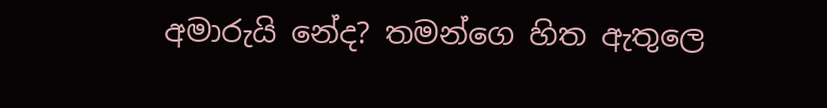අමාරුයි නේද? තමන්ගෙ හිත ඇතුලෙ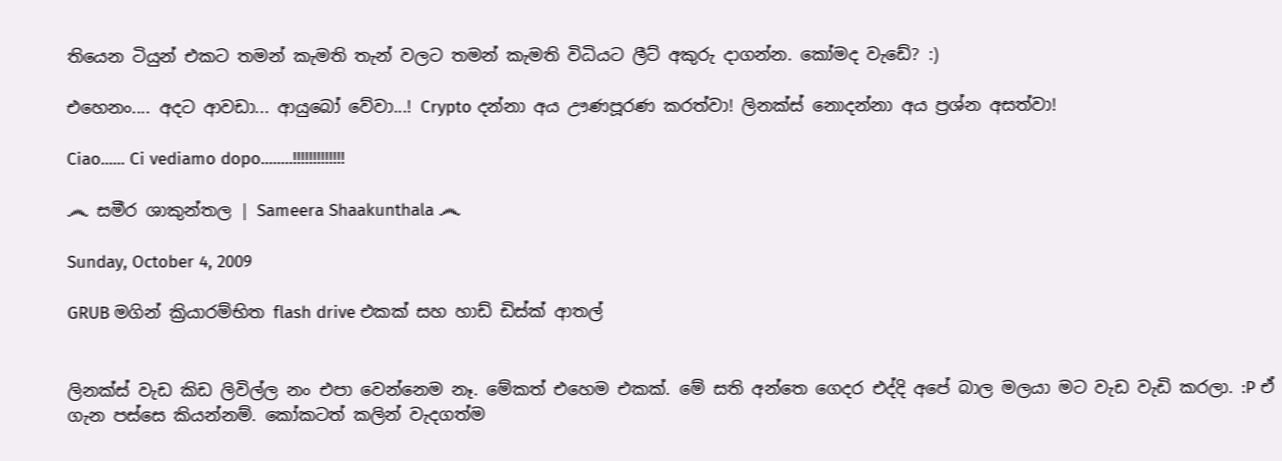තියෙන ටියුන් එකට තමන් කැමති තැන් වලට තමන් කැමති විධියට ලීට් අකුරු දාගන්න. කෝමද වැඩේ? :)

එහෙනං.... අදට ආවඩා... ආයුබෝ වේවා...! Crypto දන්නා අය ඌණපූරණ කරත්වා! ලිනක්ස් නොදන්නා අය ප්‍රශ්න අසත්වා!

Ciao...... Ci vediamo dopo........!!!!!!!!!!!!!

෴ සමීර ශාකුන්තල | Sameera Shaakunthala ෴

Sunday, October 4, 2009

GRUB මගින් ක්‍රියාරම්භිත flash drive එකක් සහ හාඩ් ඩිස්ක් ආතල්


ලිනක්ස් වැඩ කිඩ ලිවිල්ල නං එපා වෙන්නෙම නෑ. මේකත් එහෙම එකක්. මේ සති අන්තෙ ගෙදර එද්දි අපේ බාල මලයා මට වැඩ වැඩි කරලා. :P ඒ ගැන පස්සෙ කියන්නම්. කෝකටත් කලින් වැදගත්ම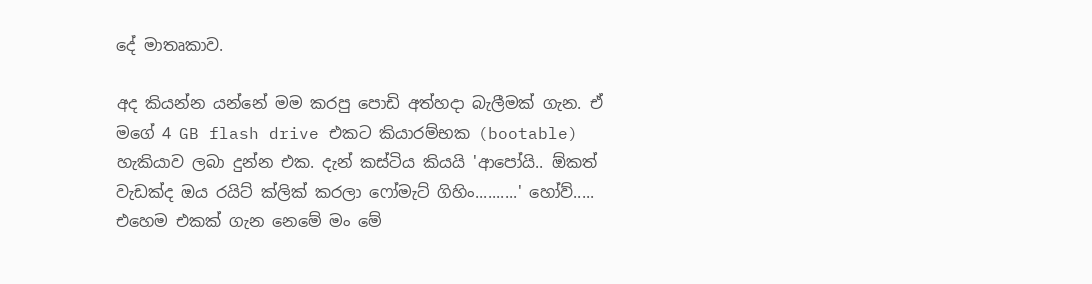දේ මාතෘකාව.

අද කියන්න යන්නේ මම කරපු පොඩි අත්හදා බැලීමක් ගැන. ඒ මගේ 4 GB flash drive එකට කියාරම්භක (bootable) හැකියාව ලබා දුන්න එක. දැන් කස්ටිය කියයි 'ආපෝයි.. ඕකත් වැඩක්ද ඔය රයිට් ක්ලික් කරලා ෆෝමැට් ගිහිං..........' හෝව්..... එහෙම එකක් ගැන නෙමේ මං මේ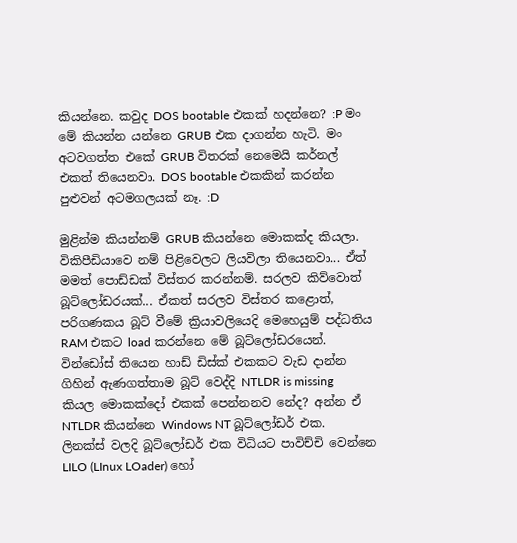කියන්නෙ. කවුද DOS bootable එකක් හදන්නෙ? :P මං මේ කියන්න යන්නෙ GRUB එක දාගන්න හැටි. මං අටවගත්ත එකේ GRUB විතරක් නෙමෙයි කර්නල් එකත් තියෙනවා. DOS bootable එකකින් කරන්න පුළුවන් අටමගලයක් නෑ. :D

මුළින්ම කියන්නම් GRUB කියන්නෙ මොකක්ද කියලා. විකිපීඩියාවෙ නම් පිළිවෙලට ලියවිලා තියෙනවා... ඒත් මමත් පොඩ්ඩක් විස්තර කරන්නම්. සරලව කිව්වොත් බූට්ලෝඩරයක්... ඒකත් සරලව විස්තර කළොත්, පරිගණකය බූට් වීමේ ක්‍රියාවලියෙදි මෙහෙයුම් පද්ධතිය RAM එකට load කරන්නෙ මේ බූට්ලෝඩරයෙන්. වින්ඩෝස් තියෙන හාඩ් ඩිස්ක් එකකට වැඩ දාන්න ගිහින් ඇණගත්තාම බූට් වෙද්දි NTLDR is missing කියල මොකක්දෝ එකක් පෙන්නනව නේද? අන්න ඒ NTLDR කියන්නෙ Windows NT බූට්ලෝඩර් එක. ලිනක්ස් වලදි බූට්ලෝඩර් එක විධියට පාවිච්චි වෙන්නෙ LILO (LInux LOader) හෝ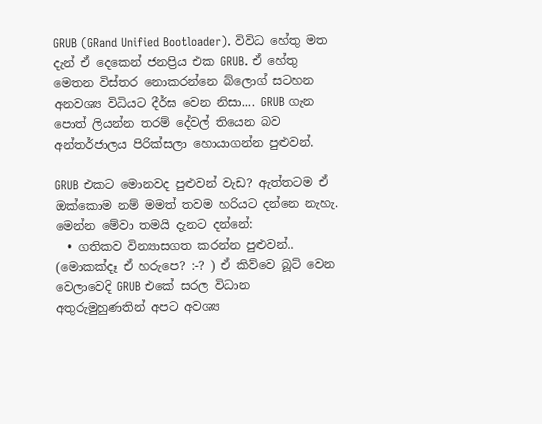GRUB (GRand Unified Bootloader). විවිධ හේතු මත දැන් ඒ දෙකෙන් ජනප්‍රිය එක GRUB. ඒ හේතු මෙතන විස්තර නොකරන්නෙ බ්ලොග් සටහන අනවශ්‍ය විධියට දීර්ඝ වෙන නිසා.... GRUB ගැන පොත් ලියන්න තරම් දේවල් තියෙන බව අන්තර්ජාලය පිරික්සලා හොයාගන්න පුළුවන්.

GRUB එකට මොනවද පුළුවන් වැඩ? ඇත්තටම ඒ ඔක්කොම නම් මමත් තවම හරියට දන්නෙ නැහැ. මෙන්න මේවා තමයි දැනට දන්නේ:
  • ගතිකව වින්‍යාසගත කරන්න පුළුවන්.. (මොකක්දෑ ඒ හරුපෙ? :-? ) ඒ කිව්වෙ බූට් වෙන වෙලාවෙදි GRUB එකේ සරල විධාන අතුරුමුහුණතින් අපට අවශ්‍ය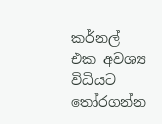කර්නල් එක අවශ්‍ය විධියට තෝරගන්න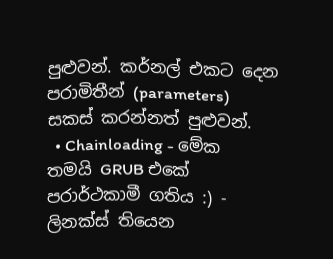පුළුවන්. කර්නල් එකට දෙන පරාමිතීන් (parameters) සකස් කරන්නත් පුළුවන්.
  • Chainloading - මේක තමයි GRUB එකේ පරාර්ථකාමී ගතිය :) - ලිනක්ස් තියෙන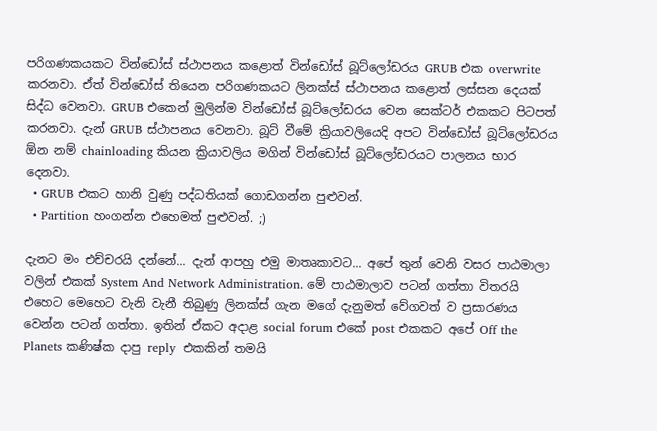පරිගණකයකට වින්ඩෝස් ස්ථාපනය කළොත් වින්ඩෝස් බූට්ලෝඩරය GRUB එක overwrite කරනවා. ඒත් වින්ඩෝස් තියෙන පරිගණකයට ලිනක්ස් ස්ථාපනය කළොත් ලස්සන දෙයක් සිද්ධ වෙනවා. GRUB එකෙන් මුලින්ම වින්ඩෝස් බූට්ලෝඩරය වෙන සෙක්ටර් එකකට පිටපත් කරනවා. දැන් GRUB ස්ථාපනය වෙනවා. බූට් වීමේ ක්‍රියාවලියෙදි අපට වින්ඩෝස් බූට්ලෝඩරය ඕන නම් chainloading කියන ක්‍රියාවලිය මගින් වින්ඩෝස් බූට්ලෝඩරයට පාලනය භාර දෙනවා.
  • GRUB එකට හානි වුණු පද්ධතියක් ගොඩගන්න පුළුවන්.
  • Partition හංගන්න එහෙමත් පුළුවන්. ;)

දැනට මං එච්චරයි දන්නේ... දැන් ආපහු එමු මාතෘකාවට... අපේ තුන් වෙනි වසර පාඨමාලා වලින් එකක් System And Network Administration. මේ පාඨමාලාව පටන් ගත්තා විතරයි එහෙට මෙහෙට වැනි වැනී තිබුණු ලිනක්ස් ගැන මගේ දැනුමත් වේගවත් ව ප්‍රසාරණය වෙන්න පටන් ගත්තා. ඉතින් ඒකට අදාළ social forum එකේ post එකකට අපේ Off the Planets කණිෂ්ක දාපු reply  එකකින් තමයි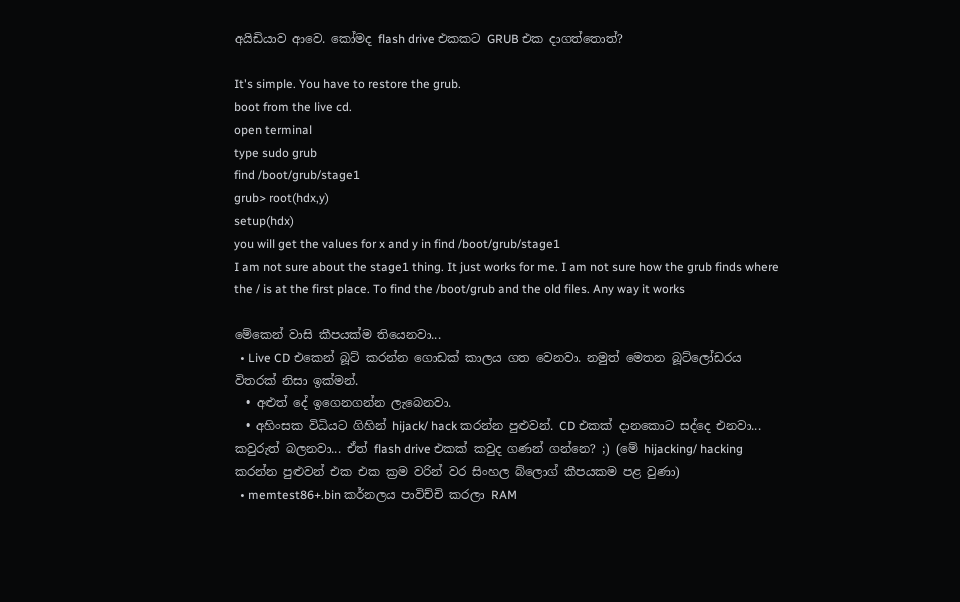අයිඩියාව ආවෙ. කෝමද flash drive එකකට GRUB එක දාගත්තොත්?

It's simple. You have to restore the grub.
boot from the live cd.
open terminal
type sudo grub
find /boot/grub/stage1
grub> root(hdx,y)
setup(hdx)
you will get the values for x and y in find /boot/grub/stage1
I am not sure about the stage1 thing. It just works for me. I am not sure how the grub finds where the / is at the first place. To find the /boot/grub and the old files. Any way it works

මේකෙන් වාසි කීපයක්ම තියෙනවා...
  • Live CD එකෙන් බූට් කරන්න ගොඩක් කාලය ගත වෙනවා. නමුත් මෙතන බූට්ලෝඩරය විතරක් නිසා ඉක්මන්.
  • අළුත් දේ ඉගෙනගන්න ලැබෙනවා.
  • අහිංසක විධියට ගිහින් hijack/ hack කරන්න පුළුවන්. CD එකක් දානකොට සද්දෙ එනවා... කවුරුත් බලනවා... ඒත් flash drive එකක් කවුද ගණන් ගන්නෙ? ;) (මේ hijacking/ hacking කරන්න පුළුවන් එක එක ක්‍රම වරින් වර සිංහල බ්ලොග් කීපයකම පළ වුණා)
  • memtest86+.bin කර්නලය පාවිච්චි කරලා RAM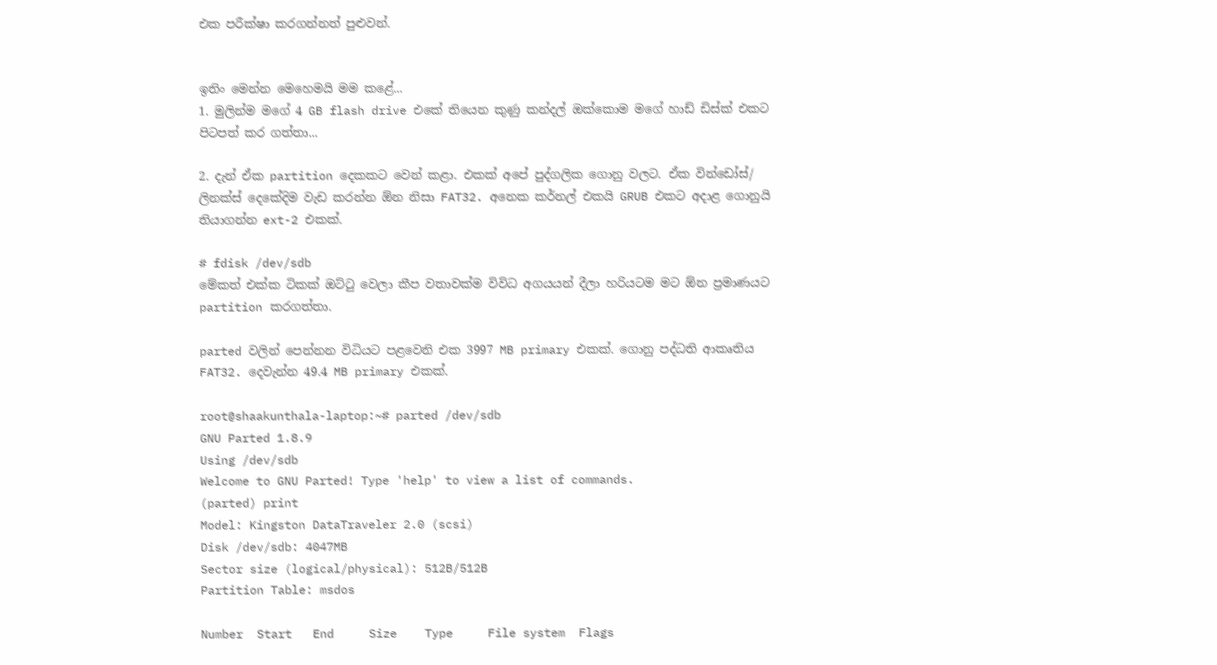එක පරීක්ෂා කරගන්නත් පුළුවන්.


ඉතිං මෙන්න මෙහෙමයි මම කළේ...
1. මුලින්ම මගේ 4 GB flash drive එකේ තියෙන කුණු කන්දල් ඔක්කොම මගේ හාඩ් ඩිස්ක් එකට පිටපත් කර ගත්තා...

2. දැන් ඒක partition දෙකකට වෙන් කළා. එකක් අපේ පුද්ගලික ගොනු වලට. ඒක වින්ඩෝස්/ ලිනක්ස් දෙකේදිම වැඩ කරන්න ඕන නිසා FAT32. අනෙක කර්නල් එකයි GRUB එකට අදාළ ගොනුයි තියාගන්න ext-2 එකක්.

# fdisk /dev/sdb
මේකත් එක්ක ටිකක් ඔට්ටු වෙලා කීප වතාවක්ම විවිධ අගයයන් දීලා හරියටම මට ඕන ප්‍රමාණයට partition කරගත්තා.

parted වලින් පෙන්නන විධියට පළවෙනි එක 3997 MB primary එකක්. ගොනු පද්ධති ආකෘතිය FAT32. දෙවැන්න 49.4 MB primary එකක්.

root@shaakunthala-laptop:~# parted /dev/sdb
GNU Parted 1.8.9
Using /dev/sdb
Welcome to GNU Parted! Type 'help' to view a list of commands.
(parted) print
Model: Kingston DataTraveler 2.0 (scsi)
Disk /dev/sdb: 4047MB
Sector size (logical/physical): 512B/512B
Partition Table: msdos

Number  Start   End     Size    Type     File system  Flags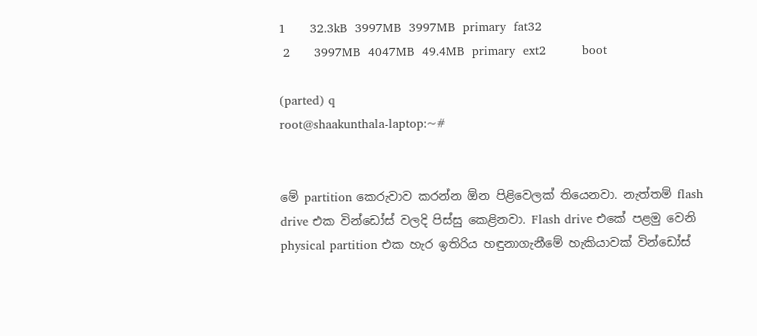1      32.3kB  3997MB  3997MB  primary  fat32
 2      3997MB  4047MB  49.4MB  primary  ext2         boot

(parted) q
root@shaakunthala-laptop:~#


මේ partition කෙරුවාව කරන්න ඕන පිළිවෙලක් තියෙනවා. නැත්තම් flash drive එක වින්ඩෝස් වලදි පිස්සු කෙළිනවා. Flash drive එකේ පළමු වෙනි physical partition එක හැර ඉතිරිය හඳුනාගැනීමේ හැකියාවක් වින්ඩෝස්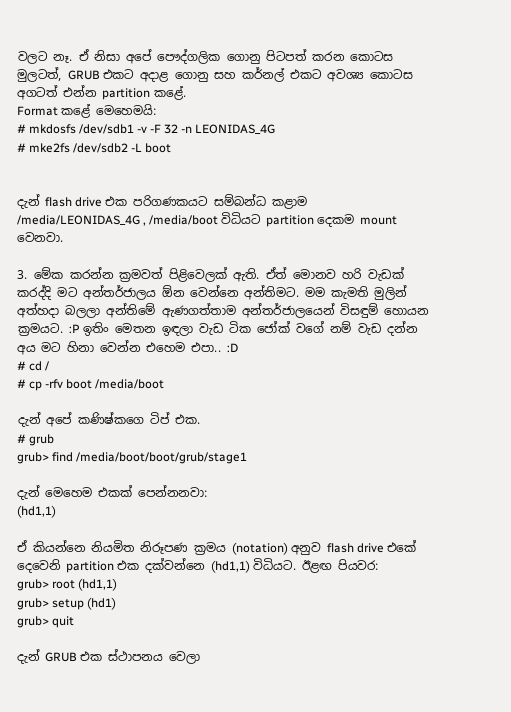වලට නෑ. ඒ නිසා අපේ පෞද්ගලික ගොනු පිටපත් කරන කොටස මුලටත්, GRUB එකට අදාළ ගොනු සහ කර්නල් එකට අවශ්‍ය කොටස අගටත් එන්න partition කළේ.
Format කළේ මෙහෙමයි:
# mkdosfs /dev/sdb1 -v -F 32 -n LEONIDAS_4G
# mke2fs /dev/sdb2 -L boot


දැන් flash drive එක පරිගණකයට සම්බන්ධ කළාම /media/LEONIDAS_4G , /media/boot විධියට partition දෙකම mount වෙනවා.

3. මේක කරන්න ක්‍රමවත් පිළිවෙලක් ඇති. ඒත් මොනව හරි වැඩක් කරද්දි මට අන්තර්ජාලය ඕන වෙන්නෙ අන්තිමට. මම කැමති මුලින් අත්හදා බලලා අන්තිමේ ඇණගත්තාම අන්තර්ජාලයෙන් විසඳුම් හොයන ක්‍රමයට. :P ඉතිං මෙතන ඉඳලා වැඩ ටික ජෝක් වගේ නම් වැඩ දන්න අය මට හිනා වෙන්න එහෙම එපා.. :D
# cd /
# cp -rfv boot /media/boot

දැන් අපේ කණිෂ්කගෙ ටිප් එක.
# grub
grub> find /media/boot/boot/grub/stage1

දැන් මෙහෙම එකක් පෙන්නනවා:
(hd1,1)

ඒ කියන්නෙ නියමිත නිරූපණ ක්‍රමය (notation) අනුව flash drive එකේ දෙවෙනි partition එක දක්වන්නෙ (hd1,1) විධියට. ඊළඟ පියවර:
grub> root (hd1,1)
grub> setup (hd1)
grub> quit

දැන් GRUB එක ස්ථාපනය වෙලා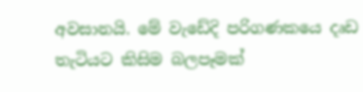අවසානයි. මේ වැඩේදි පරිගණකයෙ දෘඩ තැටියට කිසිම බලපෑමක්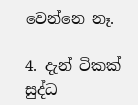වෙන්නෙ නෑ.

4. දැන් ටිකක් සුද්ධ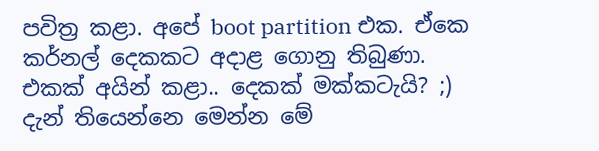පවිත්‍ර කළා. අපේ boot partition එක. ඒකෙ කර්නල් දෙකකට අදාළ ගොනු තිබුණා. එකක් අයින් කළා.. දෙකක් මක්කටැයි? ;)
දැන් තියෙන්නෙ මෙන්න මේ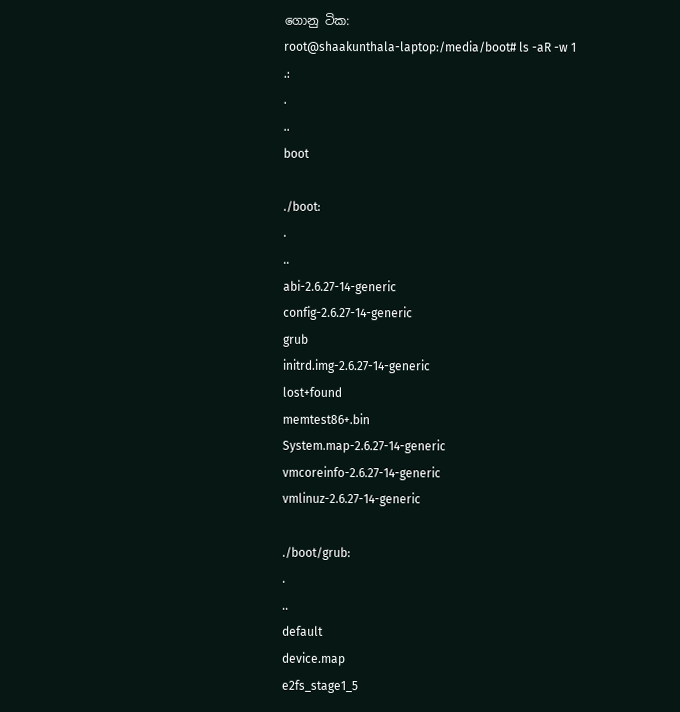ගොනු ටික:
root@shaakunthala-laptop:/media/boot# ls -aR -w 1
.:
.
..
boot

./boot:
.
..
abi-2.6.27-14-generic
config-2.6.27-14-generic
grub
initrd.img-2.6.27-14-generic
lost+found
memtest86+.bin
System.map-2.6.27-14-generic
vmcoreinfo-2.6.27-14-generic
vmlinuz-2.6.27-14-generic

./boot/grub:
.
..
default
device.map
e2fs_stage1_5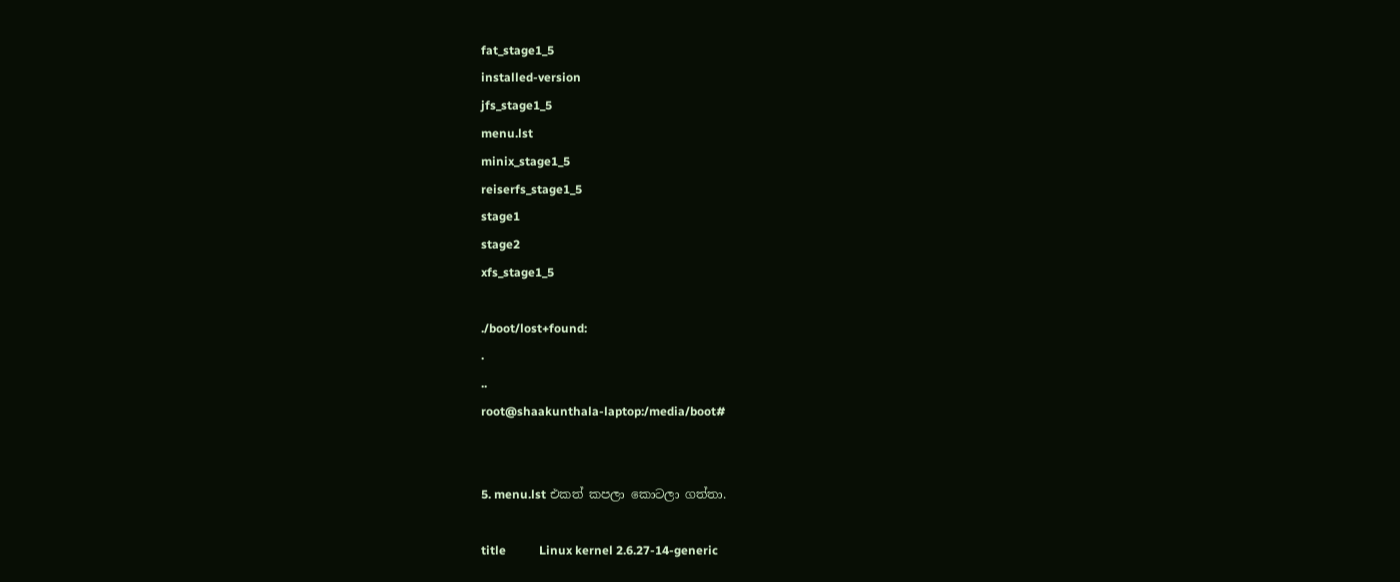fat_stage1_5
installed-version
jfs_stage1_5
menu.lst
minix_stage1_5
reiserfs_stage1_5
stage1
stage2
xfs_stage1_5

./boot/lost+found:
.
..
root@shaakunthala-laptop:/media/boot#


5. menu.lst එකත් කපලා කොටලා ගත්තා.

title           Linux kernel 2.6.27-14-generic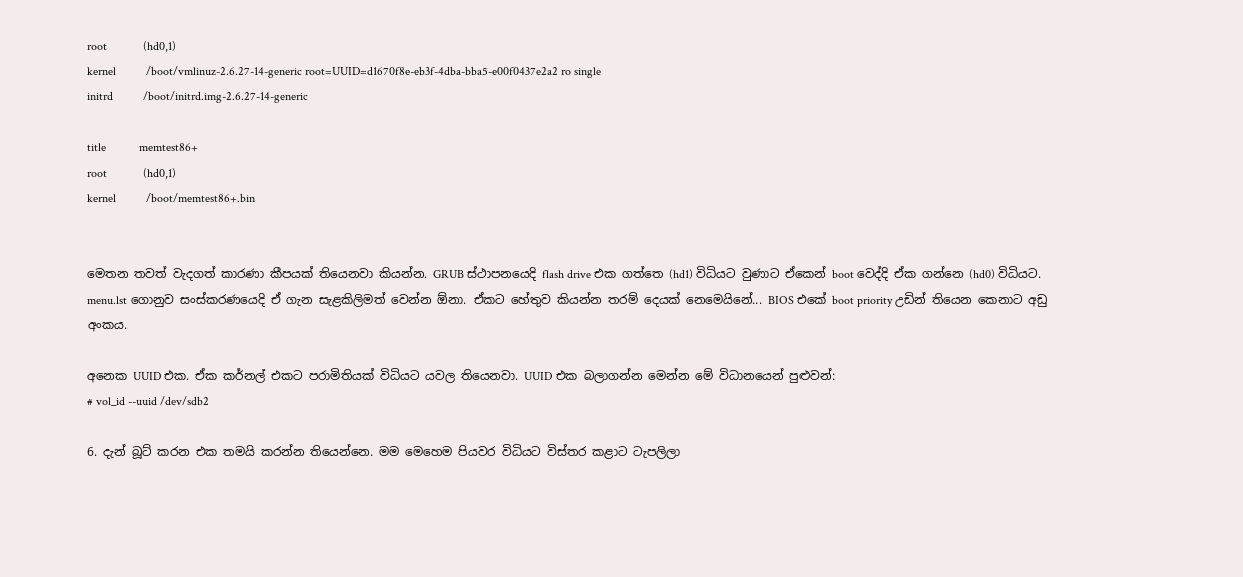root            (hd0,1)
kernel          /boot/vmlinuz-2.6.27-14-generic root=UUID=d1670f8e-eb3f-4dba-bba5-e00f0437e2a2 ro single
initrd          /boot/initrd.img-2.6.27-14-generic

title           memtest86+
root            (hd0,1)
kernel          /boot/memtest86+.bin


මෙතන තවත් වැදගත් කාරණා කීපයක් තියෙනවා කියන්න. GRUB ස්ථාපනයෙදි flash drive එක ගත්තෙ (hd1) විධියට වුණාට ඒකෙන් boot වෙද්දි ඒක ගන්නෙ (hd0) විධියට. menu.lst ගොනුව සංස්කරණයෙදි ඒ ගැන සැළකිලිමත් වෙන්න ඕනා. ඒකට හේතුව කියන්න තරම් දෙයක් නෙමෙයිනේ... BIOS එකේ boot priority උඩින් තියෙන කෙනාට අඩු අංකය.

අනෙක UUID එක. ඒක කර්නල් එකට පරාමිතියක් විධියට යවල තියෙනවා. UUID එක බලාගන්න මෙන්න මේ විධානයෙන් පුළුවන්:
# vol_id --uuid /dev/sdb2

6. දැන් බූට් කරන එක තමයි කරන්න තියෙන්නෙ. මම මෙහෙම පියවර විධියට විස්තර කළාට ටැපලිලා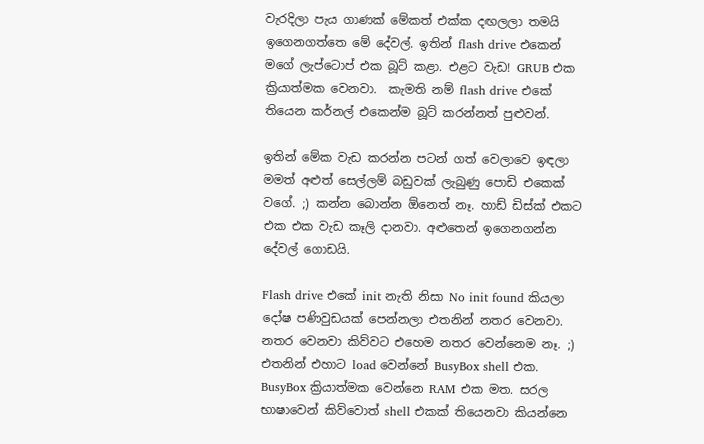වැරදිලා පැය ගාණක් මේකත් එක්ක දඟලලා තමයි ඉගෙනගත්තෙ මේ දේවල්. ඉතින් flash drive එකෙන් මගේ ලැප්ටොප් එක බූට් කළා. එළට වැඩ! GRUB එක ක්‍රියාත්මක වෙනවා.  කැමති නම් flash drive එකේ තියෙන කර්නල් එකෙන්ම බූට් කරන්නත් පුළුවන්.

ඉතින් මේක වැඩ කරන්න පටන් ගත් වෙලාවෙ ඉඳලා මමත් අළුත් සෙල්ලම් බඩුවක් ලැබුණු පොඩි එකෙක් වගේ. ;) කන්න බොන්න ඕනෙත් නෑ. හාඩ් ඩිස්ක් එකට එක එක වැඩ කෑලි දානවා. අළුතෙන් ඉගෙනගන්න දේවල් ගොඩයි.

Flash drive එකේ init නැති නිසා No init found කියලා දෝෂ පණිවුඩයක් පෙන්නලා එතනින් නතර වෙනවා. නතර වෙනවා කිව්වට එහෙම නතර වෙන්නෙම නෑ. ;) එතනින් එහාට load වෙන්නේ BusyBox shell එක. BusyBox ක්‍රියාත්මක වෙන්නෙ RAM එක මත. සරල භාෂාවෙන් කිව්වොත් shell එකක් තියෙනවා කියන්නෙ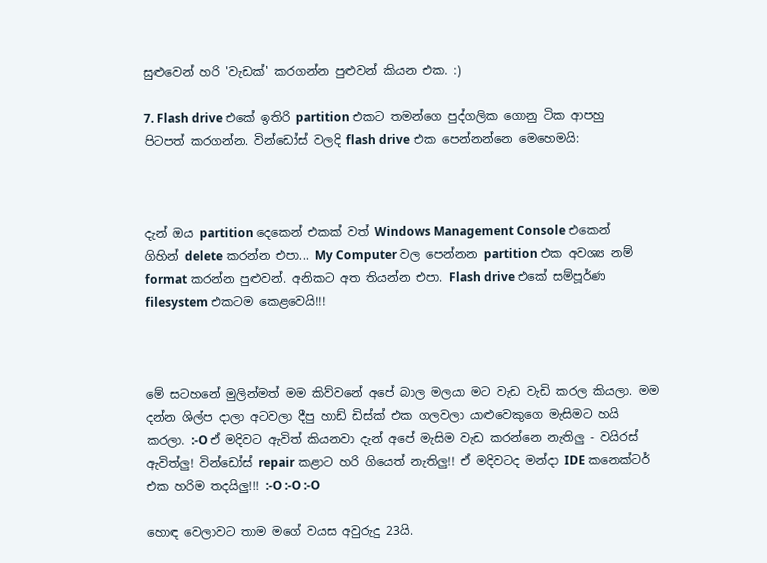සුළුවෙන් හරි 'වැඩක්' කරගන්න පුළුවන් කියන එක. :)

7. Flash drive එකේ ඉතිරි partition එකට තමන්ගෙ පුද්ගලික ගොනු ටික ආපහු පිටපත් කරගන්න. වින්ඩෝස් වලදි flash drive එක පෙන්නන්නෙ මෙහෙමයි:



දැන් ඔය partition දෙකෙන් එකක් වත් Windows Management Console එකෙන් ගිහින් delete කරන්න එපා... My Computer වල පෙන්නන partition එක අවශ්‍ය නම් format කරන්න පුළුවන්. අනිකට අත තියන්න එපා. Flash drive එකේ සම්පූර්ණ filesystem එකටම කෙළවෙයි!!!



මේ සටහනේ මුලින්මත් මම කිව්වනේ අපේ බාල මලයා මට වැඩ වැඩි කරල කියලා. මම දන්න ශිල්ප දාලා අටවලා දීපු හාඩ් ඩිස්ක් එක ගලවලා යාළුවෙකුගෙ මැසිමට හයි කරලා. :-O ඒ මදිවට ඇවිත් කියනවා දැන් අපේ මැසිම වැඩ කරන්නෙ නැතිලු - වයිරස් ඇවිත්ලු! වින්ඩෝස් repair කළාට හරි ගියෙත් නැතිලු!! ඒ මදිවටද මන්දා IDE කනෙක්ටර් එක හරිම තදයිලු!!! :-O :-O :-O

හොඳ වෙලාවට තාම මගේ වයස අවුරුදු 23යි.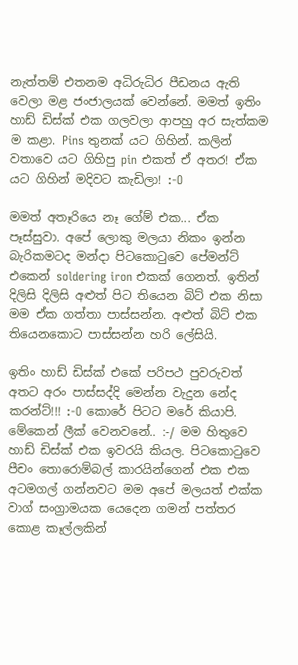නැත්තම් එතනම අධිරුධිර පීඩනය ඇති වෙලා මළ ජංජාලයක් වෙන්නේ. මමත් ඉතිං හාඩ් ඩිස්ක් එක ගලවලා ආපහු අර සැත්කම ම කළා. Pins තුනක් යට ගිහින්. කලින් වතාවෙ යට ගිහිපු pin එකත් ඒ අතර! ඒක යට ගිහින් මදිවට කැඩිලා! :-O

මමත් අතෑරියෙ නෑ ගේම් එක... ඒක පෑස්සුවා. අපේ ලොකු මලයා නිකං ඉන්න බැරිකමටද මන්දා පිටකොටුවෙ පේමන්ට් එකෙන් soldering iron එකක් ගෙනත්. ඉතින් දිලිසි දිලිසි අළුත් පිට තියෙන බිට් එක නිසා මම ඒක ගත්තා පාස්සන්න. අළුත් බිට් එක තියෙනකොට පාස්සන්න හරි ලේසියි.

ඉතිං හාඩ් ඩිස්ක් එකේ පරිපථ පුවරුවත් අතට අරං පාස්සද්දි මෙන්න වැදුන නේද කරන්ට්!!! :-O කොරේ පිටට මරේ කියාපි. මේකෙන් ලීක් වෙනවනේ.. :-/ මම හිතුවෙ හාඩ් ඩිස්ක් එක ඉවරයි කියල. පිටකොටුවෙ පීචං තොරොම්බල් කාරයින්ගෙන් එක එක අටමගල් ගන්නවට මම අපේ මලයත් එක්ක වාග් සංග්‍රාමයක යෙදෙන ගමන් පත්තර කොළ කෑල්ලකින්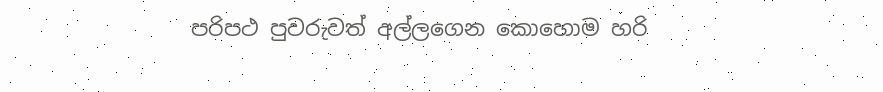පරිපථ පුවරුවත් අල්ලගෙන කොහොම හරි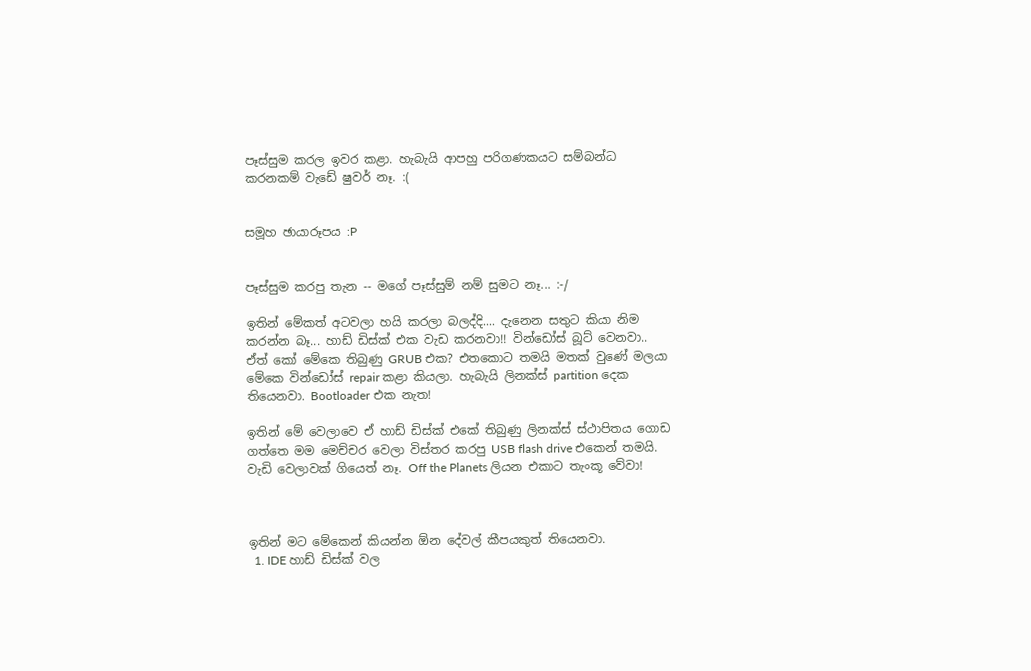පෑස්සුම කරල ඉවර කළා. හැබැයි ආපහු පරිගණකයට සම්බන්ධ කරනකම් වැඩේ ෂුවර් නෑ. :(


සමූහ ඡායාරූපය :P


පෑස්සුම කරපු තැන -- මගේ පෑස්සුම් නම් සුමට නෑ... :-/

ඉතින් මේකත් අටවලා හයි කරලා බලද්දි.... දැනෙන සතුට කියා නිම කරන්න බෑ... හාඩ් ඩිස්ක් එක වැඩ කරනවා!! වින්ඩෝස් බූට් වෙනවා.. ඒත් කෝ මේකෙ තිබුණු GRUB එක? එතකොට තමයි මතක් වුණේ මලයා මේකෙ වින්ඩෝස් repair කළා කියලා. හැබැයි ලිනක්ස් partition දෙක තියෙනවා. Bootloader එක නැත!

ඉතින් මේ වෙලාවෙ ඒ හාඩ් ඩිස්ක් එකේ තිබුණු ලිනක්ස් ස්ථාපිතය ගොඩ ගත්තෙ මම මෙච්චර වෙලා විස්තර කරපු USB flash drive එකෙන් තමයි. වැඩි වෙලාවක් ගියෙත් නෑ. Off the Planets ලියන එකාට තැංකූ වේවා!



ඉතින් මට මේකෙන් කියන්න ඕන දේවල් කීපයකුත් තියෙනවා.
  1. IDE හාඩ් ඩිස්ක් වල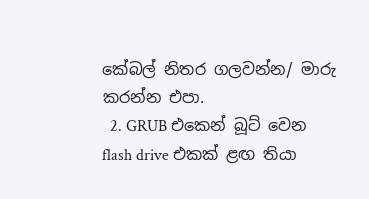කේබල් නිතර ගලවන්න/ මාරු කරන්න එපා.
  2. GRUB එකෙන් බූට් වෙන flash drive එකක් ළඟ තියා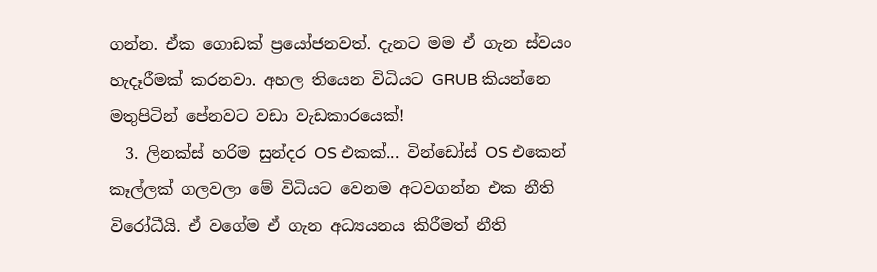ගන්න. ඒක ගොඩක් ප්‍රයෝජනවත්. දැනට මම ඒ ගැන ස්වයං හැදෑරීමක් කරනවා. අහල තියෙන විධියට GRUB කියන්නෙ මතුපිටින් පේනවට වඩා වැඩකාරයෙක්!
  3. ලිනක්ස් හරිම සුන්දර OS එකක්... වින්ඩෝස් OS එකෙන් කෑල්ලක් ගලවලා මේ විධියට වෙනම අටවගන්න එක නීති විරෝධීයි. ඒ වගේම ඒ ගැන අධ්‍යයනය කිරීමත් නීති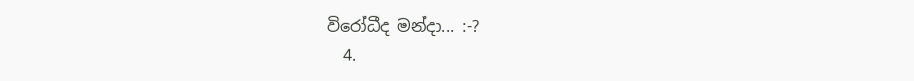විරෝධීද මන්දා... :-?
  4.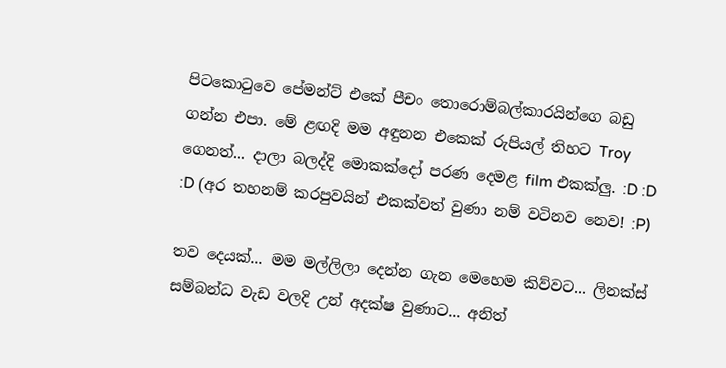පිටකොටුවෙ පේමන්ට් එකේ පීචං තොරොම්බල්කාරයින්ගෙ බඩු ගන්න එපා. මේ ළඟදි මම අඳුනන එකෙක් රුපියල් තිහට Troy ගෙනත්... දාලා බලද්දි මොකක්දෝ පරණ දෙමළ film එකක්ලු. :D :D :D (අර තහනම් කරපුවයින් එකක්වත් වුණා නම් වටිනව නෙව! :P)

තව දෙයක්... මම මල්ලිලා දෙන්න ගැන මෙහෙම කිව්වට... ලිනක්ස් සම්බන්ධ වැඩ වලදි උන් අදක්ෂ වුණාට... අනිත්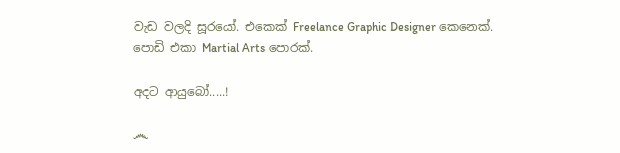වැඩ වලදි සූරයෝ. එකෙක් Freelance Graphic Designer කෙනෙක්. පොඩි එකා Martial Arts පොරක්.

අදට ආයුබෝ.....!

෴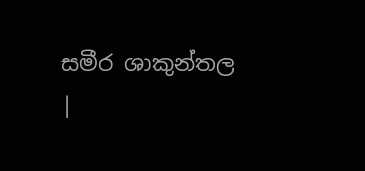සමීර ශාකුන්තල |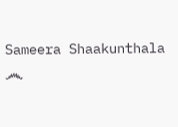Sameera Shaakunthala ෴